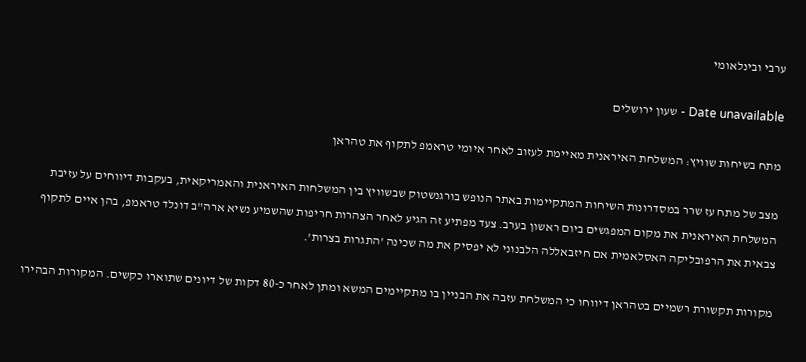ערבי ובינלאומי

Date unavailable - שעון ירושלים

מתח בשיחות שוויץ: המשלחת האיראנית מאיימת לעזוב לאחר איומי טראמפ לתקוף את טהראן

מצב של מתח עז שרר במסדרונות השיחות המתקיימות באתר הנופש בורגנשטוק שבשוויץ בין המשלחות האיראנית והאמריקאית, בעקבות דיווחים על עזיבת המשלחת האיראנית את מקום המפגשים ביום ראשון בערב. צעד מפתיע זה הגיע לאחר הצהרות חריפות שהשמיע נשיא ארה"ב דונלד טראמפ, בהן איים לתקוף צבאית את הרפובליקה האסלאמית אם חיזבאללה הלבנוני לא יפסיק את מה שכינה 'התגרות בצרות'.

מקורות תקשורת רשמיים בטהראן דיווחו כי המשלחת עזבה את הבניין בו מתקיימים המשא ומתן לאחר כ-80 דקות של דיונים שתוארו כקשים. המקורות הבהירו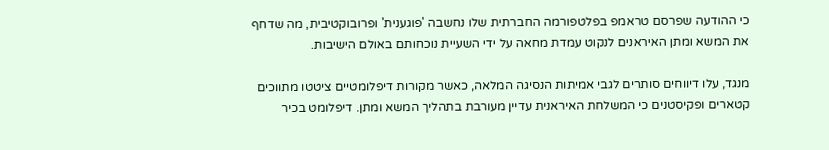כי ההודעה שפרסם טראמפ בפלטפורמה החברתית שלו נחשבה 'פוגענית' ופרובוקטיבית, מה שדחף את המשא ומתן האיראנים לנקוט עמדת מחאה על ידי השעיית נוכחותם באולם הישיבות.

מנגד, עלו דיווחים סותרים לגבי אמיתות הנסיגה המלאה, כאשר מקורות דיפלומטיים ציטטו מתווכים קטארים ופקיסטנים כי המשלחת האיראנית עדיין מעורבת בתהליך המשא ומתן. דיפלומט בכיר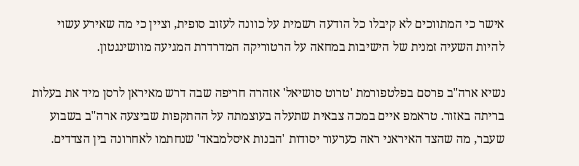אישר כי המתווכים לא קיבלו כל הודעה רשמית על כוונה לעזוב סופית, וציין כי מה שאירע עשוי להיות השעיה זמנית של הישיבות במחאה על הרטוריקה המדרדרת המגיעה מוושינגטון.

נשיא ארה"ב פרסם בפלטפורמת 'טרוט סושיאל' אזהרה חריפה שבה דרש מאיראן לרסן מיד את בעלות בריתה באזור. טראמפ איים במכה צבאית שתעלה בעוצמתה על ההתקפות שביצעה ארה"ב בשבוע שעבר, מה שהצד האיראני ראה כערעור יסודות 'הבנות איסלמבאד' שנחתמו לאחרונה בין הצדדים.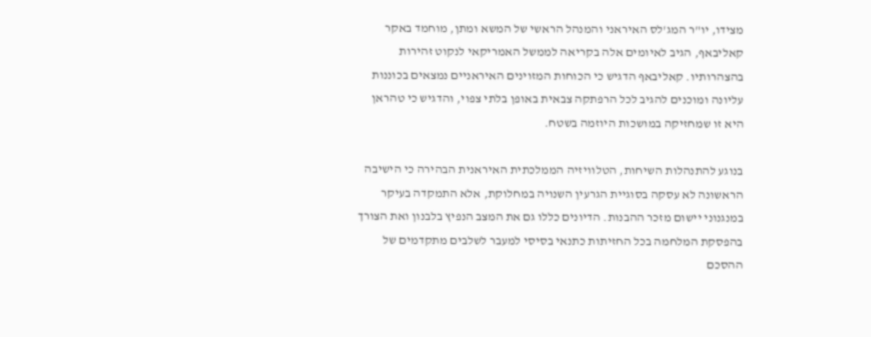מצידו, יו"ר המג'לס האיראני והמנהל הראשי של המשא ומתן, מוחמד באקר קאליבאף, הגיב לאיומים אלה בקריאה לממשל האמריקאי לנקוט זהירות בהצהרותיו. קאליבאף הדגיש כי הכוחות המזוינים האיראניים נמצאים בכוננות עליונה ומוכנים להגיב לכל הרפתקה צבאית באופן בלתי צפוי, והדגיש כי טהראן היא זו שמחזיקה במושכות היוזמה בשטח.

בנוגע להתנהלות השיחות, הטלוויזיה הממלכתית האיראנית הבהירה כי הישיבה הראשונה לא עסקה בסוגיית הגרעין השנויה במחלוקת, אלא התמקדה בעיקר במנגנוני יישום מזכר ההבנות. הדיונים כללו גם את המצב הנפיץ בלבנון ואת הצורך בהפסקת המלחמה בכל החזיתות כתנאי בסיסי למעבר לשלבים מתקדמים של ההסכם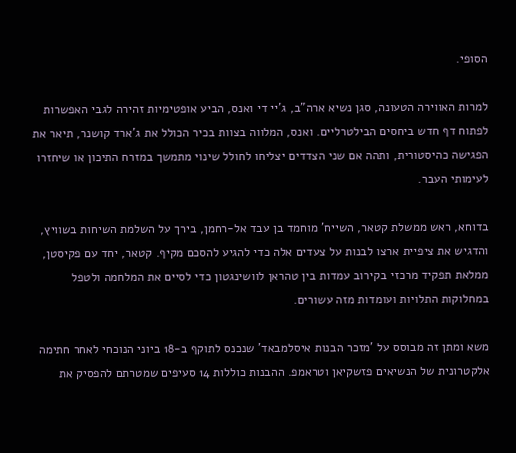הסופי.

למרות האווירה הטעונה, סגן נשיא ארה"ב, ג'יי די ואנס, הביע אופטימיות זהירה לגבי האפשרות לפתוח דף חדש ביחסים הבילטרליים. ואנס, המלווה בצוות בכיר הכולל את ג'ארד קושנר, תיאר את הפגישה כהיסטורית, ותהה אם שני הצדדים יצליחו לחולל שינוי מתמשך במזרח התיכון או שיחזרו לעימותי העבר.

בדוחא, ראש ממשלת קטאר, השייח' מוחמד בן עבד אל-רחמן, בירך על השלמת השיחות בשוויץ, והדגיש את ציפיית ארצו לבנות על צעדים אלה כדי להגיע להסכם מקיף. קטאר, יחד עם פקיסטן, ממלאת תפקיד מרכזי בקירוב עמדות בין טהראן לוושינגטון כדי לסיים את המלחמה ולטפל במחלוקות התלויות ועומדות מזה עשורים.

משא ומתן זה מבוסס על 'מזכר הבנות איסלמבאד' שנכנס לתוקף ב-18 ביוני הנוכחי לאחר חתימה אלקטרונית של הנשיאים פזשקיאן וטראמפ. ההבנות כוללות 14 סעיפים שמטרתם להפסיק את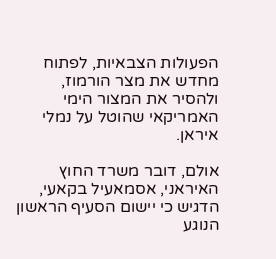הפעולות הצבאיות, לפתוח מחדש את מצר הורמוז, ולהסיר את המצור הימי האמריקאי שהוטל על נמלי איראן.

אולם, דובר משרד החוץ האיראני, אסמאעיל בקאעי, הדגיש כי יישום הסעיף הראשון הנוגע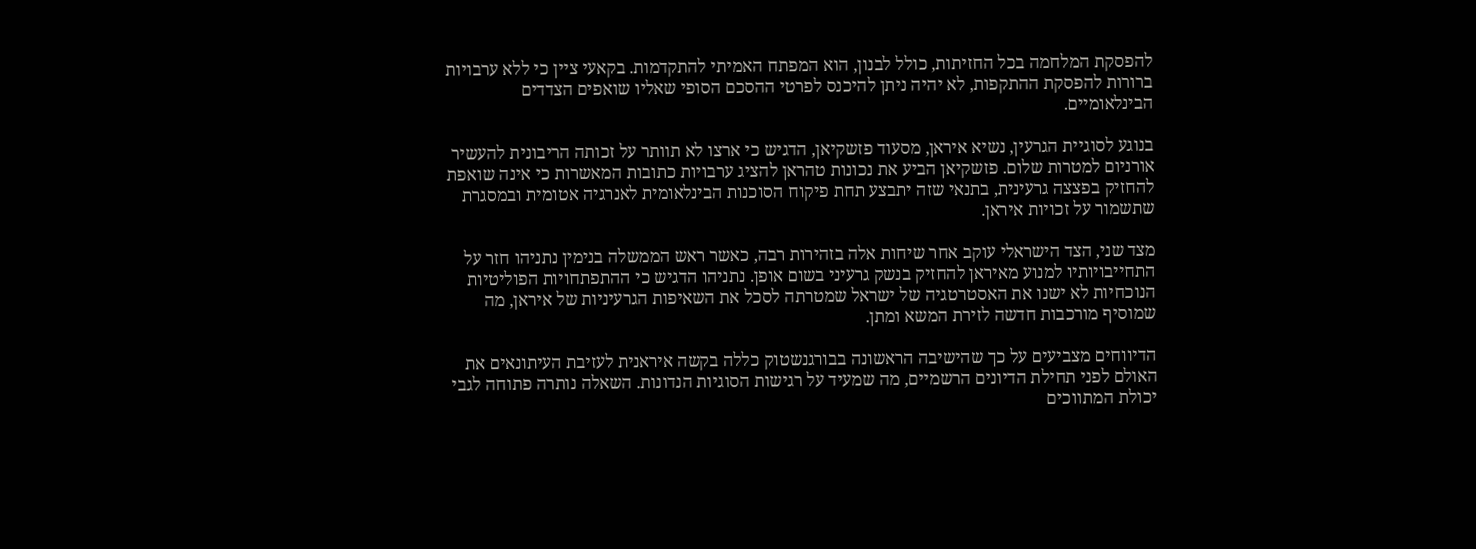להפסקת המלחמה בכל החזיתות, כולל לבנון, הוא המפתח האמיתי להתקדמות. בקאעי ציין כי ללא ערבויות ברורות להפסקת ההתקפות, לא יהיה ניתן להיכנס לפרטי ההסכם הסופי שאליו שואפים הצדדים הבינלאומיים.

בנוגע לסוגיית הגרעין, נשיא איראן, מסעוד פזשקיאן, הדגיש כי ארצו לא תוותר על זכותה הריבונית להעשיר אורניום למטרות שלום. פזשקיאן הביע את נכונות טהראן להציג ערבויות כתובות המאשרות כי אינה שואפת להחזיק בפצצה גרעינית, בתנאי שזה יתבצע תחת פיקוח הסוכנות הבינלאומית לאנרגיה אטומית ובמסגרת שתשמור על זכויות איראן.

מצד שני, הצד הישראלי עוקב אחר שיחות אלה בזהירות רבה, כאשר ראש הממשלה בנימין נתניהו חזר על התחייבויותיו למנוע מאיראן להחזיק בנשק גרעיני בשום אופן. נתניהו הדגיש כי ההתפתחויות הפוליטיות הנוכחיות לא ישנו את האסטרטגיה של ישראל שמטרתה לסכל את השאיפות הגרעיניות של איראן, מה שמוסיף מורכבות חדשה לזירת המשא ומתן.

הדיווחים מצביעים על כך שהישיבה הראשונה בבורגנשטוק כללה בקשה איראנית לעזיבת העיתונאים את האולם לפני תחילת הדיונים הרשמיים, מה שמעיד על רגישות הסוגיות הנדונות. השאלה נותרה פתוחה לגבי יכולת המתווכים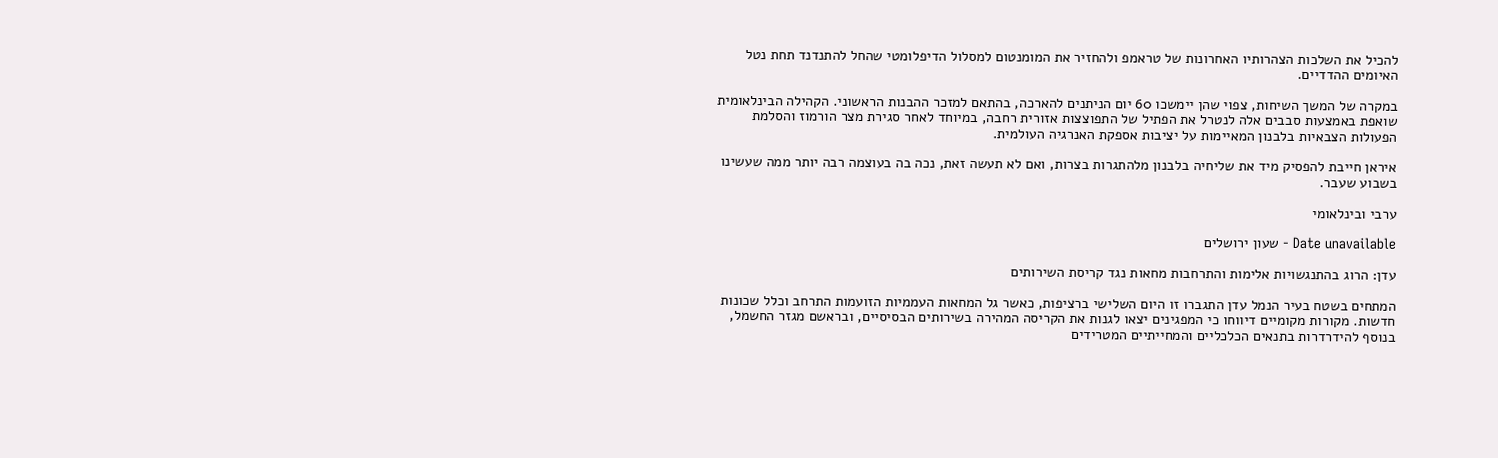להכיל את השלכות הצהרותיו האחרונות של טראמפ ולהחזיר את המומנטום למסלול הדיפלומטי שהחל להתנדנד תחת נטל האיומים ההדדיים.

במקרה של המשך השיחות, צפוי שהן יימשכו 60 יום הניתנים להארכה, בהתאם למזכר ההבנות הראשוני. הקהילה הבינלאומית שואפת באמצעות סבבים אלה לנטרל את הפתיל של התפוצצות אזורית רחבה, במיוחד לאחר סגירת מצר הורמוז והסלמת הפעולות הצבאיות בלבנון המאיימות על יציבות אספקת האנרגיה העולמית.

איראן חייבת להפסיק מיד את שליחיה בלבנון מלהתגרות בצרות, ואם לא תעשה זאת, נכה בה בעוצמה רבה יותר ממה שעשינו בשבוע שעבר.

ערבי ובינלאומי

Date unavailable - שעון ירושלים

עדן: הרוג בהתנגשויות אלימות והתרחבות מחאות נגד קריסת השירותים

המתחים בשטח בעיר הנמל עדן התגברו זו היום השלישי ברציפות, כאשר גל המחאות העממיות הזועמות התרחב וכלל שכונות חדשות. מקורות מקומיים דיווחו כי המפגינים יצאו לגנות את הקריסה המהירה בשירותים הבסיסיים, ובראשם מגזר החשמל, בנוסף להידרדרות בתנאים הכלכליים והמחייתיים המטרידים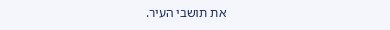את תושבי העיר.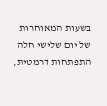בשעות המאוחרות של יום שלישי חלה התפתחות דרמטית,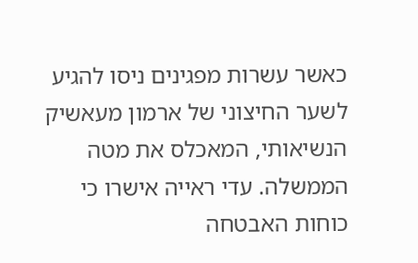כאשר עשרות מפגינים ניסו להגיע לשער החיצוני של ארמון מעאשיק הנשיאותי, המאכלס את מטה הממשלה. עדי ראייה אישרו כי כוחות האבטחה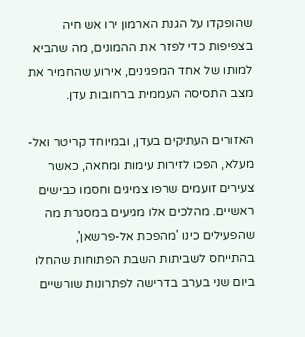שהופקדו על הגנת הארמון ירו אש חיה בצפיפות כדי לפזר את ההמונים, מה שהביא למותו של אחד המפגינים, אירוע שהחמיר את מצב התסיסה העממית ברחובות עדן.

האזורים העתיקים בעדן, ובמיוחד קריטר ואל-מעלא, הפכו לזירות עימות ומחאה, כאשר צעירים זועמים שרפו צמיגים וחסמו כבישים ראשיים. מהלכים אלו מגיעים במסגרת מה שהפעילים כינו 'מהפכת אל-פרשאן', בהתייחס לשביתות השבת הפתוחות שהחלו ביום שני בערב בדרישה לפתרונות שורשיים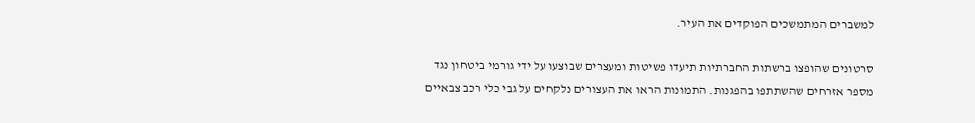למשברים המתמשכים הפוקדים את העיר.

סרטונים שהופצו ברשתות החברתיות תיעדו פשיטות ומעצרים שבוצעו על ידי גורמי ביטחון נגד מספר אזרחים שהשתתפו בהפגנות. התמונות הראו את העצורים נלקחים על גבי כלי רכב צבאיים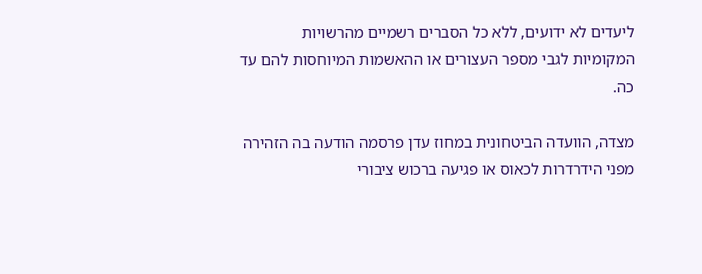ליעדים לא ידועים, ללא כל הסברים רשמיים מהרשויות המקומיות לגבי מספר העצורים או ההאשמות המיוחסות להם עד כה.

מצדה, הוועדה הביטחונית במחוז עדן פרסמה הודעה בה הזהירה מפני הידרדרות לכאוס או פגיעה ברכוש ציבורי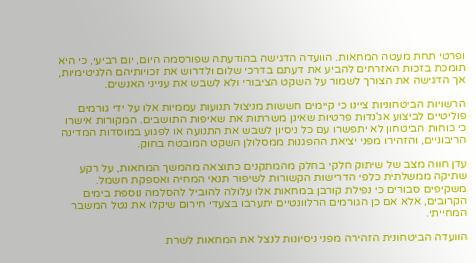ופרטי תחת מעטה המחאות. הוועדה הדגישה בהודעתה שפורסמה היום, יום רביעי, כי היא תומכת בזכות האזרחים להביע את דעתם בדרכי שלום ולדרוש את זכויותיהם הלגיטימיות, אך הדגישה את הצורך לשמור על השקט הציבורי ולא לשבש את ענייני האנשים.

הרשויות הביטחוניות ציינו כי קיימים חששות מניצול תנועות עממיות אלו על ידי גורמים פוליטיים לביצוע אג'נדות פרטיות שאינן משרתות את שאיפות התושבים. המקורות אישרו כי כוחות הביטחון לא יתפשרו עם כל ניסיון לשבש את התנועה או לפגוע במוסדות המדינה הריבוניים, והזהירו מפני יציאת ההפגנות ממסלולן השקט המובטח בחוק.

עדן חווה מצב של שיתוק חלקי בחלק מהמתקנים כתוצאה מהמשך המחאות, על רקע שתיקה ממשלתית כלפי הדרישות הקשורות לשיפור תנאי המחיה ואספקת חשמל. משקיפים סבורים כי נפילת קורבן במחאות אלו עלולה להוביל להסלמה נוספת בימים הקרובים, אלא אם כן הגורמים הרלוונטיים יתערבו בצעדי חירום שיקלו את נטל המשבר המחייתי.

הוועדה הביטחונית הזהירה מפני ניסיונות לנצל את המחאות לשרת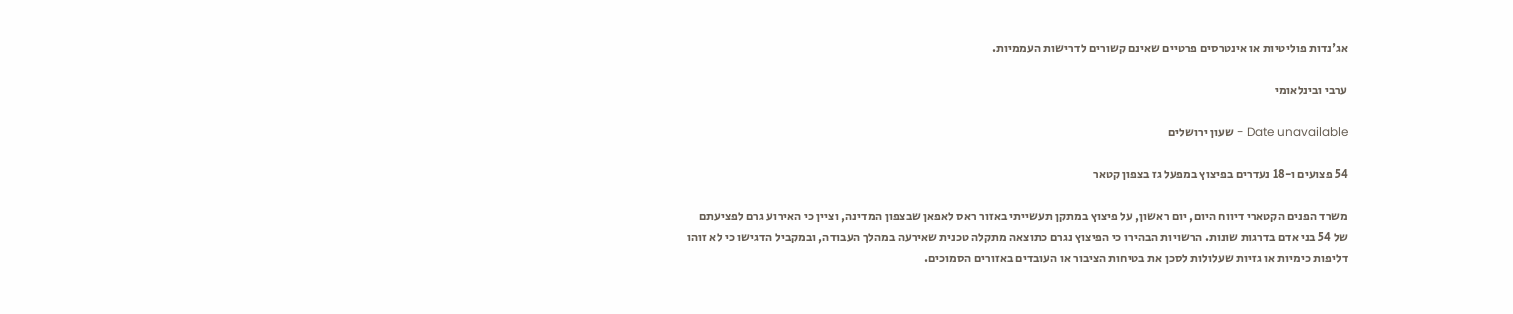אג'נדות פוליטיות או אינטרסים פרטיים שאינם קשורים לדרישות העממיות.

ערבי ובינלאומי

Date unavailable - שעון ירושלים

54 פצועים ו-18 נעדרים בפיצוץ במפעל גז בצפון קטאר

משרד הפנים הקטארי דיווח היום, יום ראשון, על פיצוץ במתקן תעשייתי באזור ראס לאפאן שבצפון המדינה, וציין כי האירוע גרם לפציעתם של 54 בני אדם בדרגות שונות. הרשויות הבהירו כי הפיצוץ נגרם כתוצאה מתקלה טכנית שאירעה במהלך העבודה, ובמקביל הדגישו כי לא זוהו דליפות כימיות או גזיות שעלולות לסכן את בטיחות הציבור או העובדים באזורים הסמוכים.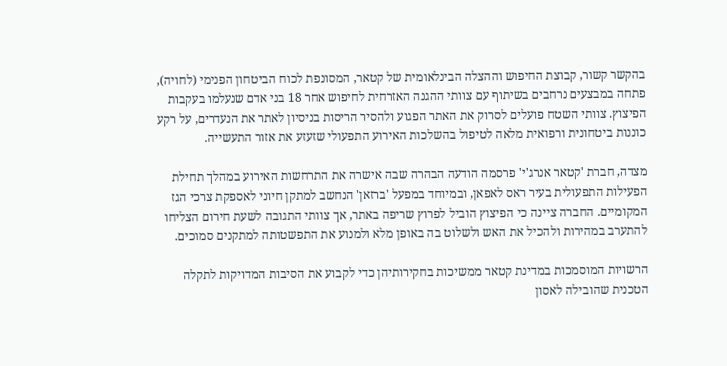בהקשר קשור, קבוצת החיפוש וההצלה הבינלאומית של קטאר, המסונפת לכוח הביטחון הפנימי (לחויה), פתחה במבצעים נרחבים בשיתוף עם צוותי ההגנה האזרחית לחיפוש אחר 18 בני אדם שנעלמו בעקבות הפיצוץ. צוותי השטח פועלים לסרוק את האתר הפגוע ולהסיר הריסות בניסיון לאתר את הנעדרים, על רקע כוננות ביטחונית ורפואית מלאה לטיפול בהשלכות האירוע התפעולי שזעזע את אזור התעשייה.

מצדה, חברת 'קטאר אנרג'י' פרסמה הודעה הבהרה שבה אישרה את התרחשות האירוע במהלך תחילת הפעילות התפעולית בעיר ראס לאפאן, ובמיוחד במפעל 'ברזאן' הנחשב למתקן חיוני לאספקת צרכי הגז המקומיים. החברה ציינה כי הפיצוץ הוביל לפרוץ שריפה באתר, אך צוותי התגובה לשעת חירום הצליחו להתערב במהירות ולהכיל את האש ולשלוט בה באופן מלא ולמנוע את התפשטותה למתקנים סמוכים.

הרשויות המוסמכות במדינת קטאר ממשיכות בחקירותיהן כדי לקבוע את הסיבות המדויקות לתקלה הטכנית שהובילה לאסון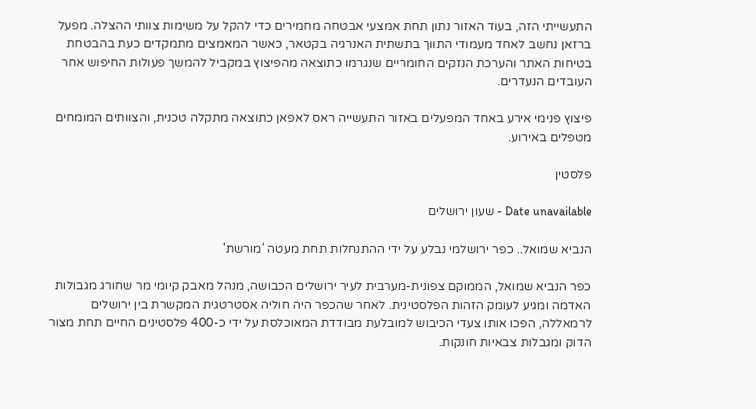התעשייתי הזה, בעוד האזור נתון תחת אמצעי אבטחה מחמירים כדי להקל על משימות צוותי ההצלה. מפעל ברזאן נחשב לאחד מעמודי התווך בתשתית האנרגיה בקטאר, כאשר המאמצים מתמקדים כעת בהבטחת בטיחות האתר והערכת הנזקים החומריים שנגרמו כתוצאה מהפיצוץ במקביל להמשך פעולות החיפוש אחר העובדים הנעדרים.

פיצוץ פנימי אירע באחד המפעלים באזור התעשייה ראס לאפאן כתוצאה מתקלה טכנית, והצוותים המומחים מטפלים באירוע.

פלסטין

Date unavailable - שעון ירושלים

הנביא שמואל.. כפר ירושלמי נבלע על ידי ההתנחלות תחת מעטה 'מורשת'

כפר הנביא שמואל, הממוקם צפונית-מערבית לעיר ירושלים הכבושה, מנהל מאבק קיומי מר שחורג מגבולות האדמה ומגיע לעומק הזהות הפלסטינית. לאחר שהכפר היה חוליה אסטרטגית המקשרת בין ירושלים לרמאללה, הפכו אותו צעדי הכיבוש למובלעת מבודדת המאוכלסת על ידי כ-400 פלסטינים החיים תחת מצור הדוק ומגבלות צבאיות חונקות.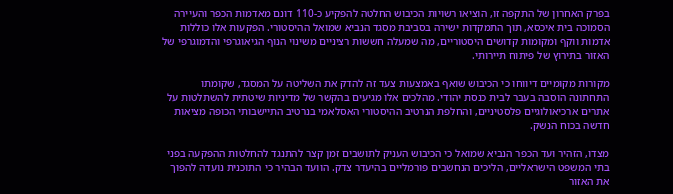בפרק האחרון של התקפה זו, הוציאו רשויות הכיבוש החלטה להפקיע כ-110 דונם מאדמות הכפר והעיירה הסמוכה בית איכסא, תוך התמקדות ישירה בסביבת מסגד הנביא שמואל ההיסטורי. הפקעות אלו כוללות אדמות ווקף ומקומות קדושים היסטוריים, מה שמעלה חששות רציניים משינוי הנוף הגיאוגרפי והדמוגרפי של האזור בתירוץ של פיתוח תיירותי.

מקורות מקומיים דיווחו כי הכיבוש שואף באמצעות צעד זה להדק את השליטה על המסגד, שקומתו התחתונה הוסבה בעבר לבית כנסת יהודי. מהלכים אלו מגיעים בהקשר של מדיניות שיטתית להשתלטות על אתרים ארכיאולוגיים פלסטיניים, והחלפת הנרטיב ההיסטורי האסלאמי בנרטיב התיישבותי הכופה מציאות חדשה בכוח הנשק.

מצדו, הזהיר ועד הכפר הנביא שמואל כי הכיבוש העניק לתושבים זמן קצר להתנגד להחלטות ההפקעה בפני בתי המשפט הישראליים, הליכים הנחשבים פורמליים בהיעדר צדק. הוועד הבהיר כי התוכנית נועדה להפוך את האזור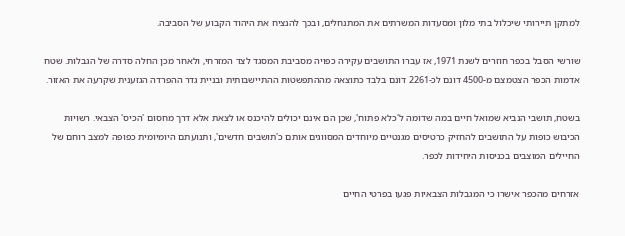למתקן תיירותי שיכלול בתי מלון ומסעדות המשרתים את המתנחלים, ובכך להנציח את היהוד הקבוע של הסביבה.

שורשי הסבל בכפר חוזרים לשנת 1971, אז עברו התושבים עקירה כפויה מסביבת המסגד לצד המזרחי, ולאחר מכן החלה סדרה של הגבלות. שטח אדמות הכפר הצטמצם מ-4500 דונם לכ-2261 דונם בלבד כתוצאה מההתפשטות ההתיישבותית ובניית גדר ההפרדה הגזענית שקרעה את האזור.

בשטח, תושבי הנביא שמואל חיים במה שדומה ל'כלא פתוח', שכן הם אינם יכולים להיכנס או לצאת אלא דרך מחסום 'הכיס' הצבאי. רשויות הכיבוש כופות על התושבים להחזיק כרטיסים מגנטיים מיוחדים המסווגים אותם כ'תושבים חדשים', ותנועתם היומיומית כפופה למצב רוחם של החיילים המוצבים בכניסות היחידות לכפר.

אזרחים מהכפר אישרו כי המגבלות הצבאיות פגעו בפרטי החיים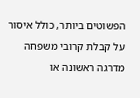הפשוטים ביותר, כולל איסור על קבלת קרובי משפחה מדרגה ראשונה או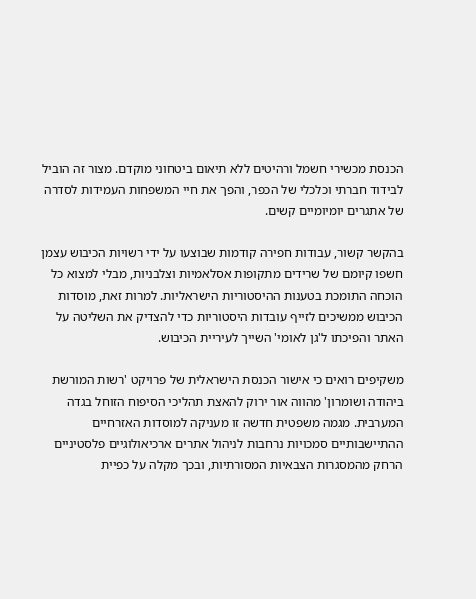הכנסת מכשירי חשמל ורהיטים ללא תיאום ביטחוני מוקדם. מצור זה הוביל לבידוד חברתי וכלכלי של הכפר, והפך את חיי המשפחות העמידות לסדרה של אתגרים יומיומיים קשים.

בהקשר קשור, עבודות חפירה קודמות שבוצעו על ידי רשויות הכיבוש עצמן חשפו קיומם של שרידים מתקופות אסלאמיות וצלבניות, מבלי למצוא כל הוכחה התומכת בטענות ההיסטוריות הישראליות. למרות זאת, מוסדות הכיבוש ממשיכים לזייף עובדות היסטוריות כדי להצדיק את השליטה על האתר והפיכתו ל'גן לאומי' השייך לעיריית הכיבוש.

משקיפים רואים כי אישור הכנסת הישראלית של פרויקט 'רשות המורשת ביהודה ושומרון' מהווה אור ירוק להאצת תהליכי הסיפוח הזוחל בגדה המערבית. מגמה משפטית חדשה זו מעניקה למוסדות האזרחיים ההתיישבותיים סמכויות נרחבות לניהול אתרים ארכיאולוגיים פלסטיניים הרחק מהמסגרות הצבאיות המסורתיות, ובכך מקלה על כפיית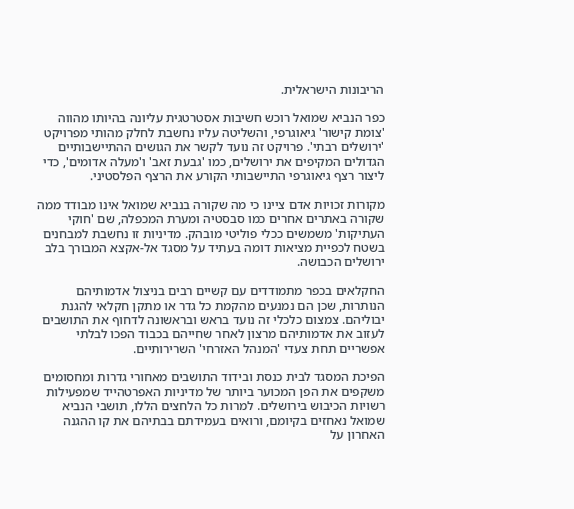הריבונות הישראלית.

כפר הנביא שמואל רוכש חשיבות אסטרטגית עליונה בהיותו מהווה 'צומת קישור' גיאוגרפי, והשליטה עליו נחשבת לחלק מהותי מפרויקט 'ירושלים רבתי'. פרויקט זה נועד לקשר את הגושים ההתיישבותיים הגדולים המקיפים את ירושלים, כמו 'גבעת זאב' ו'מעלה אדומים', כדי ליצור רצף גיאוגרפי התיישבותי הקורע את הרצף הפלסטיני.

מקורות זכויות אדם ציינו כי מה שקורה בנביא שמואל אינו מבודד ממה שקורה באתרים אחרים כמו סבסטיה ומערת המכפלה, שם 'חוקי העתיקות' משמשים ככלי פוליטי מובהק. מדיניות זו נחשבת למבחנים בשטח לכפיית מציאות דומה בעתיד על מסגד אל-אקצא המבורך בלב ירושלים הכבושה.

החקלאים בכפר מתמודדים עם קשיים רבים בניצול אדמותיהם הנותרות, שכן הם נמנעים מהקמת כל גדר או מתקן חקלאי להגנת יבוליהם. צמצום כלכלי זה נועד בראש ובראשונה לדחוף את התושבים לעזוב את אדמותיהם מרצון לאחר שחייהם בכבוד הפכו לבלתי אפשריים תחת צעדי 'המנהל האזרחי' השרירותיים.

הפיכת המסגד לבית כנסת ובידוד התושבים מאחורי גדרות ומחסומים משקפים את הפן המכוער ביותר של מדיניות האפרטהייד שמפעילות רשויות הכיבוש בירושלים. למרות כל הלחצים הללו, תושבי הנביא שמואל נאחזים בקיומם, ורואים בעמידתם בבתיהם את קו ההגנה האחרון על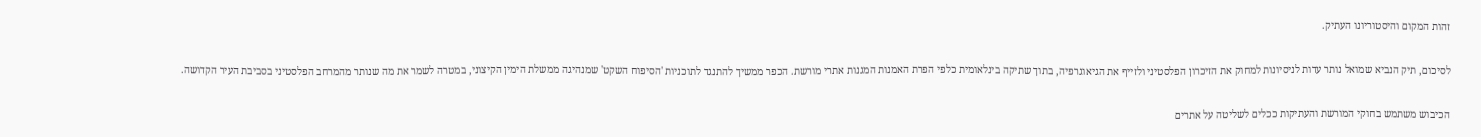זהות המקום והיסטוריונו העתיק.

לסיכום, תיק הנביא שמואל נותר עדות לניסיונות למחוק את הזיכרון הפלסטיני ולזייף את הגיאוגרפיה, בתוך שתיקה בינלאומית כלפי הפרת האמנות המגנות אתרי מורשת. הכפר ממשיך להתנגד לתוכניות 'הסיפוח השקט' שמנהיגה ממשלת הימין הקיצוני, במטרה לשמר את מה שנותר מהמרחב הפלסטיני בסביבת העיר הקדושה.

הכיבוש משתמש בחוקי המורשת והעתיקות ככלים לשליטה על אתרים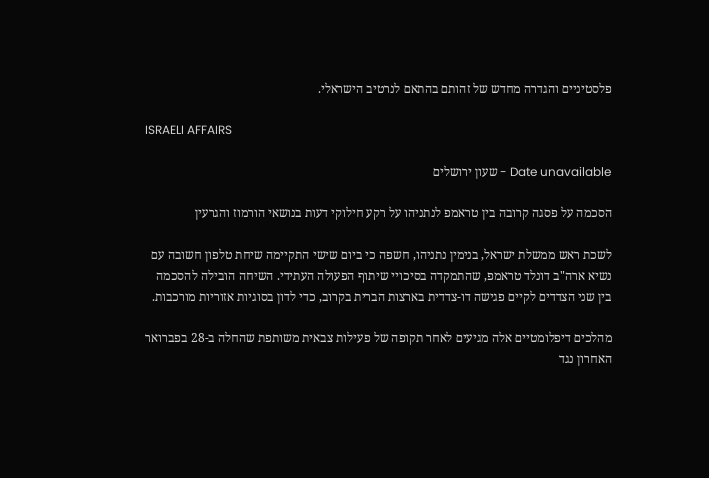פלסטיניים והגדרה מחדש של זהותם בהתאם לנרטיב הישראלי.

ISRAELI AFFAIRS

Date unavailable - שעון ירושלים

הסכמה על פסגה קרובה בין טראמפ לנתניהו על רקע חילוקי דעות בנושאי הורמוז והגרעין

לשכת ראש ממשלת ישראל, בנימין נתניהו, חשפה כי ביום שישי התקיימה שיחת טלפון חשובה עם נשיא ארה"ב דונלד טראמפ, שהתמקדה בסיכויי שיתוף הפעולה העתידי. השיחה הובילה להסכמה בין שני הצדדים לקיים פגישה דו-צדדית בארצות הברית בקרוב, כדי לדון בסוגיות אזוריות מורכבות.

מהלכים דיפלומטיים אלה מגיעים לאחר תקופה של פעילות צבאית משותפת שהחלה ב-28 בפברואר האחרון נגד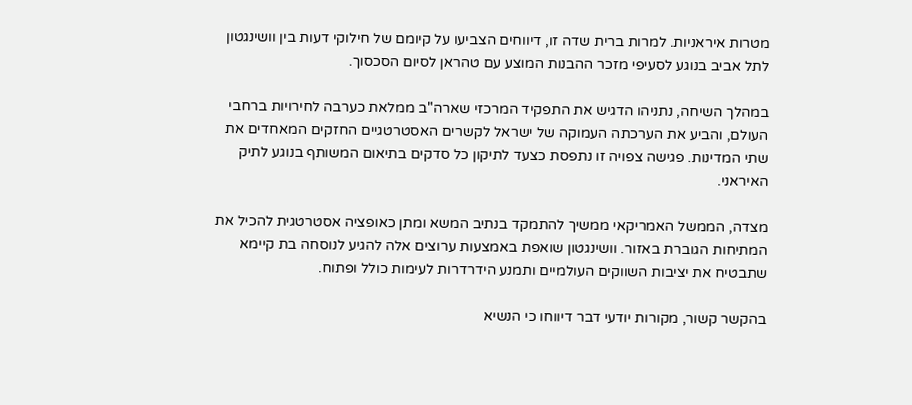מטרות איראניות. למרות ברית שדה זו, דיווחים הצביעו על קיומם של חילוקי דעות בין וושינגטון לתל אביב בנוגע לסעיפי מזכר ההבנות המוצע עם טהראן לסיום הסכסוך.

במהלך השיחה, נתניהו הדגיש את התפקיד המרכזי שארה"ב ממלאת כערבה לחירויות ברחבי העולם, והביע את הערכתה העמוקה של ישראל לקשרים האסטרטגיים החזקים המאחדים את שתי המדינות. פגישה צפויה זו נתפסת כצעד לתיקון כל סדקים בתיאום המשותף בנוגע לתיק האיראני.

מצדה, הממשל האמריקאי ממשיך להתמקד בנתיב המשא ומתן כאופציה אסטרטגית להכיל את המתיחות הגוברת באזור. וושינגטון שואפת באמצעות ערוצים אלה להגיע לנוסחה בת קיימא שתבטיח את יציבות השווקים העולמיים ותמנע הידרדרות לעימות כולל ופתוח.

בהקשר קשור, מקורות יודעי דבר דיווחו כי הנשיא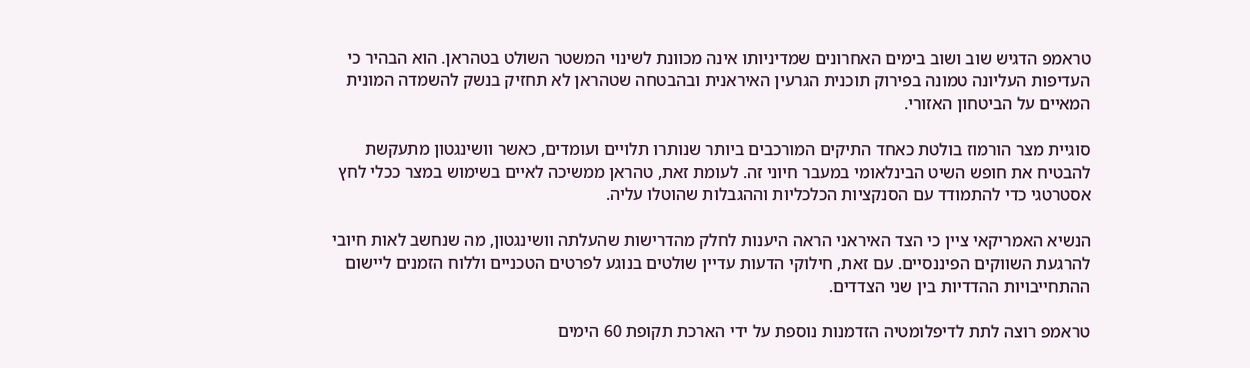טראמפ הדגיש שוב ושוב בימים האחרונים שמדיניותו אינה מכוונת לשינוי המשטר השולט בטהראן. הוא הבהיר כי העדיפות העליונה טמונה בפירוק תוכנית הגרעין האיראנית ובהבטחה שטהראן לא תחזיק בנשק להשמדה המונית המאיים על הביטחון האזורי.

סוגיית מצר הורמוז בולטת כאחד התיקים המורכבים ביותר שנותרו תלויים ועומדים, כאשר וושינגטון מתעקשת להבטיח את חופש השיט הבינלאומי במעבר חיוני זה. לעומת זאת, טהראן ממשיכה לאיים בשימוש במצר ככלי לחץ אסטרטגי כדי להתמודד עם הסנקציות הכלכליות וההגבלות שהוטלו עליה.

הנשיא האמריקאי ציין כי הצד האיראני הראה היענות לחלק מהדרישות שהעלתה וושינגטון, מה שנחשב לאות חיובי להרגעת השווקים הפיננסיים. עם זאת, חילוקי הדעות עדיין שולטים בנוגע לפרטים הטכניים וללוח הזמנים ליישום ההתחייבויות ההדדיות בין שני הצדדים.

טראמפ רוצה לתת לדיפלומטיה הזדמנות נוספת על ידי הארכת תקופת 60 הימים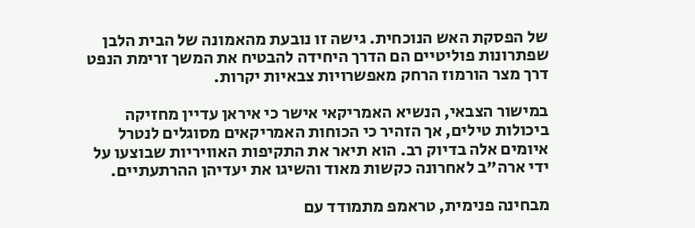של הפסקת האש הנוכחית. גישה זו נובעת מהאמונה של הבית הלבן שפתרונות פוליטיים הם הדרך היחידה להבטיח את המשך זרימת הנפט דרך מצר הורמוז הרחק מאפשרויות צבאיות יקרות.

במישור הצבאי, הנשיא האמריקאי אישר כי איראן עדיין מחזיקה ביכולות טילים, אך הזהיר כי הכוחות האמריקאים מסוגלים לנטרל איומים אלה בדיוק רב. הוא תיאר את התקיפות האוויריות שבוצעו על ידי ארה"ב לאחרונה כקשות מאוד והשיגו את יעדיהן ההרתעתיים.

מבחינה פנימית, טראמפ מתמודד עם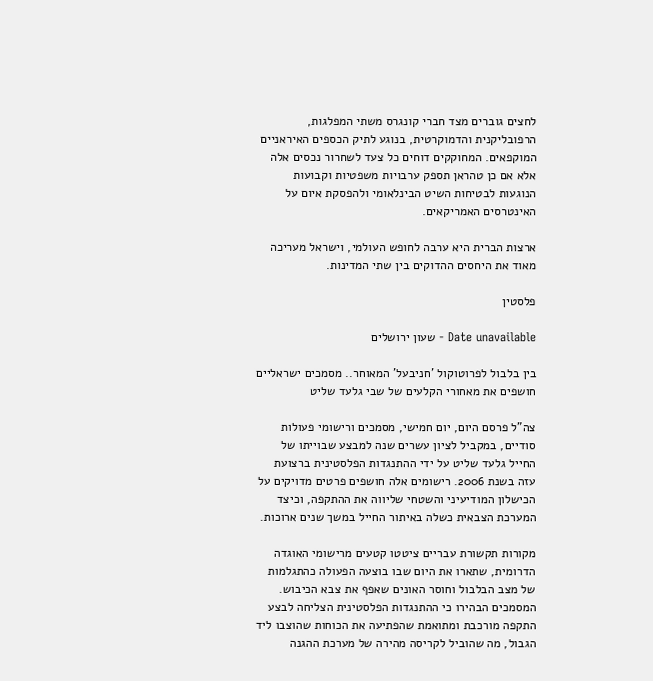לחצים גוברים מצד חברי קונגרס משתי המפלגות, הרפובליקנית והדמוקרטית, בנוגע לתיק הכספים האיראניים המוקפאים. המחוקקים דוחים כל צעד לשחרור נכסים אלה אלא אם כן טהראן תספק ערבויות משפטיות וקבועות הנוגעות לבטיחות השיט הבינלאומי ולהפסקת איום על האינטרסים האמריקאים.

ארצות הברית היא ערבה לחופש העולמי, וישראל מעריכה מאוד את היחסים ההדוקים בין שתי המדינות.

פלסטין

Date unavailable - שעון ירושלים

בין בלבול לפרוטוקול 'חניבעל' המאוחר.. מסמכים ישראליים חושפים את מאחורי הקלעים של שבי גלעד שליט

צה"ל פרסם היום, יום חמישי, מסמכים ורישומי פעולות סודיים, במקביל לציון עשרים שנה למבצע שבוייתו של החייל גלעד שליט על ידי ההתנגדות הפלסטינית ברצועת עזה בשנת 2006. רישומים אלה חושפים פרטים מדויקים על הכישלון המודיעיני והשטחי שליווה את ההתקפה, וכיצד המערכת הצבאית כשלה באיתור החייל במשך שנים ארוכות.

מקורות תקשורת עבריים ציטטו קטעים מרישומי האוגדה הדרומית, שתארו את היום שבו בוצעה הפעולה כהתגלמות של מצב הבלבול וחוסר האונים שאפף את צבא הכיבוש. המסמכים הבהירו כי ההתנגדות הפלסטינית הצליחה לבצע התקפה מורכבת ומתואמת שהפתיעה את הכוחות שהוצבו ליד הגבול, מה שהוביל לקריסה מהירה של מערכת ההגנה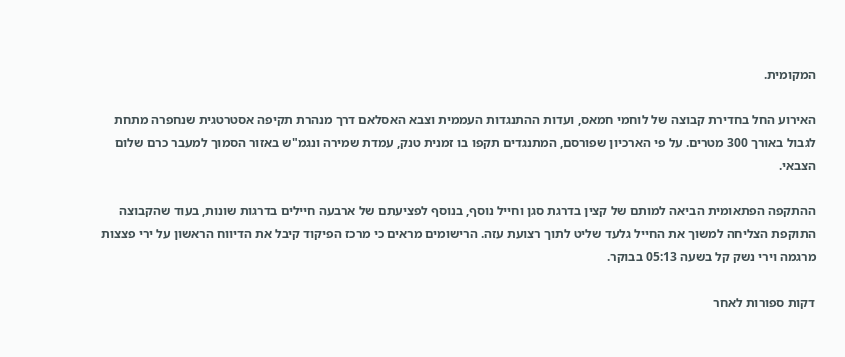המקומית.

האירוע החל בחדירת קבוצה של לוחמי חמאס, ועדות ההתנגדות העממית וצבא האסלאם דרך מנהרת תקיפה אסטרטגית שנחפרה מתחת לגבול באורך 300 מטרים. על פי הארכיון שפורסם, המתנגדים תקפו בו זמנית טנק, עמדת שמירה ונגמ"ש באזור הסמוך למעבר כרם שלום הצבאי.

ההתקפה הפתאומית הביאה למותם של קצין בדרגת סגן וחייל נוסף, בנוסף לפציעתם של ארבעה חיילים בדרגות שונות, בעוד שהקבוצה התוקפת הצליחה למשוך את החייל גלעד שליט לתוך רצועת עזה. הרישומים מראים כי מרכז הפיקוד קיבל את הדיווח הראשון על ירי פצצות מרגמה וירי נשק קל בשעה 05:13 בבוקר.

דקות ספורות לאחר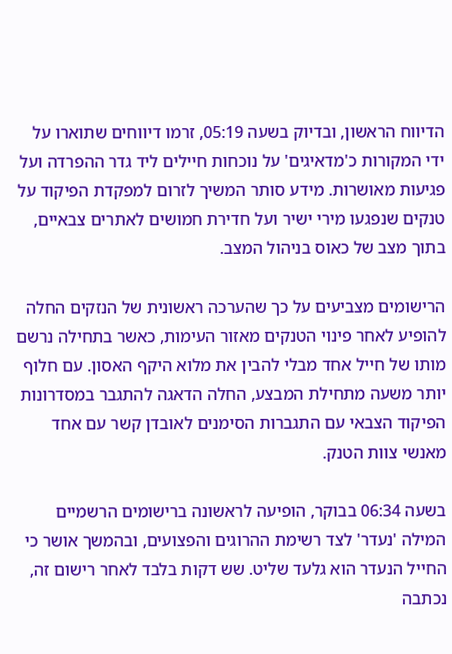הדיווח הראשון, ובדיוק בשעה 05:19, זרמו דיווחים שתוארו על ידי המקורות כ'מדאיגים' על נוכחות חיילים ליד גדר ההפרדה ועל פגיעות מאושרות. מידע סותר המשיך לזרום למפקדת הפיקוד על טנקים שנפגעו מירי ישיר ועל חדירת חמושים לאתרים צבאיים, בתוך מצב של כאוס בניהול המצב.

הרישומים מצביעים על כך שהערכה ראשונית של הנזקים החלה להופיע לאחר פינוי הטנקים מאזור העימות, כאשר בתחילה נרשם מותו של חייל אחד מבלי להבין את מלוא היקף האסון. עם חלוף יותר משעה מתחילת המבצע, החלה הדאגה להתגבר במסדרונות הפיקוד הצבאי עם התגברות הסימנים לאובדן קשר עם אחד מאנשי צוות הטנק.

בשעה 06:34 בבוקר, הופיעה לראשונה ברישומים הרשמיים המילה 'נעדר' לצד רשימת ההרוגים והפצועים, ובהמשך אושר כי החייל הנעדר הוא גלעד שליט. שש דקות בלבד לאחר רישום זה, נכתבה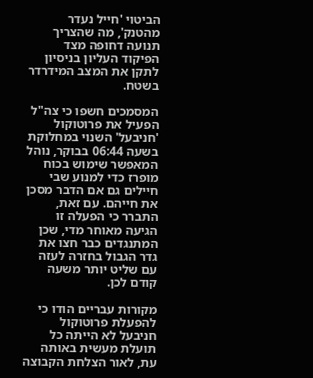הביטוי 'חייל נעדר מהטנק', מה שהצריך תנועה דחופה מצד הפיקוד העליון בניסיון לתקן את המצב המידרדר בשטח.

המסמכים חשפו כי צה"ל הפעיל את פרוטוקול 'חניבעל' השנוי במחלוקת בשעה 06:44 בבוקר, נוהל המאפשר שימוש בכוח מופרז כדי למנוע שבי חיילים גם אם הדבר מסכן את חייהם. עם זאת, התברר כי הפעלה זו הגיעה מאוחר מדי, שכן המתנגדים כבר חצו את גדר הגבול בחזרה לעזה עם שליט יותר משעה קודם לכן.

מקורות עבריים הודו כי להפעלת פרוטוקול חניבעל לא הייתה כל תועלת מעשית באותה עת, לאור הצלחת הקבוצה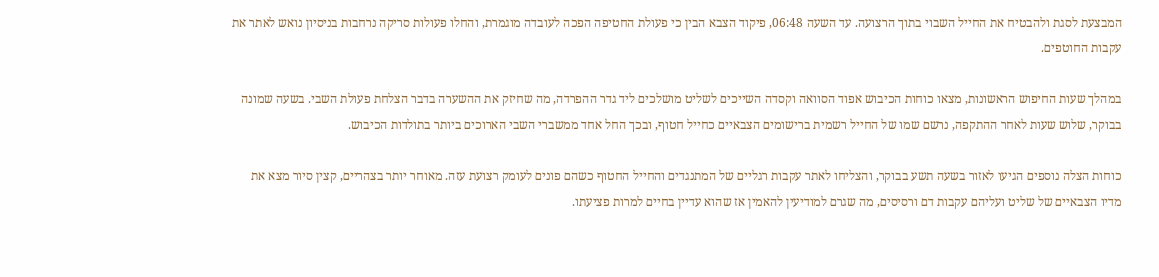המבצעת לסגת ולהבטיח את החייל השבוי בתוך הרצועה. עד השעה 06:48, פיקוד הצבא הבין כי פעולת החטיפה הפכה לעובדה מוגמרת, והחלו פעולות סריקה נרחבות בניסיון נואש לאתר את עקבות החוטפים.

במהלך שעות החיפוש הראשונות, מצאו כוחות הכיבוש אפוד הסוואה וקסדה השייכים לשליט מושלכים ליד גדר ההפרדה, מה שחיזק את ההשערה בדבר הצלחת פעולת השבי. בשעה שמונה בבוקר, שלוש שעות לאחר ההתקפה, נרשם שמו של החייל רשמית ברישומים הצבאיים כחייל חטוף, ובכך החל אחד ממשברי השבי הארוכים ביותר בתולדות הכיבוש.

כוחות הצלה נוספים הגיעו לאזור בשעה תשע בבוקר, והצליחו לאתר עקבות רגליים של המתנגדים והחייל החטוף כשהם פונים לעומק רצועת עזה. מאוחר יותר בצהריים, קצין סיור מצא את מדיו הצבאיים של שליט ועליהם עקבות דם ורסיסים, מה שגרם למודיעין להאמין אז שהוא עדיין בחיים למרות פציעתו.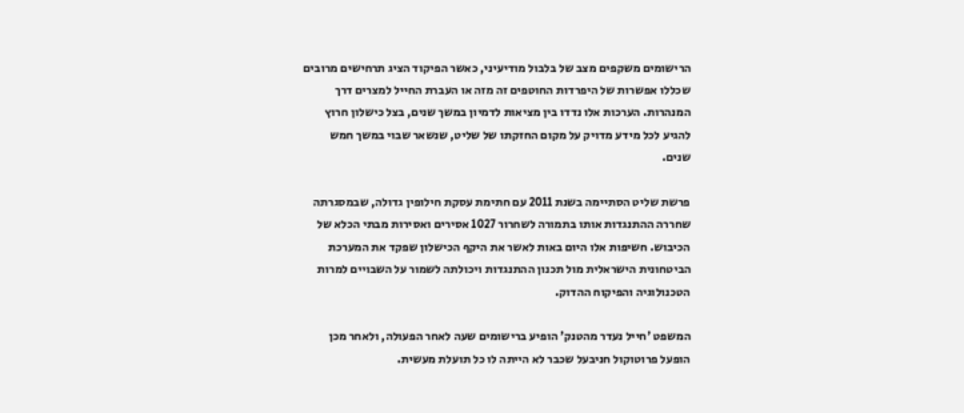הרישומים משקפים מצב של בלבול מודיעיני, כאשר הפיקוד הציג תרחישים מרובים שכללו אפשרות של היפרדות החוטפים זה מזה או העברת החייל למצרים דרך המנהרות. הערכות אלו נדדו בין מציאות לדמיון במשך שנים, בצל כישלון חרוץ להגיע לכל מידע מדויק על מקום החזקתו של שליט, שנשאר שבוי במשך חמש שנים.

פרשת שליט הסתיימה בשנת 2011 עם חתימת עסקת חילופין גדולה, שבמסגרתה שחררה ההתנגדות אותו בתמורה לשחרור 1027 אסירים ואסירות מבתי הכלא של הכיבוש. חשיפות אלו היום באות לאשר את היקף הכישלון שפקד את המערכת הביטחונית הישראלית מול תכנון ההתנגדות ויכולתה לשמור על השבויים למרות הטכנולוגיה והפיקוח ההדוק.

המשפט 'חייל נעדר מהטנק' הופיע ברישומים שעה לאחר הפעולה, ולאחר מכן הופעל פרוטוקול חניבעל שכבר לא הייתה לו כל תועלת מעשית.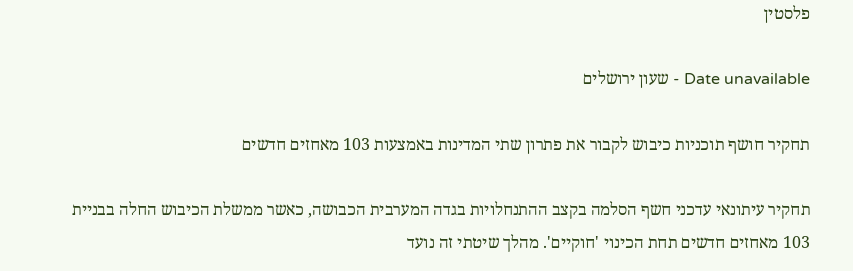פלסטין

Date unavailable - שעון ירושלים

תחקיר חושף תוכניות כיבוש לקבור את פתרון שתי המדינות באמצעות 103 מאחזים חדשים

תחקיר עיתונאי עדכני חשף הסלמה בקצב ההתנחלויות בגדה המערבית הכבושה, כאשר ממשלת הכיבוש החלה בבניית 103 מאחזים חדשים תחת הכינוי 'חוקיים'. מהלך שיטתי זה נועד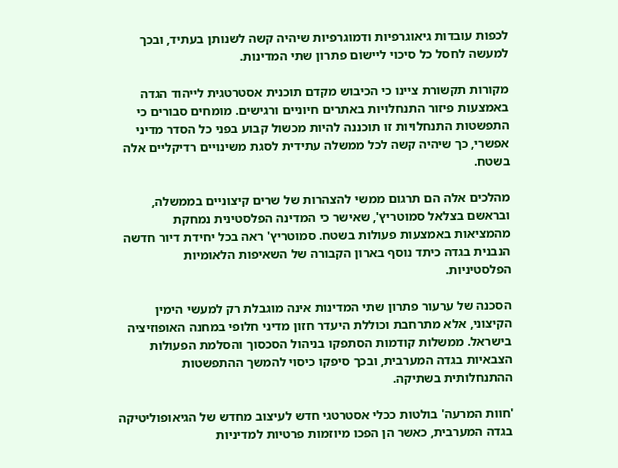לכפות עובדות גיאוגרפיות ודמוגרפיות שיהיה קשה לשנותן בעתיד, ובכך למעשה לחסל כל סיכוי ליישום פתרון שתי המדינות.

מקורות תקשורת ציינו כי הכיבוש מקדם תוכנית אסטרטגית לייהוד הגדה באמצעות פיזור התנחלויות באתרים חיוניים ורגישים. מומחים סבורים כי התפשטות התנחלויות זו תוכננה להיות מכשול קבוע בפני כל הסדר מדיני אפשרי, כך שיהיה קשה לכל ממשלה עתידית לסגת משינויים רדיקליים אלה בשטח.

מהלכים אלה הם תרגום ממשי להצהרות של שרים קיצוניים בממשלה, ובראשם בצלאל סמוטריץ', שאישר כי המדינה הפלסטינית נמחקת מהמציאות באמצעות פעולות בשטח. סמוטריץ' ראה בכל יחידת דיור חדשה הנבנית בגדה כיתד נוסף בארון הקבורה של השאיפות הלאומיות הפלסטיניות.

הסכנה של ערעור פתרון שתי המדינות אינה מוגבלת רק למעשי הימין הקיצוני, אלא מתרחבת וכוללת היעדר חזון מדיני חלופי במחנה האופוזיציה בישראל. ממשלות קודמות הסתפקו בניהול הסכסוך והסלמת הפעולות הצבאיות בגדה המערבית, ובכך סיפקו כיסוי להמשך ההתפשטות ההתנחלותית בשתיקה.

'חוות המרעה' בולטות ככלי אסטרטגי חדש לעיצוב מחדש של הגיאופוליטיקה בגדה המערבית, כאשר הן הפכו מיוזמות פרטיות למדיניות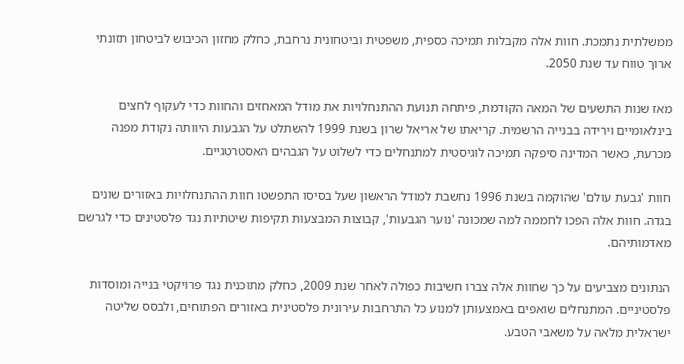ממשלתית נתמכת. חוות אלה מקבלות תמיכה כספית, משפטית וביטחונית נרחבת, כחלק מחזון הכיבוש לביטחון תזונתי ארוך טווח עד שנת 2050.

מאז שנות התשעים של המאה הקודמת, פיתחה תנועת ההתנחלויות את מודל המאחזים והחוות כדי לעקוף לחצים בינלאומיים וירידה בבנייה הרשמית. קריאתו של אריאל שרון בשנת 1999 להשתלט על הגבעות היוותה נקודת מפנה מכרעת, כאשר המדינה סיפקה תמיכה לוגיסטית למתנחלים כדי לשלוט על הגבהים האסטרטגיים.

חוות 'גבעת עולם' שהוקמה בשנת 1996 נחשבת למודל הראשון שעל בסיסו התפשטו חוות ההתנחלויות באזורים שונים בגדה. חוות אלה הפכו לחממה למה שמכונה 'נוער הגבעות', קבוצות המבצעות תקיפות שיטתיות נגד פלסטינים כדי לגרשם מאדמותיהם.

הנתונים מצביעים על כך שחוות אלה צברו חשיבות כפולה לאחר שנת 2009, כחלק מתוכנית נגד פרויקטי בנייה ומוסדות פלסטיניים. המתנחלים שואפים באמצעותן למנוע כל התרחבות עירונית פלסטינית באזורים הפתוחים, ולבסס שליטה ישראלית מלאה על משאבי הטבע.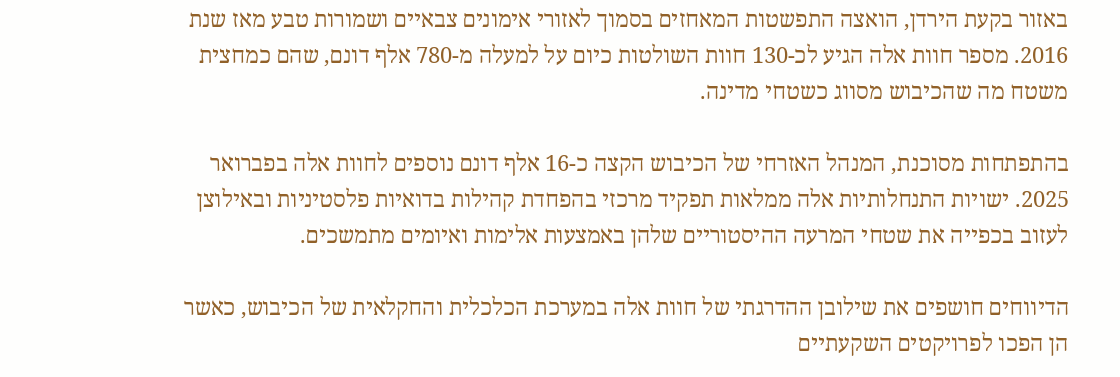באזור בקעת הירדן, הואצה התפשטות המאחזים בסמוך לאזורי אימונים צבאיים ושמורות טבע מאז שנת 2016. מספר חוות אלה הגיע לכ-130 חוות השולטות כיום על למעלה מ-780 אלף דונם, שהם כמחצית משטח מה שהכיבוש מסווג כשטחי מדינה.

בהתפתחות מסוכנת, המנהל האזרחי של הכיבוש הקצה כ-16 אלף דונם נוספים לחוות אלה בפברואר 2025. ישויות התנחלותיות אלה ממלאות תפקיד מרכזי בהפחדת קהילות בדואיות פלסטיניות ובאילוצן לעזוב בכפייה את שטחי המרעה ההיסטוריים שלהן באמצעות אלימות ואיומים מתמשכים.

הדיווחים חושפים את שילובן ההדרגתי של חוות אלה במערכת הכלכלית והחקלאית של הכיבוש, כאשר הן הפכו לפרויקטים השקעתיים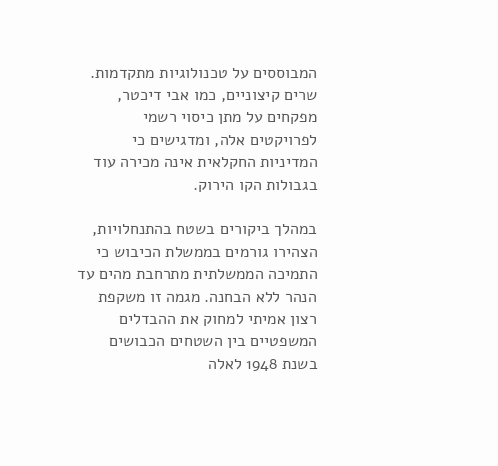המבוססים על טכנולוגיות מתקדמות. שרים קיצוניים, כמו אבי דיכטר, מפקחים על מתן כיסוי רשמי לפרויקטים אלה, ומדגישים כי המדיניות החקלאית אינה מכירה עוד בגבולות הקו הירוק.

במהלך ביקורים בשטח בהתנחלויות, הצהירו גורמים בממשלת הכיבוש כי התמיכה הממשלתית מתרחבת מהים עד הנהר ללא הבחנה. מגמה זו משקפת רצון אמיתי למחוק את ההבדלים המשפטיים בין השטחים הכבושים בשנת 1948 לאלה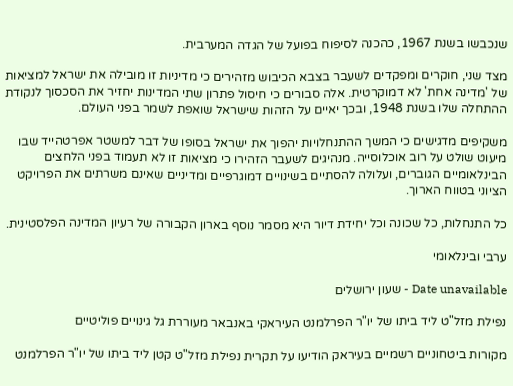שנכבשו בשנת 1967, כהכנה לסיפוח בפועל של הגדה המערבית.

מצד שני, חוקרים ומפקדים לשעבר בצבא הכיבוש מזהירים כי מדיניות זו מובילה את ישראל למציאות של 'מדינה אחת' לא דמוקרטית. אלה סבורים כי חיסול פתרון שתי המדינות יחזיר את הסכסוך לנקודת ההתחלה שלו בשנת 1948, ובכך יאיים על הזהות שישראל שואפת לשמר בפני העולם.

משקיפים מדגישים כי המשך ההתנחלויות יהפוך את ישראל בסופו של דבר למשטר אפרטהייד שבו מיעוט שולט על רוב אוכלוסייה. מנהיגים לשעבר הזהירו כי מציאות זו לא תעמוד בפני הלחצים הבינלאומיים הגוברים, ועלולה להסתיים בשינויים דמוגרפיים ומדיניים שאינם משרתים את הפרויקט הציוני בטווח הארוך.

כל התנחלות, כל שכונה וכל יחידת דיור היא מסמר נוסף בארון הקבורה של רעיון המדינה הפלסטינית.

ערבי ובינלאומי

Date unavailable - שעון ירושלים

נפילת מזל"ט ליד ביתו של יו"ר הפרלמנט העיראקי באנבאר מעוררת גל גינויים פוליטיים

מקורות ביטחוניים רשמיים בעיראק הודיעו על תקרית נפילת מזל"ט קטן ליד ביתו של יו"ר הפרלמנט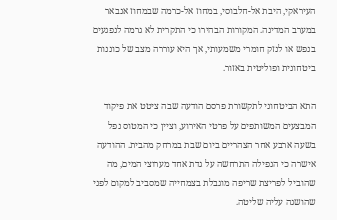העיראקי, היבת אל-חלבוסי, במחוז אל-כרמה שבמחוז אנבאר במערב המדינה. המקורות הבהירו כי התקרית לא גרמה לנפגעים בנפש או לנזק חומרי משמעותי, אך היא עוררה מצב של כוננות ביטחונית ופוליטית באזור.

התא הביטחוני לתקשורת פרסם הודעה שבה ציטט את פיקוד המבצעים המשותפים על פרטי האירוע, וציין כי המטוס נפל בשעה ארבע אחר הצהריים ביום שבת במרחק מהבית. ההודעה אישרה כי הנפילה התרחשה על גדת אחד מערוצי המים, מה שהוביל לפריצת שריפה מוגבלת בצמחייה שמסביב למקום לפני שהושגה עליה שליטה.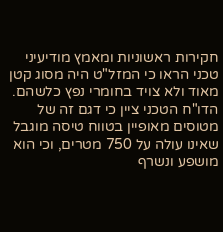חקירות ראשוניות ומאמץ מודיעיני טכני הראו כי המזל"ט היה מסוג קטן מאוד ולא צויד בחומרי נפץ כלשהם. הדו"ח הטכני ציין כי דגם זה של מטוסים מאופיין בטווח טיסה מוגבל שאינו עולה על 750 מטרים, וכי הוא מושפע ונשרף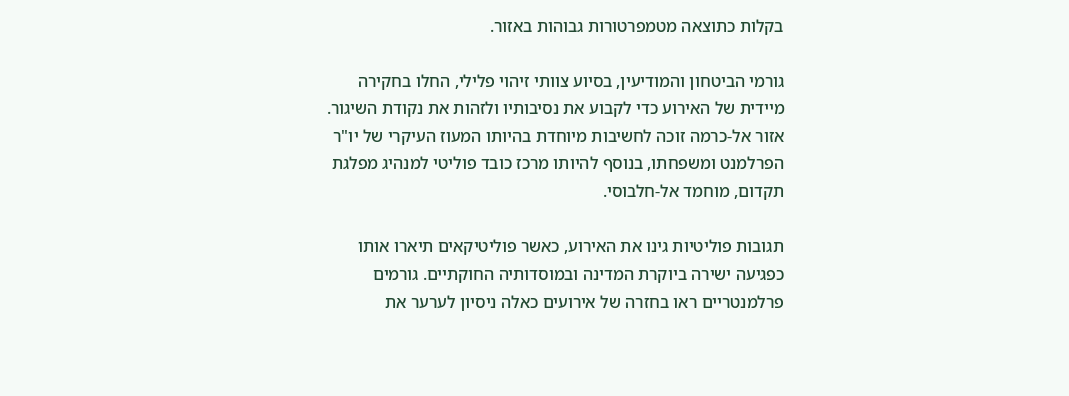בקלות כתוצאה מטמפרטורות גבוהות באזור.

גורמי הביטחון והמודיעין, בסיוע צוותי זיהוי פלילי, החלו בחקירה מיידית של האירוע כדי לקבוע את נסיבותיו ולזהות את נקודת השיגור. אזור אל-כרמה זוכה לחשיבות מיוחדת בהיותו המעוז העיקרי של יו"ר הפרלמנט ומשפחתו, בנוסף להיותו מרכז כובד פוליטי למנהיג מפלגת תקדום, מוחמד אל-חלבוסי.

תגובות פוליטיות גינו את האירוע, כאשר פוליטיקאים תיארו אותו כפגיעה ישירה ביוקרת המדינה ובמוסדותיה החוקתיים. גורמים פרלמנטריים ראו בחזרה של אירועים כאלה ניסיון לערער את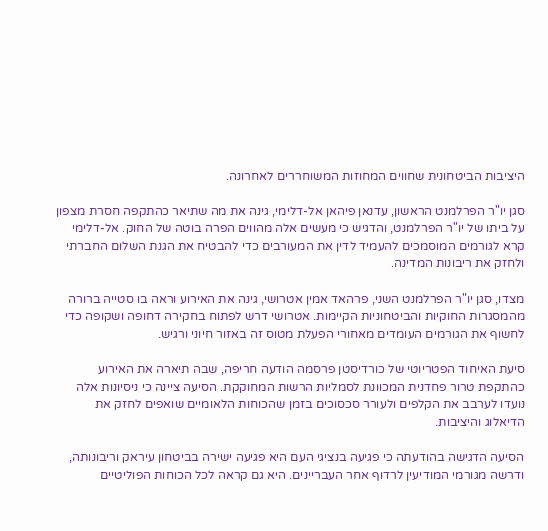היציבות הביטחונית שחווים המחוזות המשוחררים לאחרונה.

סגן יו"ר הפרלמנט הראשון, עדנאן פיהאן אל-דלימי, גינה את מה שתיאר כהתקפה חסרת מצפון על ביתו של יו"ר הפרלמנט, והדגיש כי מעשים אלה מהווים הפרה בוטה של החוק. אל-דלימי קרא לגורמים המוסמכים להעמיד לדין את המעורבים כדי להבטיח את הגנת השלום החברתי ולחזק את ריבונות המדינה.

מצדו, סגן יו"ר הפרלמנט השני, פרהאד אמין אטרושי, גינה את האירוע וראה בו סטייה ברורה מהמסגרות החוקיות והביטחוניות הקיימות. אטרושי דרש לפתוח בחקירה דחופה ושקופה כדי לחשוף את הגורמים העומדים מאחורי הפעלת מטוס זה באזור חיוני ורגיש.

סיעת האיחוד הפטריוטי של כורדיסטן פרסמה הודעה חריפה, שבה תיארה את האירוע כהתקפת טרור פחדנית המכוונת לסמליות הרשות המחוקקת. הסיעה ציינה כי ניסיונות אלה נועדו לערבב את הקלפים ולעורר סכסוכים בזמן שהכוחות הלאומיים שואפים לחזק את הדיאלוג והיציבות.

הסיעה הדגישה בהודעתה כי פגיעה בנציגי העם היא פגיעה ישירה בביטחון עיראק וריבונותה, ודרשה מגורמי המודיעין לרדוף אחר העבריינים. היא גם קראה לכל הכוחות הפוליטיים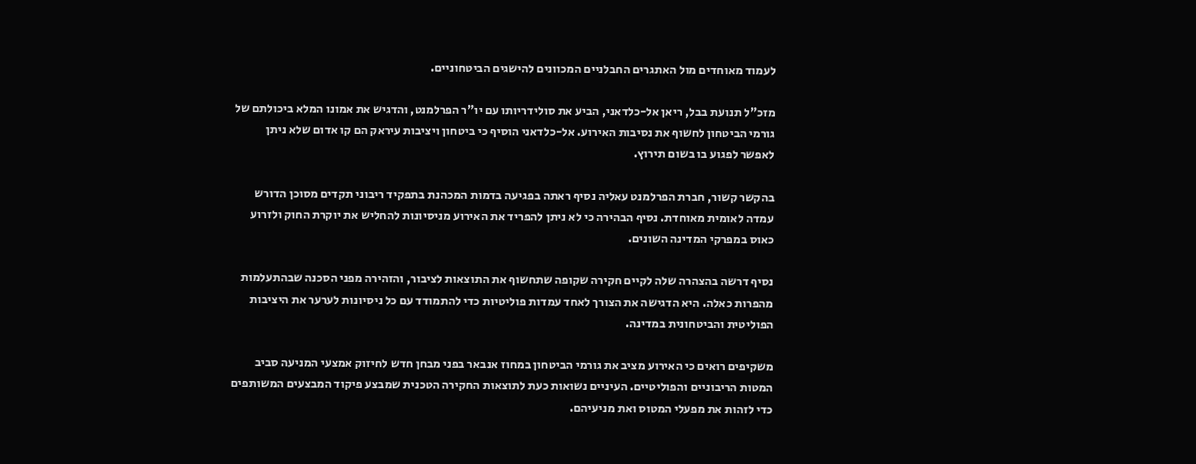לעמוד מאוחדים מול האתגרים החבלניים המכוונים להישגים הביטחוניים.

מזכ"ל תנועת בבל, ריאן אל-כלדאני, הביע את סולידריותו עם יו"ר הפרלמנט, והדגיש את אמונו המלא ביכולתם של גורמי הביטחון לחשוף את נסיבות האירוע. אל-כלדאני הוסיף כי ביטחון ויציבות עיראק הם קו אדום שלא ניתן לאפשר לפגוע בו בשום תירוץ.

בהקשר קשור, חברת הפרלמנט עאליה נסיף ראתה בפגיעה בדמות המכהנת בתפקיד ריבוני תקדים מסוכן הדורש עמדה לאומית מאוחדת. נסיף הבהירה כי לא ניתן להפריד את האירוע מניסיונות להחליש את יוקרת החוק ולזרוע כאוס במפרקי המדינה השונים.

נסיף דרשה בהצהרה שלה לקיים חקירה שקופה שתחשוף את התוצאות לציבור, והזהירה מפני הסכנה שבהתעלמות מהפרות כאלה. היא הדגישה את הצורך לאחד עמדות פוליטיות כדי להתמודד עם כל ניסיונות לערער את היציבות הפוליטית והביטחונית במדינה.

משקיפים רואים כי האירוע מציב את גורמי הביטחון במחוז אנבאר בפני מבחן חדש לחיזוק אמצעי המניעה סביב המטות הריבוניים והפוליטיים. העיניים נשואות כעת לתוצאות החקירה הטכנית שמבצע פיקוד המבצעים המשותפים כדי לזהות את מפעלי המטוס ואת מניעיהם.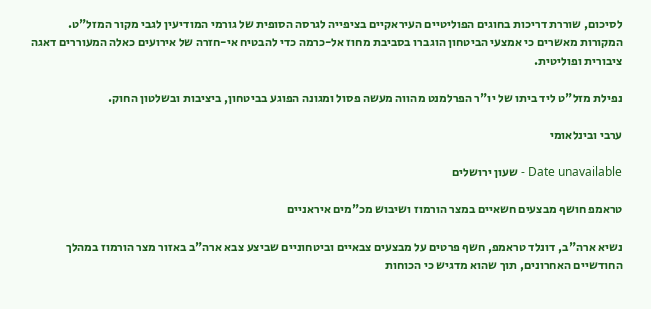לסיכום, שוררת דריכות בחוגים הפוליטיים העיראקיים בציפייה לגרסה הסופית של גורמי המודיעין לגבי מקור המזל"ט. המקורות מאשרים כי אמצעי הביטחון הוגברו בסביבת מחוז אל-כרמה כדי להבטיח אי-חזרה של אירועים כאלה המעוררים דאגה ציבורית ופוליטית.

נפילת מזל"ט ליד ביתו של יו"ר הפרלמנט מהווה מעשה פסול ומגונה הפוגע בביטחון, ביציבות ובשלטון החוק.

ערבי ובינלאומי

Date unavailable - שעון ירושלים

טראמפ חושף מבצעים חשאיים במצר הורמוז ושיבוש מכ"מים איראניים

נשיא ארה"ב, דונלד טראמפ, חשף פרטים על מבצעים צבאיים וביטחוניים שביצע צבא ארה"ב באזור מצר הורמוז במהלך החודשיים האחרונים, תוך שהוא מדגיש כי הכוחות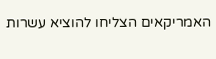האמריקאים הצליחו להוציא עשרות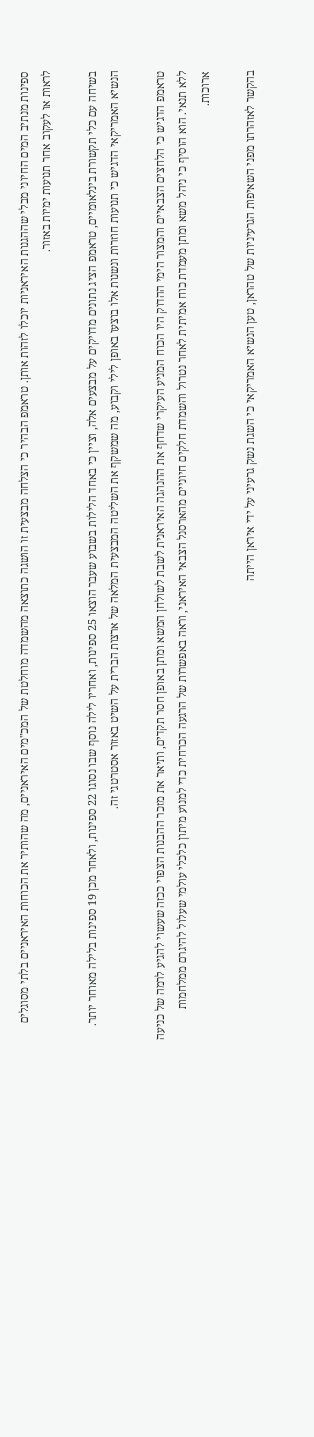ספינות מנתיב המים החיוני מבלי שההגנות האיראניות יוכלו לזהות אותן. טראמפ הבהיר כי הצלחה מבצעית זו הושגה כתוצאה מהשמדה מוחלטת של המכ"מים האיראניים, מה שהותיר את הכוחות האיראניים בלתי מסוגלים לראות או לעקוב אחר תנועות ימיות באזור.

בשיחה עם כלי תקשורת בינלאומיים, טראמפ הציג נתונים מדויקים על מבצעים אלה, וציין כי באחד הלילות בשבוע שעבר הוצאו 25 ספינות, ואחריו לילה נוסף שבו נסוגו 22 ספינות, ולאחר מכן 19 ספינות בלילה מאוחר יותר. הנשיא האמריקאי הדגיש כי תנועות חוזרות ונשנות אלו בוצעו באופן לילי וקבוע, מה שמשקף את השליטה המבצעית המלאה של ארצות הברית על השיט באזור אסטרטגי זה.

טראמפ הדגיש כי הלחצים הצבאיים והמצור הימי ההדוק היו הכוח המניע העיקרי שדחף את ההנהגה האיראנית לשבת לשולחן המשא ומתן באופן חסר תקדים, ותיאר את מזכר ההבנות הצפוי ככזה שעשוי להגיע לרמה של כניעה ללא תנאי. הוא הוסיף כי ניהל משא ומתן מעמדת כוח אמיתית לאחר נטרול והשמדת חלקים חיוניים מהארסנל הצבאי האיראני, וראה באפשרות של הרגעה הכרחית כדי למנוע מיתון כלכלי עולמי שעלול להיגרם ממלחמות ארוכות.

בהקשר לאזהרתו מפני השאיפות הגרעיניות של טהראן, טען הנשיא האמריקאי כי השגת נשק גרעיני על ידי איראן הייתה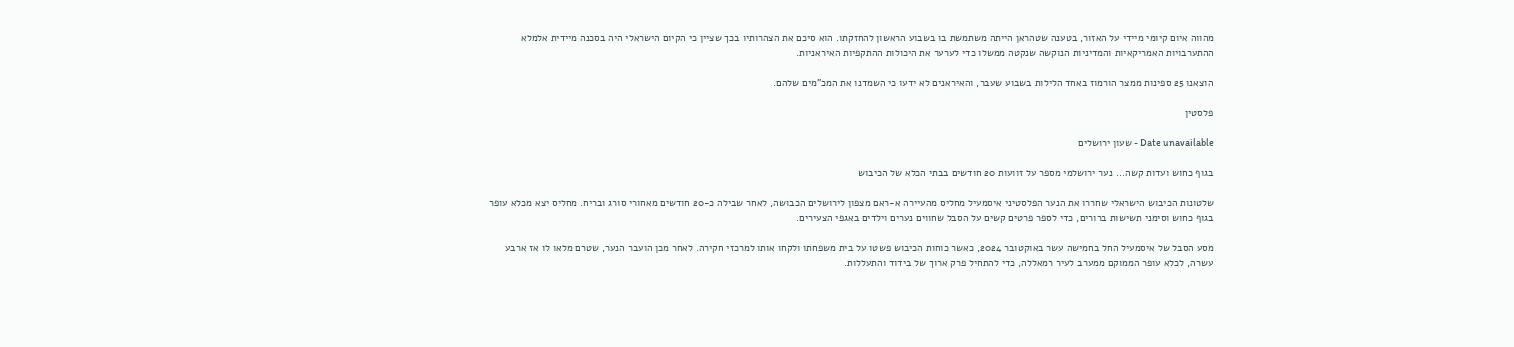מהווה איום קיומי מיידי על האזור, בטענה שטהראן הייתה משתמשת בו בשבוע הראשון להחזקתו. הוא סיכם את הצהרותיו בכך שציין כי הקיום הישראלי היה בסכנה מיידית אלמלא ההתערבויות האמריקאיות והמדיניות הנוקשה שנקטה ממשלו כדי לערער את היכולות ההתקפיות האיראניות.

הוצאנו 25 ספינות ממצר הורמוז באחד הלילות בשבוע שעבר, והאיראנים לא ידעו כי השמדנו את המכ"מים שלהם.

פלסטין

Date unavailable - שעון ירושלים

בגוף כחוש ועדות קשה... נער ירושלמי מספר על זוועות 20 חודשים בבתי הכלא של הכיבוש

שלטונות הכיבוש הישראלי שחררו את הנער הפלסטיני איסמעיל מחליס מהעיירה א-ראם מצפון לירושלים הכבושה, לאחר שבילה כ-20 חודשים מאחורי סורג ובריח. מחליס יצא מכלא עופר בגוף כחוש וסימני תשישות ברורים, כדי לספר פרטים קשים על הסבל שחווים נערים וילדים באגפי הצעירים.

מסע הסבל של איסמעיל החל בחמישה עשר באוקטובר 2024, כאשר כוחות הכיבוש פשטו על בית משפחתו ולקחו אותו למרכזי חקירה. לאחר מכן הועבר הנער, שטרם מלאו לו אז ארבע עשרה, לכלא עופר הממוקם ממערב לעיר רמאללה, כדי להתחיל פרק ארוך של בידוד והתעללות.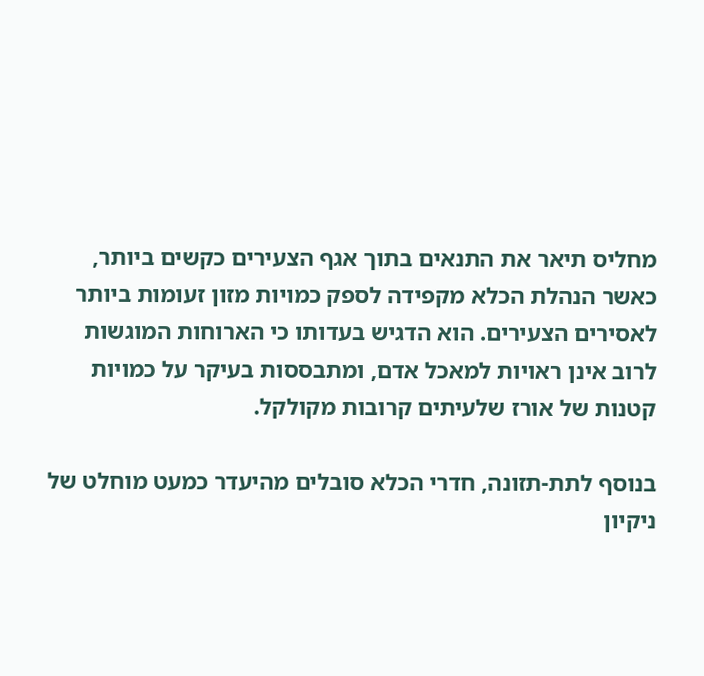מחליס תיאר את התנאים בתוך אגף הצעירים כקשים ביותר, כאשר הנהלת הכלא מקפידה לספק כמויות מזון זעומות ביותר לאסירים הצעירים. הוא הדגיש בעדותו כי הארוחות המוגשות לרוב אינן ראויות למאכל אדם, ומתבססות בעיקר על כמויות קטנות של אורז שלעיתים קרובות מקולקל.

בנוסף לתת-תזונה, חדרי הכלא סובלים מהיעדר כמעט מוחלט של ניקיון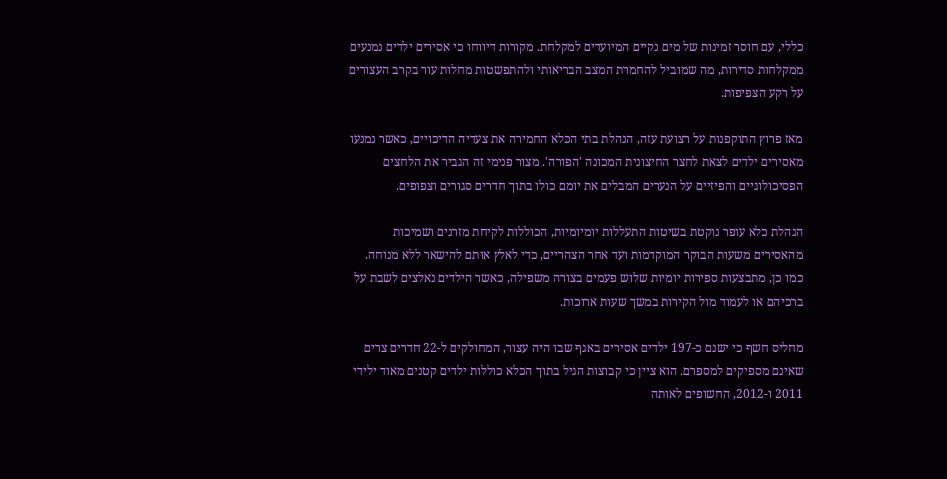כללי, עם חוסר זמינות של מים נקיים המיועדים למקלחת. מקורות דיווחו כי אסירים ילדים נמנעים ממקלחות סדירות, מה שמוביל להחמרת המצב הבריאותי ולהתפשטות מחלות עור בקרב העצורים על רקע הצפיפות.

מאז פרוץ התוקפנות על רצועת עזה, הנהלת בתי הכלא החמירה את צעדיה הדיכויים, כאשר נמנעו מאסירים ילדים לצאת לחצר החיצונית המכונה 'הפורה'. מצור פנימי זה הגביר את הלחצים הפסיכולוגיים והפיזיים על הנערים המבלים את יומם כולו בתוך חדרים סגורים וצפופים.

הנהלת כלא עופר נוקטת בשיטות התעללות יומיומיות, הכוללות לקיחת מזרנים ושמיכות מהאסירים משעות הבוקר המוקדמות ועד אחר הצהריים, כדי לאלץ אותם להישאר ללא מנוחה. כמו כן, מתבצעות ספירות יומיות שלוש פעמים בצורה משפילה, כאשר הילדים נאלצים לשבת על ברכיהם או לעמוד מול הקירות במשך שעות ארוכות.

מחליס חשף כי ישנם כ-197 ילדים אסירים באגף שבו היה עצור, המחולקים ל-22 חדרים צרים שאינם מספיקים למספרם. הוא ציין כי קבוצות הגיל בתוך הכלא כוללות ילדים קטנים מאוד ילידי 2011 ו-2012, החשופים לאותה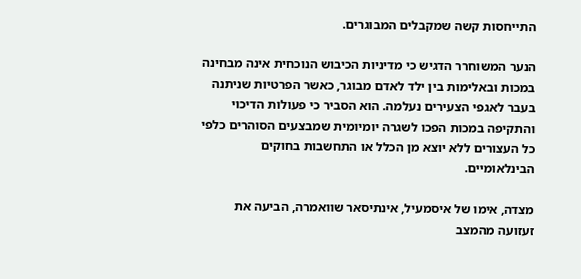התייחסות קשה שמקבלים המבוגרים.

הנער המשוחרר הדגיש כי מדיניות הכיבוש הנוכחית אינה מבחינה במכות ובאלימות בין ילד לאדם מבוגר, כאשר הפרטיות שניתנה בעבר לאגפי הצעירים נעלמה. הוא הסביר כי פעולות הדיכוי והתקיפה במכות הפכו לשגרה יומיומית שמבצעים הסוהרים כלפי כל העצורים ללא יוצא מן הכלל או התחשבות בחוקים הבינלאומיים.

מצדה, אימו של איסמעיל, אינתיסאר שוואמרה, הביעה את זעזועה מהמצב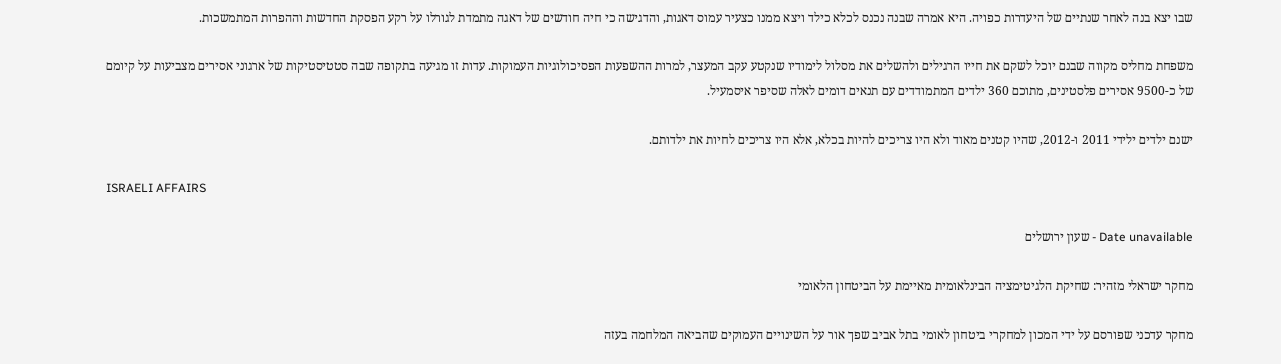שבו יצא בנה לאחר שנתיים של היעדרות כפויה. היא אמרה שבנה נכנס לכלא כילד ויצא ממנו כצעיר עמוס דאגות, והדגישה כי חיה חודשים של דאגה מתמדת לגורלו על רקע הפסקת החדשות וההפרות המתמשכות.

משפחת מחליס מקווה שבנם יוכל לשקם את חייו הרגילים ולהשלים את מסלול לימודיו שנקטע עקב המעצר, למרות ההשפעות הפסיכולוגיות העמוקות. עדות זו מגיעה בתקופה שבה סטטיסטיקות של ארגוני אסירים מצביעות על קיומם של כ-9500 אסירים פלסטינים, מתוכם 360 ילדים המתמודדים עם תנאים דומים לאלה שסיפר איסמעיל.

ישנם ילדים ילידי 2011 ו-2012, שהיו קטנים מאוד ולא היו צריכים להיות בכלא, אלא היו צריכים לחיות את ילדותם.

ISRAELI AFFAIRS

Date unavailable - שעון ירושלים

מחקר ישראלי מזהיר: שחיקת הלגיטימציה הבינלאומית מאיימת על הביטחון הלאומי

מחקר עדכני שפורסם על ידי המכון למחקרי ביטחון לאומי בתל אביב שפך אור על השינויים העמוקים שהביאה המלחמה בעזה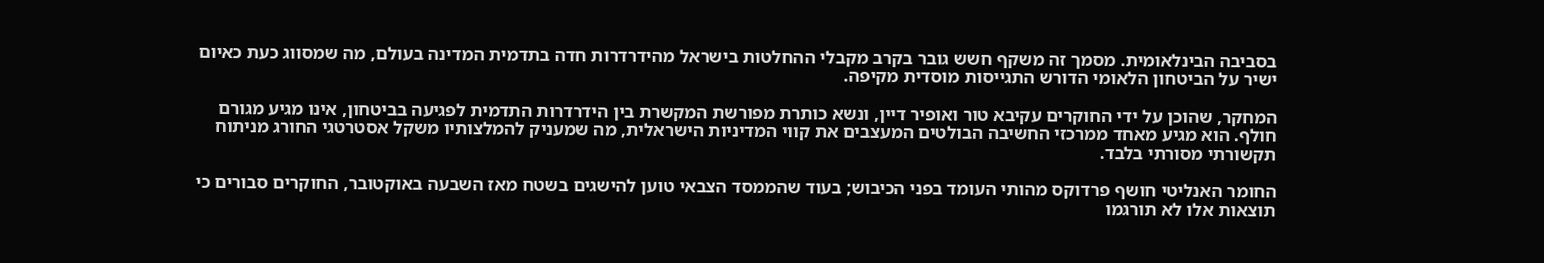בסביבה הבינלאומית. מסמך זה משקף חשש גובר בקרב מקבלי ההחלטות בישראל מהידרדרות חדה בתדמית המדינה בעולם, מה שמסווג כעת כאיום ישיר על הביטחון הלאומי הדורש התגייסות מוסדית מקיפה.

המחקר, שהוכן על ידי החוקרים עקיבא טור ואופיר דיין, ונשא כותרת מפורשת המקשרת בין הידרדרות התדמית לפגיעה בביטחון, אינו מגיע מגורם חולף. הוא מגיע מאחד ממרכזי החשיבה הבולטים המעצבים את קווי המדיניות הישראלית, מה שמעניק להמלצותיו משקל אסטרטגי החורג מניתוח תקשורתי מסורתי בלבד.

החומר האנליטי חושף פרדוקס מהותי העומד בפני הכיבוש; בעוד שהממסד הצבאי טוען להישגים בשטח מאז השבעה באוקטובר, החוקרים סבורים כי תוצאות אלו לא תורגמו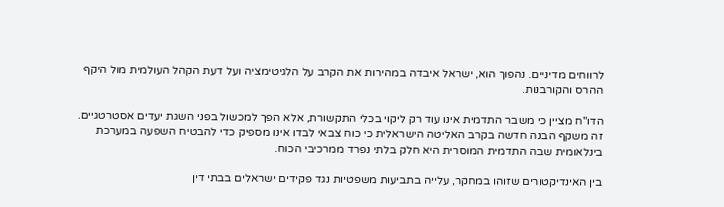לרווחים מדיניים. נהפוך הוא, ישראל איבדה במהירות את הקרב על הלגיטימציה ועל דעת הקהל העולמית מול היקף ההרס והקורבנות.

הדו"ח מציין כי משבר התדמית אינו עוד רק ליקוי בכלי התקשורת, אלא הפך למכשול בפני השגת יעדים אסטרטגיים. זה משקף הבנה חדשה בקרב האליטה הישראלית כי כוח צבאי לבדו אינו מספיק כדי להבטיח השפעה במערכת בינלאומית שבה התדמית המוסרית היא חלק בלתי נפרד ממרכיבי הכוח.

בין האינדיקטורים שזוהו במחקר, עלייה בתביעות משפטיות נגד פקידים ישראלים בבתי דין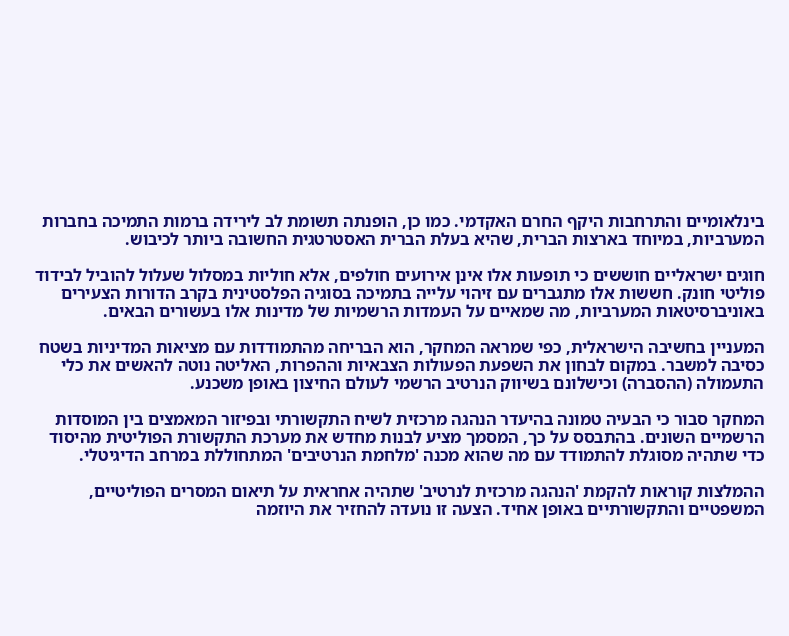בינלאומיים והתרחבות היקף החרם האקדמי. כמו כן, הופנתה תשומת לב לירידה ברמות התמיכה בחברות המערביות, במיוחד בארצות הברית, שהיא בעלת הברית האסטרטגית החשובה ביותר לכיבוש.

חוגים ישראליים חוששים כי תופעות אלו אינן אירועים חולפים, אלא חוליות במסלול שעלול להוביל לבידוד פוליטי חונק. חששות אלו מתגברים עם זיהוי עלייה בתמיכה בסוגיה הפלסטינית בקרב הדורות הצעירים באוניברסיטאות המערביות, מה שמאיים על העמדות הרשמיות של מדינות אלו בעשורים הבאים.

המעניין בחשיבה הישראלית, כפי שמראה המחקר, הוא הבריחה מהתמודדות עם מציאות המדיניות בשטח כסיבה למשבר. במקום לבחון את השפעת הפעולות הצבאיות וההפרות, האליטה נוטה להאשים את כלי התעמולה (ההסברה) וכישלונם בשיווק הנרטיב הרשמי לעולם החיצון באופן משכנע.

המחקר סבור כי הבעיה טמונה בהיעדר הנהגה מרכזית לשיח התקשורתי ובפיזור המאמצים בין המוסדות הרשמיים השונים. בהתבסס על כך, המסמך מציע לבנות מחדש את מערכת התקשורת הפוליטית מהיסוד כדי שתהיה מסוגלת להתמודד עם מה שהוא מכנה 'מלחמת הנרטיבים' המתחוללת במרחב הדיגיטלי.

ההמלצות קוראות להקמת 'הנהגה מרכזית לנרטיב' שתהיה אחראית על תיאום המסרים הפוליטיים, המשפטיים והתקשורתיים באופן אחיד. הצעה זו נועדה להחזיר את היוזמה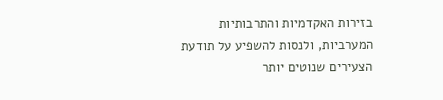בזירות האקדמיות והתרבותיות המערביות, ולנסות להשפיע על תודעת הצעירים שנוטים יותר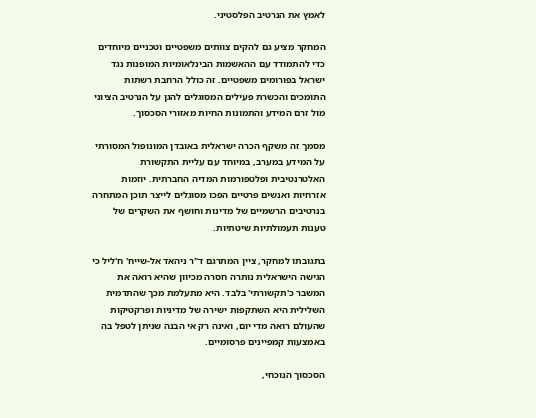לאמץ את הנרטיב הפלסטיני.

המחקר מציע גם להקים צוותים משפטיים וטכניים מיוחדים כדי להתמודד עם ההאשמות הבינלאומיות המופנות נגד ישראל בפורומים משפטיים. זה כולל הרחבת רשתות התומכים והכשרת פעילים המסוגלים להגן על הנרטיב הציוני מול זרם המידע והתמונות החיות מאזורי הסכסוך.

מסמך זה משקף הכרה ישראלית באובדן המונופול המסורתי על המידע במערב, במיוחד עם עליית התקשורת האלטרנטיבית ופלטפורמות המדיה החברתית. יוזמות אזרחיות ואנשים פרטיים הפכו מסוגלים לייצר תוכן המתחרה בנרטיבים הרשמיים של מדינות וחושף את השקרים של טענות תעמולתיות שיטתיות.

בתגובתו למחקר, ציין המתרגם ד"ר ניהאד אל-שייח' ח'ליל כי הגישה הישראלית נותרה חסרה מכיוון שהיא רואה את המשבר כ'תקשורתי' בלבד. היא מתעלמת מכך שהתדמית השלילית היא השתקפות ישירה של מדיניות ופרקטיקות שהעולם רואה מדי יום, ואינה רק אי הבנה שניתן לטפל בה באמצעות קמפיינים פרסומיים.

הסכסוך הנוכחי,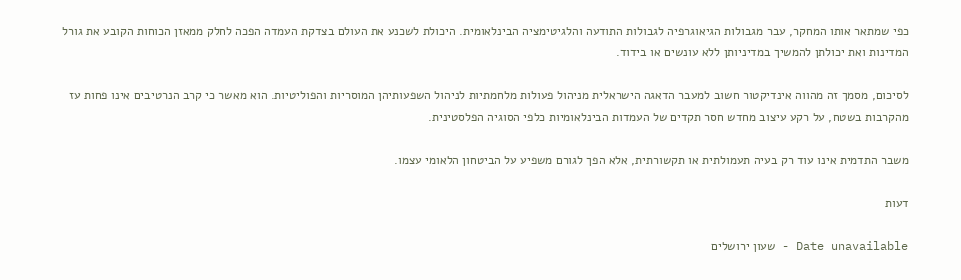כפי שמתאר אותו המחקר, עבר מגבולות הגיאוגרפיה לגבולות התודעה והלגיטימציה הבינלאומית. היכולת לשכנע את העולם בצדקת העמדה הפכה לחלק ממאזן הכוחות הקובע את גורל המדינות ואת יכולתן להמשיך במדיניותן ללא עונשים או בידוד.

לסיכום, מסמך זה מהווה אינדיקטור חשוב למעבר הדאגה הישראלית מניהול פעולות מלחמתיות לניהול השפעותיהן המוסריות והפוליטיות. הוא מאשר כי קרב הנרטיבים אינו פחות עז מהקרבות בשטח, על רקע עיצוב מחדש חסר תקדים של העמדות הבינלאומיות כלפי הסוגיה הפלסטינית.

משבר התדמית אינו עוד רק בעיה תעמולתית או תקשורתית, אלא הפך לגורם משפיע על הביטחון הלאומי עצמו.

דעות

Date unavailable - שעון ירושלים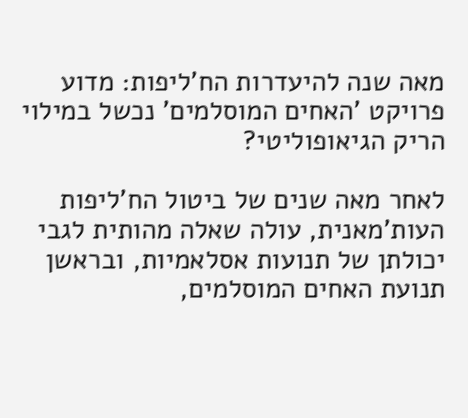מאה שנה להיעדרות הח'ליפות: מדוע פרויקט 'האחים המוסלמים' נכשל במילוי הריק הגיאופוליטי?

לאחר מאה שנים של ביטול הח'ליפות העות'מאנית, עולה שאלה מהותית לגבי יכולתן של תנועות אסלאמיות, ובראשן תנועת האחים המוסלמים,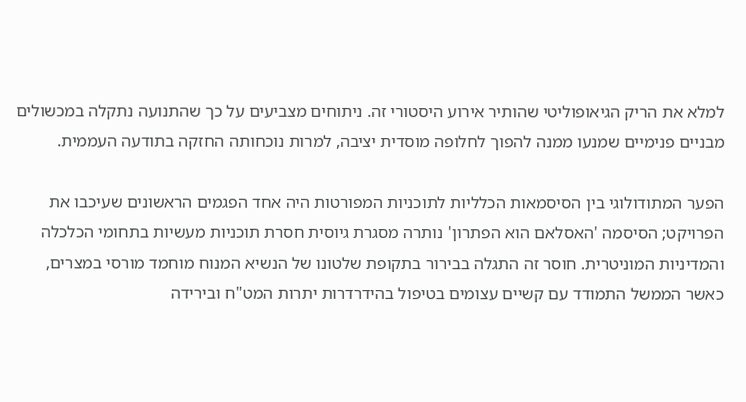למלא את הריק הגיאופוליטי שהותיר אירוע היסטורי זה. ניתוחים מצביעים על כך שהתנועה נתקלה במכשולים מבניים פנימיים שמנעו ממנה להפוך לחלופה מוסדית יציבה, למרות נוכחותה החזקה בתודעה העממית.

הפער המתודולוגי בין הסיסמאות הכלליות לתוכניות המפורטות היה אחד הפגמים הראשונים שעיכבו את הפרויקט; הסיסמה 'האסלאם הוא הפתרון' נותרה מסגרת גיוסית חסרת תוכניות מעשיות בתחומי הכלכלה והמדיניות המוניטרית. חוסר זה התגלה בבירור בתקופת שלטונו של הנשיא המנוח מוחמד מורסי במצרים, כאשר הממשל התמודד עם קשיים עצומים בטיפול בהידרדרות יתרות המט"ח ובירידה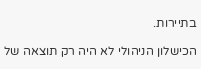בתיירות.

הכישלון הניהולי לא היה רק תוצאה של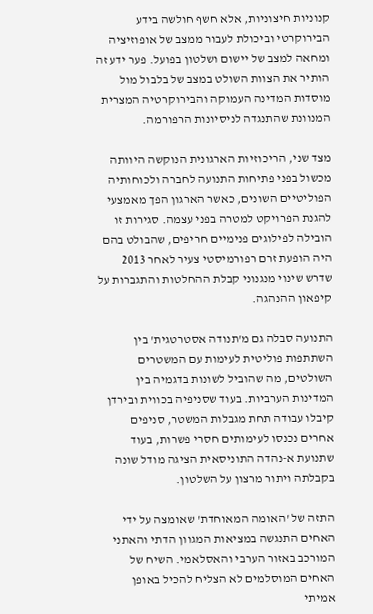קנוניות חיצוניות, אלא חשף חולשה בידע הבירוקרטי וביכולת לעבור ממצב של אופוזיציה ומחאה למצב של יישום ושלטון בפועל. פער ידע זה הותיר את הצוות השולט במצב של בלבול מול מוסדות המדינה העמוקה והבירוקרטיה המצרית המנוונת שהתנגדה לניסיונות הרפורמה.

מצד שני, הריכוזיות הארגונית הנוקשה היוותה מכשול בפני פתיחות התנועה לחברה ולכוחותיה הפוליטיים השונים, כאשר הארגון הפך מאמצעי להגנת הפרויקט למטרה בפני עצמה. סגירות זו הובילה לפילוגים פנימיים חריפים, שהבולט בהם היה הופעת זרם רפורמיסטי צעיר לאחר 2013 שדרש שינוי מנגנוני קבלת ההחלטות והתגברות על קיפאון ההנהגה.

התנועה סבלה גם מ'תנודה אסטרטגית' בין השתתפות פוליטית לעימות עם המשטרים השולטים, מה שהוביל לשונות בדגמיה בין המדינות הערביות. בעוד שסניפיה בכווית ובירדן קיבלו עבודה תחת מגבלות המשטר, סניפים אחרים נכנסו לעימותים חסרי פשרות, בעוד שתנועת א-נהדה התוניסאית הציגה מודל שונה בקבלתה ויתור מרצון על השלטון.

התזה של 'האומה המאוחדת' שאומצה על ידי האחים התנגשה במציאות המגוון הדתי והאתני המורכב באזור הערבי והאסלאמי. השיח של האחים המוסלמים לא הצליח להכיל באופן אמיתי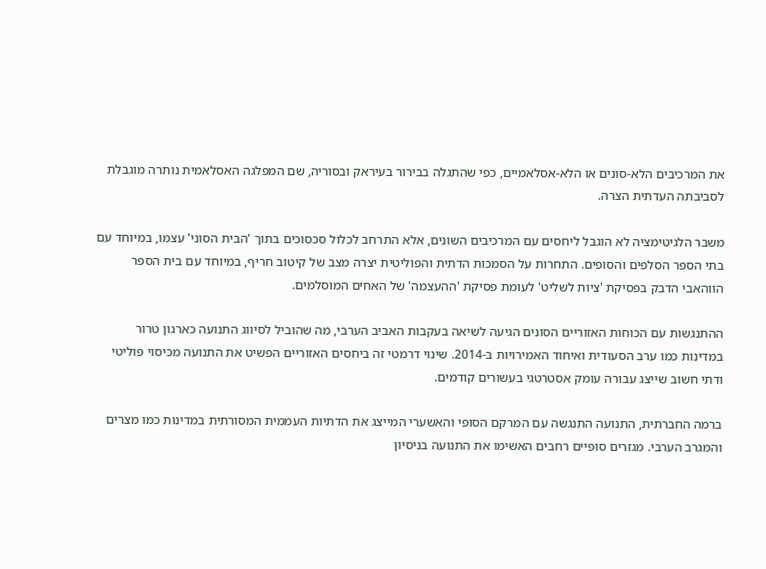את המרכיבים הלא-סונים או הלא-אסלאמיים, כפי שהתגלה בבירור בעיראק ובסוריה, שם המפלגה האסלאמית נותרה מוגבלת לסביבתה העדתית הצרה.

משבר הלגיטימציה לא הוגבל ליחסים עם המרכיבים השונים, אלא התרחב לכלול סכסוכים בתוך 'הבית הסוני' עצמו, במיוחד עם בתי הספר הסלפים והסופים. התחרות על הסמכות הדתית והפוליטית יצרה מצב של קיטוב חריף, במיוחד עם בית הספר הווהאבי הדבק בפסיקת 'ציות לשליט' לעומת פסיקת 'ההעצמה' של האחים המוסלמים.

ההתנגשות עם הכוחות האזוריים הסונים הגיעה לשיאה בעקבות האביב הערבי, מה שהוביל לסיווג התנועה כארגון טרור במדינות כמו ערב הסעודית ואיחוד האמירויות ב-2014. שינוי דרמטי זה ביחסים האזוריים הפשיט את התנועה מכיסוי פוליטי ודתי חשוב שייצג עבורה עומק אסטרטגי בעשורים קודמים.

ברמה החברתית, התנועה התנגשה עם המרקם הסופי והאשערי המייצג את הדתיות העממית המסורתית במדינות כמו מצרים והמגרב הערבי. מגזרים סופיים רחבים האשימו את התנועה בניסיון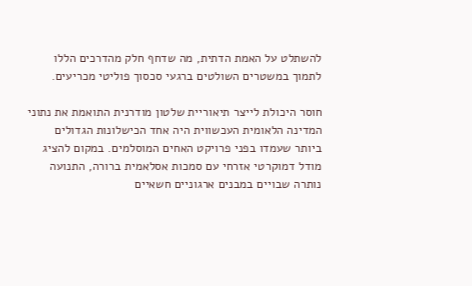להשתלט על האמת הדתית, מה שדחף חלק מהדרכים הללו לתמוך במשטרים השולטים ברגעי סכסוך פוליטי מכריעים.

חוסר היכולת לייצר תיאוריית שלטון מודרנית התואמת את נתוני המדינה הלאומית העכשווית היה אחד הכישלונות הגדולים ביותר שעמדו בפני פרויקט האחים המוסלמים. במקום להציג מודל דמוקרטי אזרחי עם סמכות אסלאמית ברורה, התנועה נותרה שבויים במבנים ארגוניים חשאיים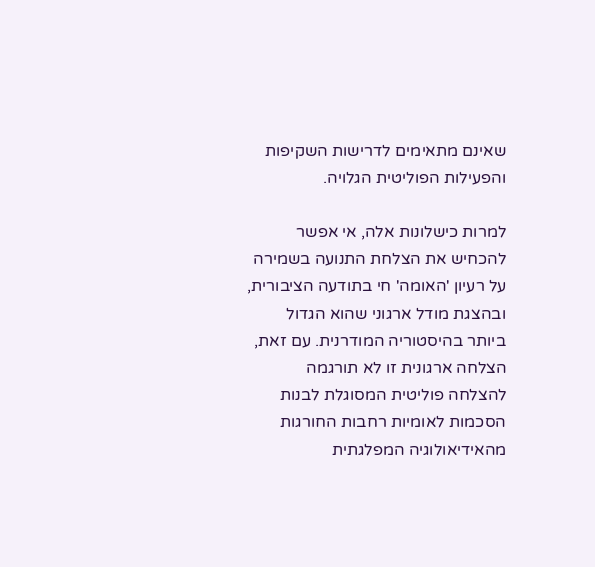שאינם מתאימים לדרישות השקיפות והפעילות הפוליטית הגלויה.

למרות כישלונות אלה, אי אפשר להכחיש את הצלחת התנועה בשמירה על רעיון 'האומה' חי בתודעה הציבורית, ובהצגת מודל ארגוני שהוא הגדול ביותר בהיסטוריה המודרנית. עם זאת, הצלחה ארגונית זו לא תורגמה להצלחה פוליטית המסוגלת לבנות הסכמות לאומיות רחבות החורגות מהאידיאולוגיה המפלגתית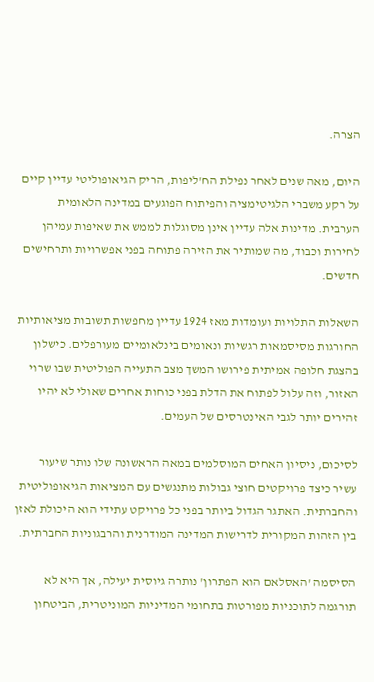הצרה.

היום, מאה שנים לאחר נפילת הח'ליפות, הריק הגיאופוליטי עדיין קיים על רקע משברי הלגיטימציה והפיתוח הפוגעים במדינה הלאומית הערבית. מדינות אלה עדיין אינן מסוגלות לממש את שאיפות עמיהן לחירות וכבוד, מה שמותיר את הזירה פתוחה בפני אפשרויות ותרחישים חדשים.

השאלות התלויות ועומדות מאז 1924 עדיין מחפשות תשובות מציאותיות החורגות מסיסמאות רגשיות ונאומים בינלאומיים מעורפלים. כישלון בהצגת חלופה אמיתית פירושו המשך מצב התעייה הפוליטית שבו שרוי האזור, וזה עלול לפתוח את הדלת בפני כוחות אחרים שאולי לא יהיו זהירים יותר לגבי האינטרסים של העמים.

לסיכום, ניסיון האחים המוסלמים במאה הראשונה שלו נותר שיעור עשיר כיצד פרויקטים חוצי גבולות מתנגשים עם המציאות הגיאופוליטית והחברתית. האתגר הגדול ביותר בפני כל פרויקט עתידי הוא היכולת לאזן בין הזהות המקורית לדרישות המדינה המודרנית והרבגוניות החברתית.

הסיסמה 'האסלאם הוא הפתרון' נותרה גיוסית יעילה, אך היא לא תורגמה לתוכניות מפורטות בתחומי המדיניות המוניטרית, הביטחון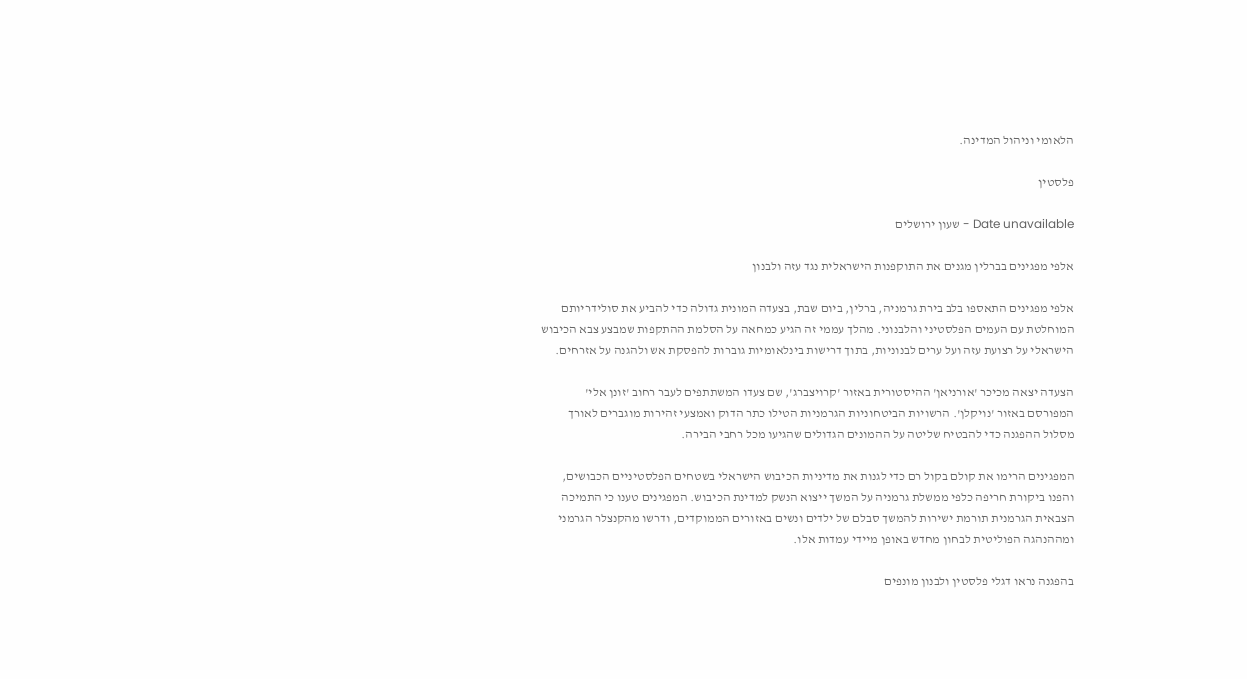הלאומי וניהול המדינה.

פלסטין

Date unavailable - שעון ירושלים

אלפי מפגינים בברלין מגנים את התוקפנות הישראלית נגד עזה ולבנון

אלפי מפגינים התאספו בלב בירת גרמניה, ברלין, ביום שבת, בצעדה המונית גדולה כדי להביע את סולידריותם המוחלטת עם העמים הפלסטיני והלבנוני. מהלך עממי זה הגיע כמחאה על הסלמת ההתקפות שמבצע צבא הכיבוש הישראלי על רצועת עזה ועל ערים לבנוניות, בתוך דרישות בינלאומיות גוברות להפסקת אש ולהגנה על אזרחים.

הצעדה יצאה מכיכר 'אורניאן' ההיסטורית באזור 'קרויצברג', שם צעדו המשתתפים לעבר רחוב 'זונן אלי' המפורסם באזור 'נויקלן'. הרשויות הביטחוניות הגרמניות הטילו כתר הדוק ואמצעי זהירות מוגברים לאורך מסלול ההפגנה כדי להבטיח שליטה על ההמונים הגדולים שהגיעו מכל רחבי הבירה.

המפגינים הרימו את קולם בקול רם כדי לגנות את מדיניות הכיבוש הישראלי בשטחים הפלסטיניים הכבושים, והפנו ביקורת חריפה כלפי ממשלת גרמניה על המשך ייצוא הנשק למדינת הכיבוש. המפגינים טענו כי התמיכה הצבאית הגרמנית תורמת ישירות להמשך סבלם של ילדים ונשים באזורים הממוקדים, ודרשו מהקנצלר הגרמני ומההנהגה הפוליטית לבחון מחדש באופן מיידי עמדות אלו.

בהפגנה נראו דגלי פלסטין ולבנון מונפים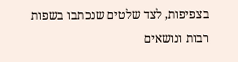בצפיפות, לצד שלטים שנכתבו בשפות רבות ונושאים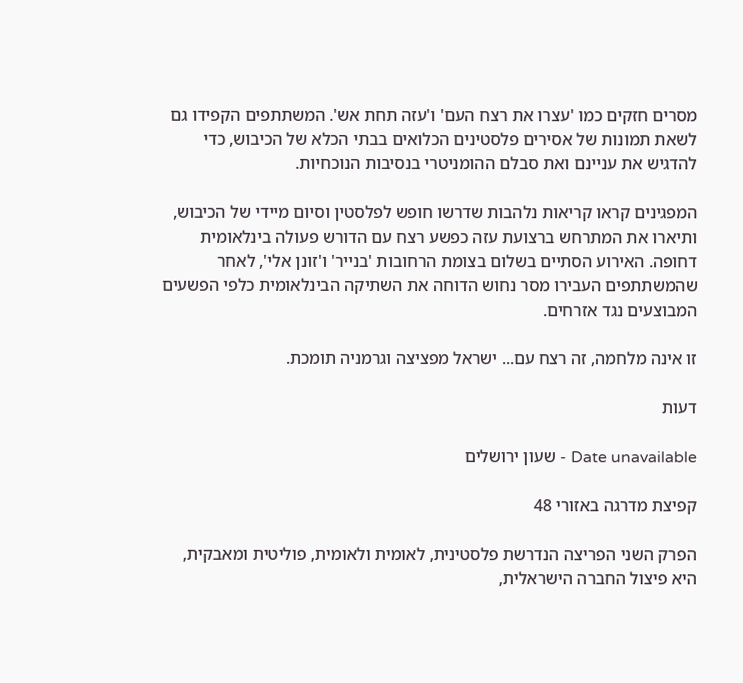מסרים חזקים כמו 'עצרו את רצח העם' ו'עזה תחת אש'. המשתתפים הקפידו גם לשאת תמונות של אסירים פלסטינים הכלואים בבתי הכלא של הכיבוש, כדי להדגיש את עניינם ואת סבלם ההומניטרי בנסיבות הנוכחיות.

המפגינים קראו קריאות נלהבות שדרשו חופש לפלסטין וסיום מיידי של הכיבוש, ותיארו את המתרחש ברצועת עזה כפשע רצח עם הדורש פעולה בינלאומית דחופה. האירוע הסתיים בשלום בצומת הרחובות 'בנייר' ו'זונן אלי', לאחר שהמשתתפים העבירו מסר נחוש הדוחה את השתיקה הבינלאומית כלפי הפשעים המבוצעים נגד אזרחים.

זו אינה מלחמה, זה רצח עם... ישראל מפציצה וגרמניה תומכת.

דעות

Date unavailable - שעון ירושלים

קפיצת מדרגה באזורי 48

הפרק השני הפריצה הנדרשת פלסטינית, לאומית ולאומית, פוליטית ומאבקית, היא פיצול החברה הישראלית,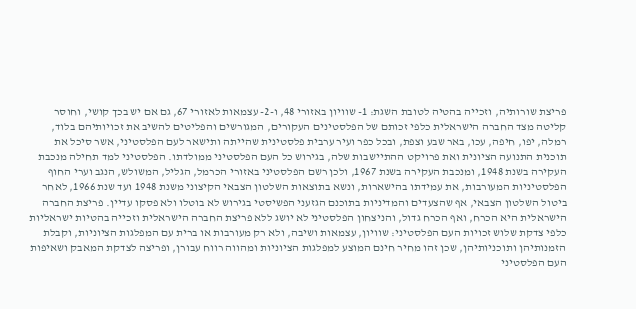פריצת שורותיה, וזכייה בהטיה לטובת השגת: 1- שוויון באזורי 48, ו-2- עצמאות לאזורי 67, גם אם יש בכך קושי, וחוסר קליטה מצד החברה הישראלית כלפי זכותם של הפלסטינים העקורים, המגורשים והפליטים להשיב את זכויותיהם בלוד, רמלה, יפו, חיפה, עכו, באר שבע וצפת, ובכל כפר ועיר ערבית פלסטינית שהייתה ותישאר לעם הפלסטיני, אשר סיכל את תוכנית התנועה הציונית ואת פרויקט ההתיישבות שלה, בגירוש כל העם הפלסטיני ממולדתו. הפלסטיני למד תחילה מנכבת העקירה בשנת 1948, ומנכבת העקירה בשנת 1967, ולכן רשם הפלסטיני באזורי הכרמל, הגליל, המשולש, הנגב וערי החוף הפלסטיניות המעורבות, את עמידתו בהישארות, ונשא בתוצאות השלטון הצבאי הקיצוני משנת 1948 ועד שנת 1966, לאחר ביטול השלטון הצבאי, אף שהצעדים והמדיניות בתוכנם הגזעני הפשיסטי בגירוש לא בוטלו ולא פסקו עדיין. פריצת החברה הישראלית היא הכרח, ואף הכרח גדול, והניצחון הפלסטיני לא יושג ללא פריצת החברה הישראלית וזכייה בהטיות ישראליות כלפי צדקת שלוש זכויות העם הפלסטיני: שוויון, עצמאות ושיבה, ולא רק מעורבות או ברית עם המפלגות הציוניות, וקבלת הזמנותיהן ותוכניותיהן, שכן זהו מחיר חינם המוצע למפלגות הציוניות ומהווה רווח עבורן, ופריצה לצדקת המאבק ושאיפות העם הפלסטיני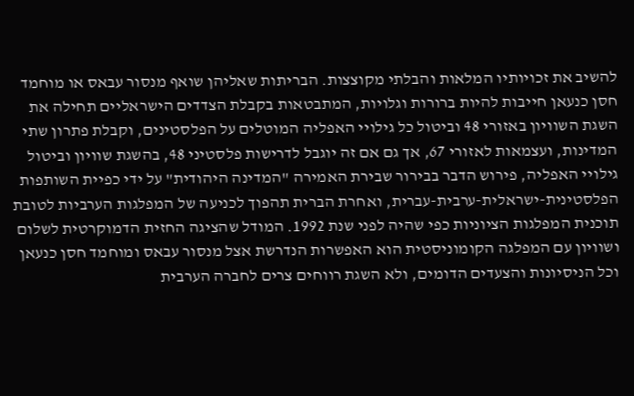להשיב את זכויותיו המלאות והבלתי מקוצצות. הבריתות שאליהן שואף מנסור עבאס או מוחמד חסן כנעאן חייבות להיות ברורות וגלויות, המתבטאות בקבלת הצדדים הישראליים תחילה את השגת השוויון באזורי 48 וביטול כל גילויי האפליה המוטלים על הפלסטינים, וקבלת פתרון שתי המדינות, ועצמאות לאזורי 67, אך גם אם זה יוגבל לדרישות פלסטיני 48, בהשגת שוויון וביטול גילויי האפליה, פירוש הדבר בבירור שבירת האמירה "המדינה היהודית" על ידי כפיית השותפות הפלסטינית-ישראלית-ערבית-עברית, ואחרת הברית תהפוך לכניעה של המפלגות הערביות לטובת תוכנית המפלגות הציוניות כפי שהיה לפני שנת 1992. המודל שהציגה החזית הדמוקרטית לשלום ושוויון עם המפלגה הקומוניסטית הוא האפשרות הנדרשת אצל מנסור עבאס ומוחמד חסן כנעאן וכל הניסיונות והצעדים הדומים, ולא השגת רווחים צרים לחברה הערבית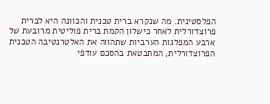הפלסטינית. מה שנקרא ברית טכנית והכוונה היא לברית פרוצדורלית לאחר כישלון הקמת ברית פוליטית מרובעת של ארבע המפלגות הערביות שתהווה את האלטרנטיבה הטכנית הפרוצדורלית, המתבטאת בהסכם עודפי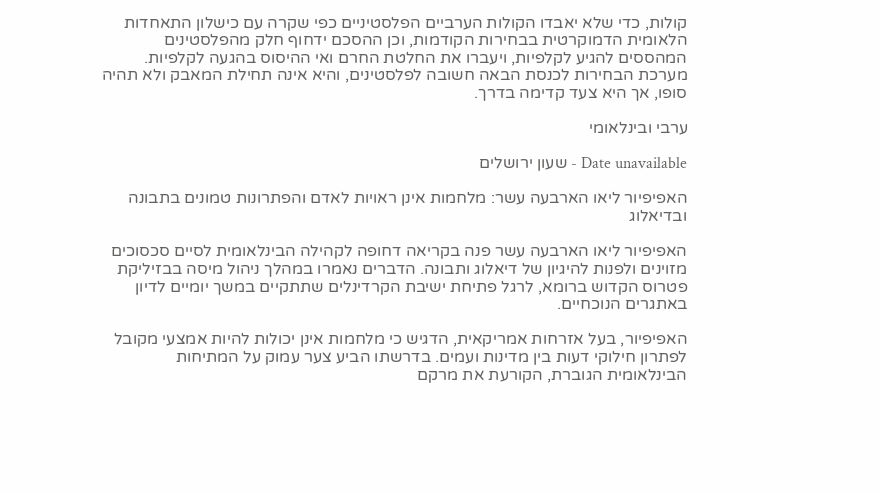קולות, כדי שלא יאבדו הקולות הערביים הפלסטיניים כפי שקרה עם כישלון התאחדות הלאומית הדמוקרטית בבחירות הקודמות, וכן ההסכם ידחוף חלק מהפלסטינים המהססים להגיע לקלפיות, ויעברו את החלטת החרם ואי ההיסוס בהגעה לקלפיות. מערכת הבחירות לכנסת הבאה חשובה לפלסטינים, והיא אינה תחילת המאבק ולא תהיה סופו, אך היא צעד קדימה בדרך.

ערבי ובינלאומי

Date unavailable - שעון ירושלים

האפיפיור ליאו הארבעה עשר: מלחמות אינן ראויות לאדם והפתרונות טמונים בתבונה ובדיאלוג

האפיפיור ליאו הארבעה עשר פנה בקריאה דחופה לקהילה הבינלאומית לסיים סכסוכים מזוינים ולפנות להיגיון של דיאלוג ותבונה. הדברים נאמרו במהלך ניהול מיסה בבזיליקת פטרוס הקדוש ברומא, לרגל פתיחת ישיבת הקרדינלים שתתקיים במשך יומיים לדיון באתגרים הנוכחיים.

האפיפיור, בעל אזרחות אמריקאית, הדגיש כי מלחמות אינן יכולות להיות אמצעי מקובל לפתרון חילוקי דעות בין מדינות ועמים. בדרשתו הביע צער עמוק על המתיחות הבינלאומית הגוברת, הקורעת את מרקם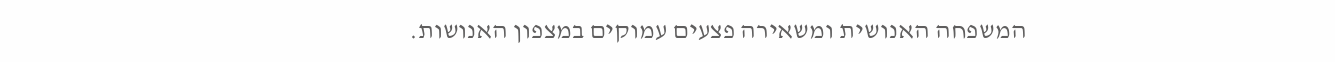המשפחה האנושית ומשאירה פצעים עמוקים במצפון האנושות.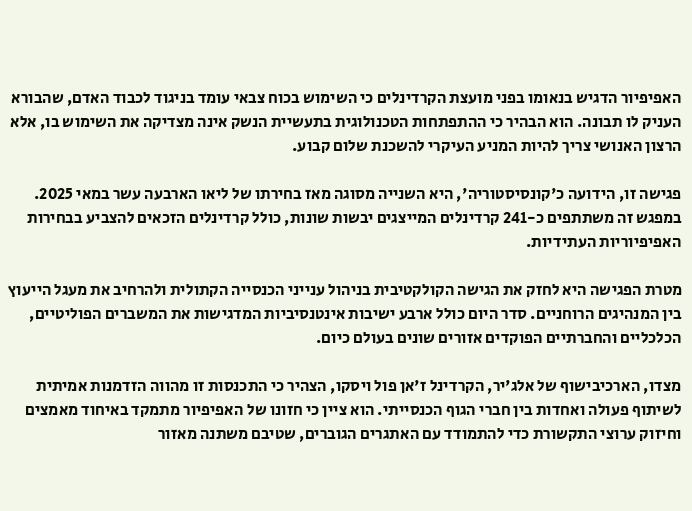האפיפיור הדגיש בנאומו בפני מועצת הקרדינלים כי השימוש בכוח צבאי עומד בניגוד לכבוד האדם, שהבורא העניק לו תבונה. הוא הבהיר כי ההתפתחות הטכנולוגית בתעשיית הנשק אינה מצדיקה את השימוש בו, אלא הרצון האנושי צריך להיות המניע העיקרי להשכנת שלום קבוע.

פגישה זו, הידועה כ'קונסיסטוריה', היא השנייה מסוגה מאז בחירתו של ליאו הארבעה עשר במאי 2025. במפגש זה משתתפים כ-241 קרדינלים המייצגים יבשות שונות, כולל קרדינלים הזכאים להצביע בבחירות האפיפיוריות העתידיות.

מטרת הפגישה היא לחזק את הגישה הקולקטיבית בניהול ענייני הכנסייה הקתולית ולהרחיב את מעגל הייעוץ בין המנהיגים הרוחניים. סדר היום כולל ארבע ישיבות אינטנסיביות המדגישות את המשברים הפוליטיים, הכלכליים והחברתיים הפוקדים אזורים שונים בעולם כיום.

מצדו, הארכיבישוף של אלג'יר, הקרדינל ז'אן פול ויסקו, הצהיר כי התכנסות זו מהווה הזדמנות אמיתית לשיתוף פעולה ואחדות בין חברי הגוף הכנסייתי. הוא ציין כי חזונו של האפיפיור מתמקד באיחוד מאמצים וחיזוק ערוצי התקשורת כדי להתמודד עם האתגרים הגוברים, שטיבם משתנה מאזור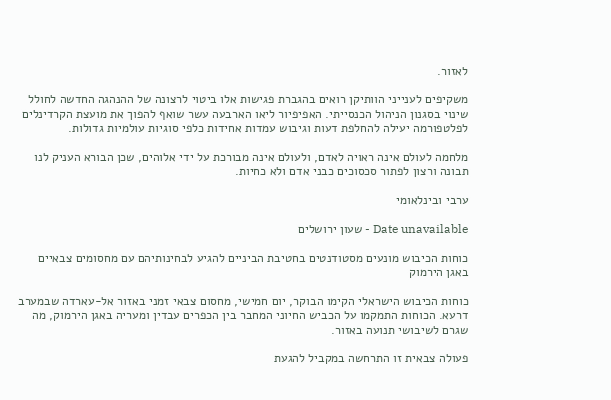לאזור.

משקיפים לענייני הוותיקן רואים בהגברת פגישות אלו ביטוי לרצונה של ההנהגה החדשה לחולל שינוי בסגנון הניהול הכנסייתי. האפיפיור ליאו הארבעה עשר שואף להפוך את מועצת הקרדינלים לפלטפורמה יעילה להחלפת דעות וגיבוש עמדות אחידות כלפי סוגיות עולמיות גדולות.

מלחמה לעולם אינה ראויה לאדם, ולעולם אינה מבורכת על ידי אלוהים, שכן הבורא העניק לנו תבונה ורצון לפתור סכסוכים כבני אדם ולא כחיות.

ערבי ובינלאומי

Date unavailable - שעון ירושלים

כוחות הכיבוש מונעים מסטודנטים בחטיבת הביניים להגיע לבחינותיהם עם מחסומים צבאיים באגן הירמוק

כוחות הכיבוש הישראלי הקימו הבוקר, יום חמישי, מחסום צבאי זמני באזור אל-עארדה שבמערב דרעא. הכוחות התמקמו על הכביש החיוני המחבר בין הכפרים עבדין ומעריה באגן הירמוק, מה שגרם לשיבושי תנועה באזור.

פעולה צבאית זו התרחשה במקביל להגעת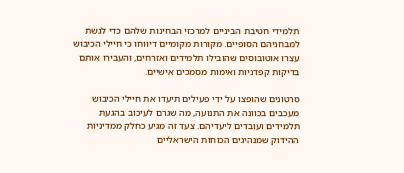תלמידי חטיבת הביניים למרכזי הבחינות שלהם כדי לגשת למבחניהם הסופיים. מקורות מקומיים דיווחו כי חיילי הכיבוש עצרו אוטובוסים שהובילו תלמידים ואזרחים, והעבירו אותם בדיקות קפדניות ואימות מסמכים אישיים.

סרטונים שהופצו על ידי פעילים תיעדו את חיילי הכיבוש מעכבים בכוונה את התנועה, מה שגרם לעיכוב בהגעת תלמידים ועובדים ליעדיהם. צעד זה מגיע כחלק ממדיניות ההידוק שמנהיגים הכוחות הישראליים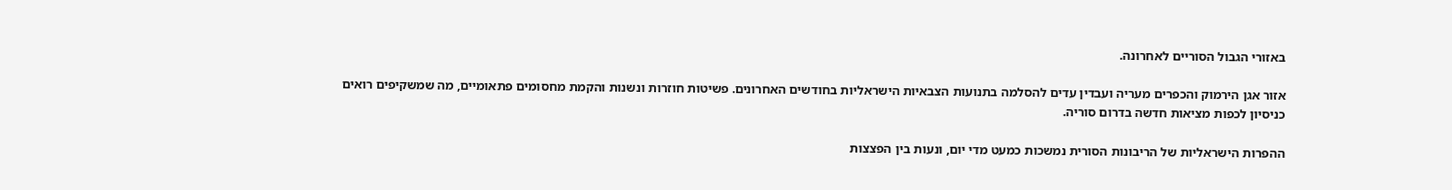באזורי הגבול הסוריים לאחרונה.

אזור אגן הירמוק והכפרים מעריה ועבדין עדים להסלמה בתנועות הצבאיות הישראליות בחודשים האחרונים. פשיטות חוזרות ונשנות והקמת מחסומים פתאומיים, מה שמשקיפים רואים כניסיון לכפות מציאות חדשה בדרום סוריה.

ההפרות הישראליות של הריבונות הסורית נמשכות כמעט מדי יום, ונעות בין הפצצות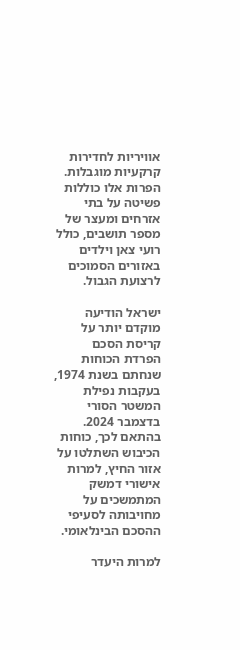אוויריות לחדירות קרקעיות מוגבלות. הפרות אלו כוללות פשיטה על בתי אזרחים ומעצר של מספר תושבים, כולל רועי צאן וילדים באזורים הסמוכים לרצועת הגבול.

ישראל הודיעה מוקדם יותר על קריסת הסכם הפרדת הכוחות שנחתם בשנת 1974, בעקבות נפילת המשטר הסורי בדצמבר 2024. בהתאם לכך, כוחות הכיבוש השתלטו על אזור החיץ, למרות אישורי דמשק המתמשכים על מחויבותה לסעיפי ההסכם הבינלאומי.

למרות היעדר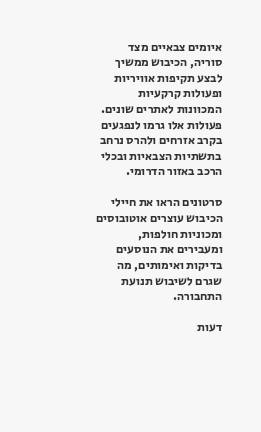איומים צבאיים מצד סוריה, הכיבוש ממשיך לבצע תקיפות אוויריות ופעולות קרקעיות המכוונות לאתרים שונים. פעולות אלו גרמו לנפגעים בקרב אזרחים ולהרס נרחב בתשתיות הצבאיות ובכלי הרכב באזור הדרומי.

סרטונים הראו את חיילי הכיבוש עוצרים אוטובוסים ומכוניות חולפות, ומעבירים את הנוסעים בדיקות ואימותים, מה שגרם לשיבוש תנועת התחבורה.

דעות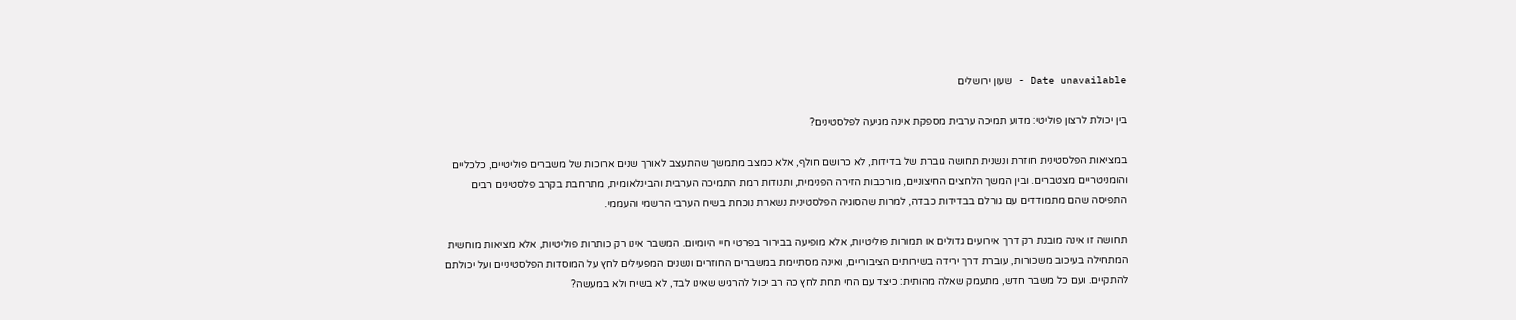Date unavailable - שעון ירושלים

בין יכולת לרצון פוליטי: מדוע תמיכה ערבית מספקת אינה מגיעה לפלסטינים?

במציאות הפלסטינית חוזרת ונשנית תחושה גוברת של בדידות, לא כרושם חולף, אלא כמצב מתמשך שהתעצב לאורך שנים ארוכות של משברים פוליטיים, כלכליים והומניטריים מצטברים. ובין המשך הלחצים החיצוניים, מורכבות הזירה הפנימית, ותנודות רמת התמיכה הערבית והבינלאומית, מתרחבת בקרב פלסטינים רבים התפיסה שהם מתמודדים עם גורלם בבדידות כבדה, למרות שהסוגיה הפלסטינית נשארת נוכחת בשיח הערבי הרשמי והעממי.

תחושה זו אינה מובנת רק דרך אירועים גדולים או תמורות פוליטיות, אלא מופיעה בבירור בפרטי חיי היומיום. המשבר אינו רק כותרות פוליטיות, אלא מציאות מוחשית המתחילה בעיכוב משכורות, עוברת דרך ירידה בשירותים הציבוריים, ואינה מסתיימת במשברים החוזרים ונשנים המפעילים לחץ על המוסדות הפלסטיניים ועל יכולתם להתקיים. ועם כל משבר חדש, מתעמק שאלה מהותית: כיצד עם החי תחת לחץ כה רב יכול להרגיש שאינו לבד, לא בשיח ולא במעשה?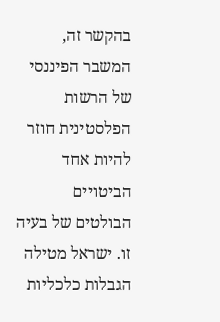בהקשר זה, המשבר הפיננסי של הרשות הפלסטינית חוזר להיות אחד הביטויים הבולטים של בעיה זו. ישראל מטילה הגבלות כלכליות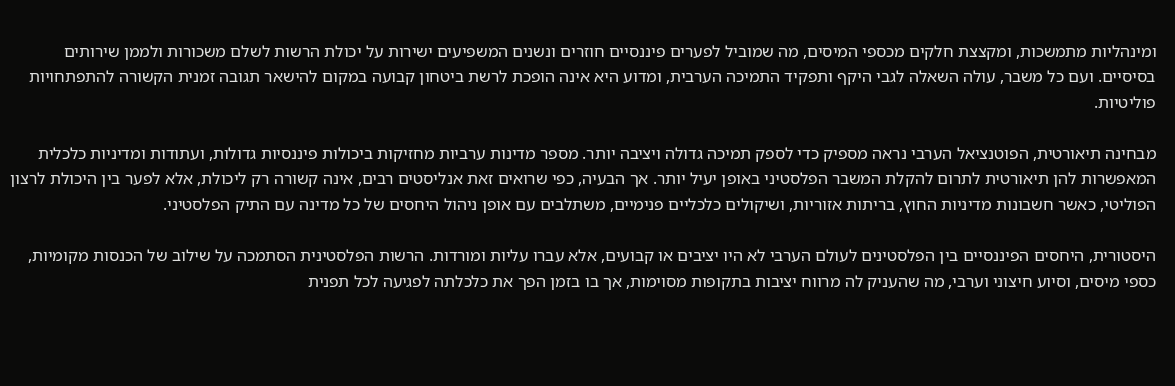ומינהליות מתמשכות, ומקצצת חלקים מכספי המיסים, מה שמוביל לפערים פיננסיים חוזרים ונשנים המשפיעים ישירות על יכולת הרשות לשלם משכורות ולממן שירותים בסיסיים. ועם כל משבר, עולה השאלה לגבי היקף ותפקיד התמיכה הערבית, ומדוע היא אינה הופכת לרשת ביטחון קבועה במקום להישאר תגובה זמנית הקשורה להתפתחויות פוליטיות.

מבחינה תיאורטית, הפוטנציאל הערבי נראה מספיק כדי לספק תמיכה גדולה ויציבה יותר. מספר מדינות ערביות מחזיקות ביכולות פיננסיות גדולות, ועתודות ומדיניות כלכלית המאפשרות להן תיאורטית לתרום להקלת המשבר הפלסטיני באופן יעיל יותר. אך הבעיה, כפי שרואים זאת אנליסטים רבים, אינה קשורה רק ליכולת, אלא לפער בין היכולת לרצון הפוליטי, כאשר חשבונות מדיניות החוץ, בריתות אזוריות, ושיקולים כלכליים פנימיים, משתלבים עם אופן ניהול היחסים של כל מדינה עם התיק הפלסטיני.

היסטורית, היחסים הפיננסיים בין הפלסטינים לעולם הערבי לא היו יציבים או קבועים, אלא עברו עליות ומורדות. הרשות הפלסטינית הסתמכה על שילוב של הכנסות מקומיות, כספי מיסים, וסיוע חיצוני וערבי, מה שהעניק לה מרווח יציבות בתקופות מסוימות, אך בו בזמן הפך את כלכלתה לפגיעה לכל תפנית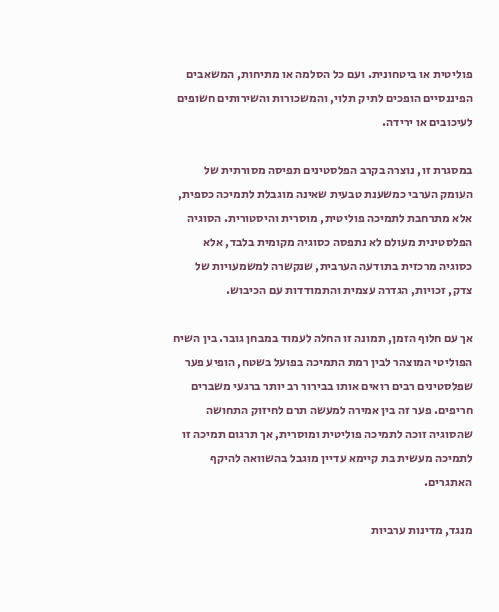פוליטית או ביטחונית. ועם כל הסלמה או מתיחות, המשאבים הפיננסיים הופכים לתיק תלוי, והמשכורות והשירותים חשופים לעיכובים או ירידה.

במסגרת זו, נוצרה בקרב הפלסטינים תפיסה מסורתית של העומק הערבי כמשענת טבעית שאינה מוגבלת לתמיכה כספית, אלא מתרחבת לתמיכה פוליטית, מוסרית והיסטורית. הסוגיה הפלסטינית מעולם לא נתפסה כסוגיה מקומית בלבד, אלא כסוגיה מרכזית בתודעה הערבית, שנקשרה למשמעויות של צדק, זכויות, הגדרה עצמית והתמודדות עם הכיבוש.

אך עם חלוף הזמן, תמונה זו החלה לעמוד במבחן גובר. בין השיח הפוליטי המוצהר לבין רמת התמיכה בפועל בשטח, הופיע פער שפלסטינים רבים רואים אותו בבירור רב יותר ברגעי משברים חריפים. פער זה בין אמירה למעשה תרם לחיזוק התחושה שהסוגיה זוכה לתמיכה פוליטית ומוסרית, אך תרגום תמיכה זו לתמיכה מעשית בת קיימא עדיין מוגבל בהשוואה להיקף האתגרים.

מנגד, מדינות ערביות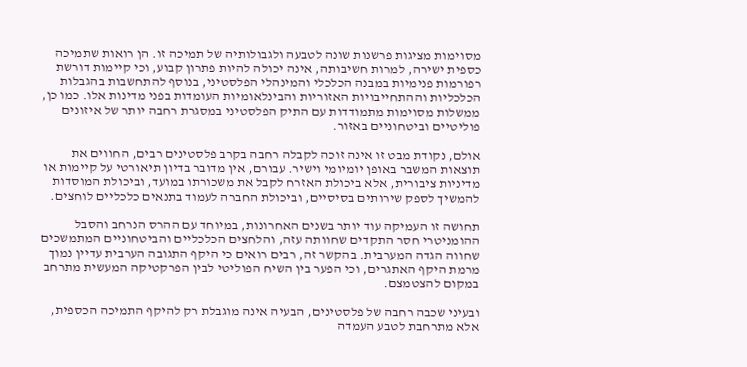מסוימות מציגות פרשנות שונה לטבעה ולגבולותיה של תמיכה זו. הן רואות שתמיכה כספית ישירה, למרות חשיבותה, אינה יכולה להיות פתרון קבוע, וכי קיימות דורשת רפורמות פנימיות במבנה הכלכלי והמינהלי הפלסטיני, בנוסף להתחשבות בהגבלות הכלכליות וההתחייבויות האזוריות והבינלאומיות העומדות בפני מדינות אלו. כמו כן, ממשלות מסוימות מתמודדות עם התיק הפלסטיני במסגרת רחבה יותר של איזונים פוליטיים וביטחוניים באזור.

אולם, נקודת מבט זו אינה זוכה לקבלה רחבה בקרב פלסטינים רבים, החווים את תוצאות המשבר באופן יומיומי וישיר. עבורם, אין מדובר בדיון תיאורטי על קיימות או מדיניות ציבורית, אלא ביכולת האזרח לקבל את משכורתו במועד, וביכולת המוסדות להמשיך לספק שירותים בסיסיים, וביכולת החברה לעמוד בתנאים כלכליים לוחצים.

תחושה זו העמיקה עוד יותר בשנים האחרונות, במיוחד עם ההרס הנרחב והסבל ההומניטרי חסר התקדים שחוותה עזה, והלחצים הכלכליים והביטחוניים המתמשכים שחווה הגדה המערבית. בהקשר זה, רבים רואים כי היקף התגובה הערבית עדיין נמוך מרמת היקף האתגרים, וכי הפער בין השיח הפוליטי לבין הפרקטיקה המעשית מתרחב במקום להצטמצם.

ובעיני שכבה רחבה של פלסטינים, הבעיה אינה מוגבלת רק להיקף התמיכה הכספית, אלא מתרחבת לטבע העמדה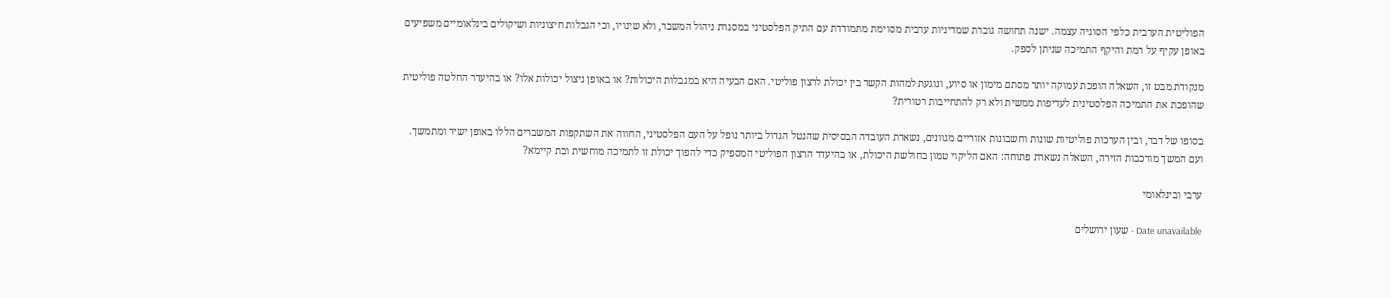הפוליטית הערבית כלפי הסוגיה עצמה. ישנה תחושה גוברת שמדיניות ערבית מסוימת מתמודדת עם התיק הפלסטיני במסגרת ניהול המשבר, ולא שינויו, וכי הגבלות חיצוניות ושיקולים בינלאומיים משפיעים באופן עקיף על רמת והיקף התמיכה שניתן לספק.

מנקודת מבט זו, השאלה הופכת עמוקה יותר מסתם מימון או סיוע, ונוגעת למהות הקשר בין יכולת לרצון פוליטי. האם הבעיה היא במגבלות היכולות? או באופן ניצול יכולות אלו? או בהיעדר החלטה פוליטית שהופכת את התמיכה הפלסטינית לעדיפות ממשית ולא רק להתחייבות רטורית?

בסופו של דבר, ובין הערכות פוליטיות שונות וחשבונות אזוריים מגוונים, נשארת העובדה הבסיסית שהנטל הגדול ביותר נופל על העם הפלסטיני, החווה את השתקפות המשברים הללו באופן ישיר ומתמשך. ועם המשך מורכבות הזירה, השאלה נשארת פתוחה: האם הליקוי טמון בחולשת היכולת, או בהיעדר הרצון הפוליטי המספיק כדי להפוך יכולת זו לתמיכה מוחשית ובת קיימא?

ערבי ובינלאומי

Date unavailable - שעון ירושלים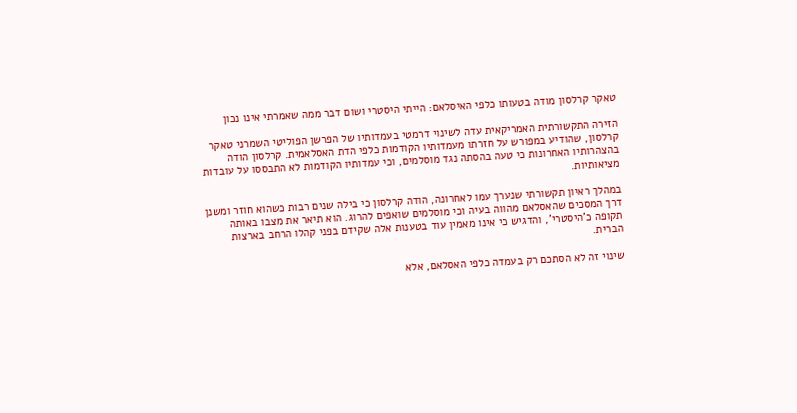טאקר קרלסון מודה בטעותו כלפי האיסלאם: הייתי היסטרי ושום דבר ממה שאמרתי אינו נכון

הזירה התקשורתית האמריקאית עדה לשינוי דרמטי בעמדותיו של הפרשן הפוליטי השמרני טאקר קרלסון, שהודיע במפורש על חזרתו מעמדותיו הקודמות כלפי הדת האסלאמית. קרלסון הודה בהצהרותיו האחרונות כי טעה בהסתה נגד מוסלמים, וכי עמדותיו הקודמות לא התבססו על עובדות מציאותיות.

במהלך ראיון תקשורתי שנערך עמו לאחרונה, הודה קרלסון כי בילה שנים רבות כשהוא חוזר ומשנן דרך המסכים שהאסלאם מהווה בעיה וכי מוסלמים שואפים להרוג. הוא תיאר את מצבו באותה תקופה כ'היסטרי', והדגיש כי אינו מאמין עוד בטענות אלה שקידם בפני קהלו הרחב בארצות הברית.

שינוי זה לא הסתכם רק בעמדה כלפי האסלאם, אלא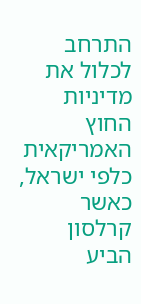התרחב לכלול את מדיניות החוץ האמריקאית כלפי ישראל, כאשר קרלסון הביע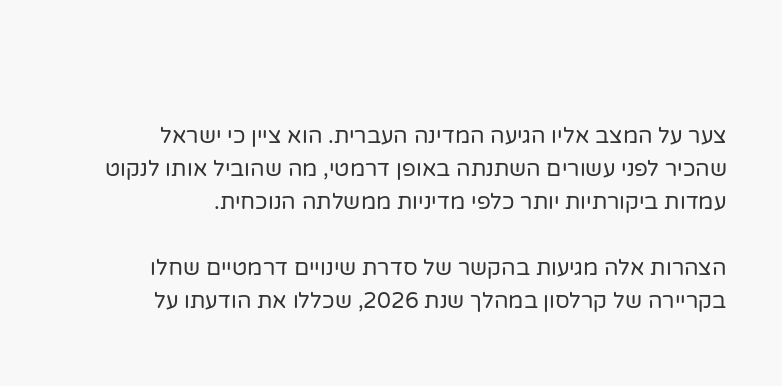צער על המצב אליו הגיעה המדינה העברית. הוא ציין כי ישראל שהכיר לפני עשורים השתנתה באופן דרמטי, מה שהוביל אותו לנקוט עמדות ביקורתיות יותר כלפי מדיניות ממשלתה הנוכחית.

הצהרות אלה מגיעות בהקשר של סדרת שינויים דרמטיים שחלו בקריירה של קרלסון במהלך שנת 2026, שכללו את הודעתו על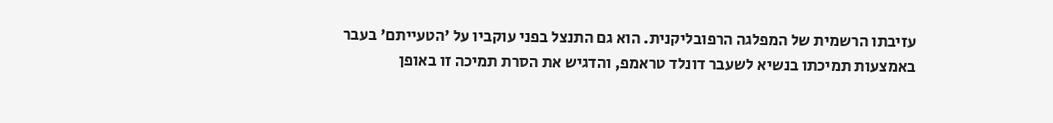עזיבתו הרשמית של המפלגה הרפובליקנית. הוא גם התנצל בפני עוקביו על 'הטעייתם' בעבר באמצעות תמיכתו בנשיא לשעבר דונלד טראמפ, והדגיש את הסרת תמיכה זו באופן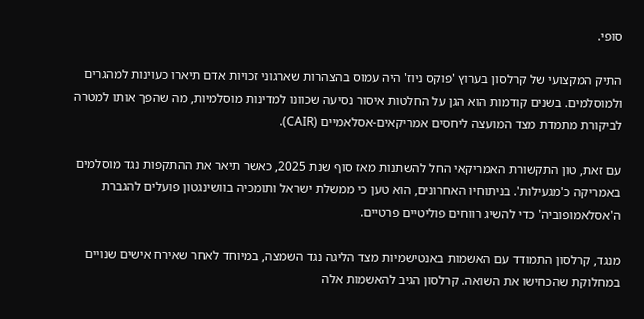סופי.

התיק המקצועי של קרלסון בערוץ 'פוקס ניוז' היה עמוס בהצהרות שארגוני זכויות אדם תיארו כעוינות למהגרים ולמוסלמים. בשנים קודמות הוא הגן על החלטות איסור נסיעה שכוונו למדינות מוסלמיות, מה שהפך אותו למטרה לביקורת מתמדת מצד המועצה ליחסים אמריקאים-אסלאמיים (CAIR).

עם זאת, טון התקשורת האמריקאי החל להשתנות מאז סוף שנת 2025, כאשר תיאר את ההתקפות נגד מוסלמים באמריקה כ'מגעילות'. בניתוחיו האחרונים, הוא טען כי ממשלת ישראל ותומכיה בוושינגטון פועלים להגברת ה'אסלאמופוביה' כדי להשיג רווחים פוליטיים פרטיים.

מנגד, קרלסון התמודד עם האשמות באנטישמיות מצד הליגה נגד השמצה, במיוחד לאחר שאירח אישים שנויים במחלוקת שהכחישו את השואה. קרלסון הגיב להאשמות אלה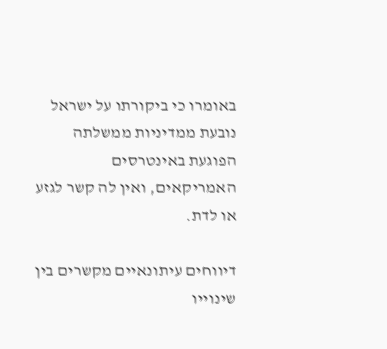באומרו כי ביקורתו על ישראל נובעת ממדיניות ממשלתה הפוגעת באינטרסים האמריקאים, ואין לה קשר לגזע או לדת.

דיווחים עיתונאיים מקשרים בין שינוייו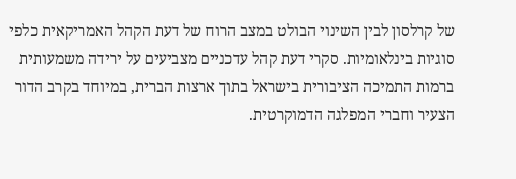של קרלסון לבין השינוי הבולט במצב הרוח של דעת הקהל האמריקאית כלפי סוגיות בינלאומיות. סקרי דעת קהל עדכניים מצביעים על ירידה משמעותית ברמות התמיכה הציבורית בישראל בתוך ארצות הברית, במיוחד בקרב הדור הצעיר וחברי המפלגה הדמוקרטית.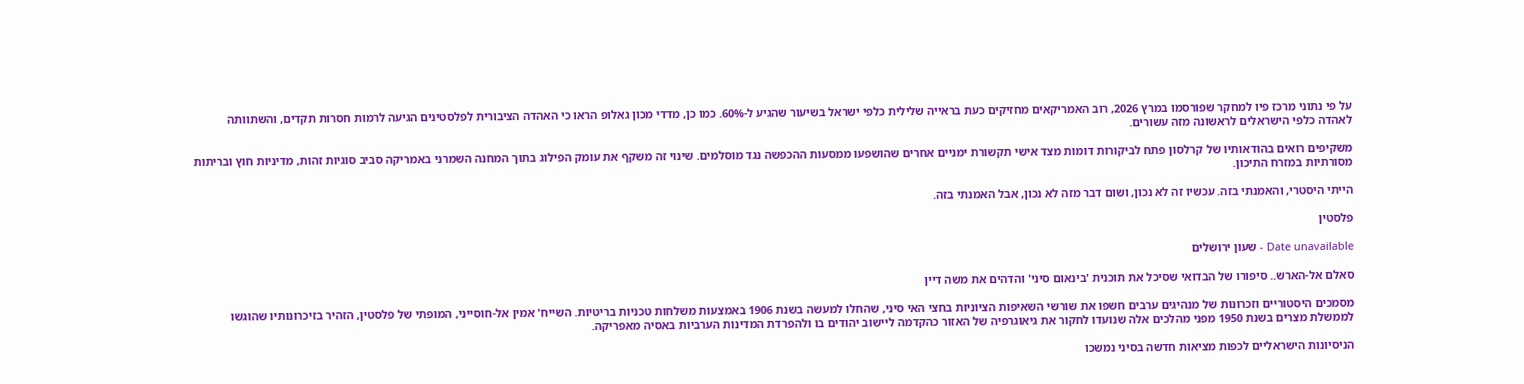על פי נתוני מרכז פיו למחקר שפורסמו במרץ 2026, רוב האמריקאים מחזיקים כעת בראייה שלילית כלפי ישראל בשיעור שהגיע ל-60%. כמו כן, מדדי מכון גאלופ הראו כי האהדה הציבורית לפלסטינים הגיעה לרמות חסרות תקדים, והשתוותה לאהדה כלפי הישראלים לראשונה מזה עשורים.

משקיפים רואים בהודאותיו של קרלסון פתח לביקורות דומות מצד אישי תקשורת ימניים אחרים שהושפעו ממסעות ההכפשה נגד מוסלמים. שינוי זה משקף את עומק הפילוג בתוך המחנה השמרני באמריקה סביב סוגיות זהות, מדיניות חוץ ובריתות מסורתיות במזרח התיכון.

הייתי היסטרי, והאמנתי בזה. עכשיו זה לא נכון, ושום דבר מזה לא נכון, אבל האמנתי בזה.

פלסטין

Date unavailable - שעון ירושלים

סאלם אל-הארש.. סיפורו של הבדואי שסיכל את תוכנית 'בינאום סיני' והדהים את משה דיין

מסמכים היסטוריים וזכרונות של מנהיגים ערבים חשפו את שורשי השאיפות הציוניות בחצי האי סיני, שהחלו למעשה בשנת 1906 באמצעות משלחות טכניות בריטיות. השייח' אמין אל-חוסייני, המופתי של פלסטין, הזהיר בזיכרונותיו שהוגשו לממשלת מצרים בשנת 1950 מפני מהלכים אלה שנועדו לחקור את גיאוגרפיה של האזור כהקדמה ליישוב יהודים בו ולהפרדת המדינות הערביות באסיה מאפריקה.

הניסיונות הישראליים לכפות מציאות חדשה בסיני נמשכו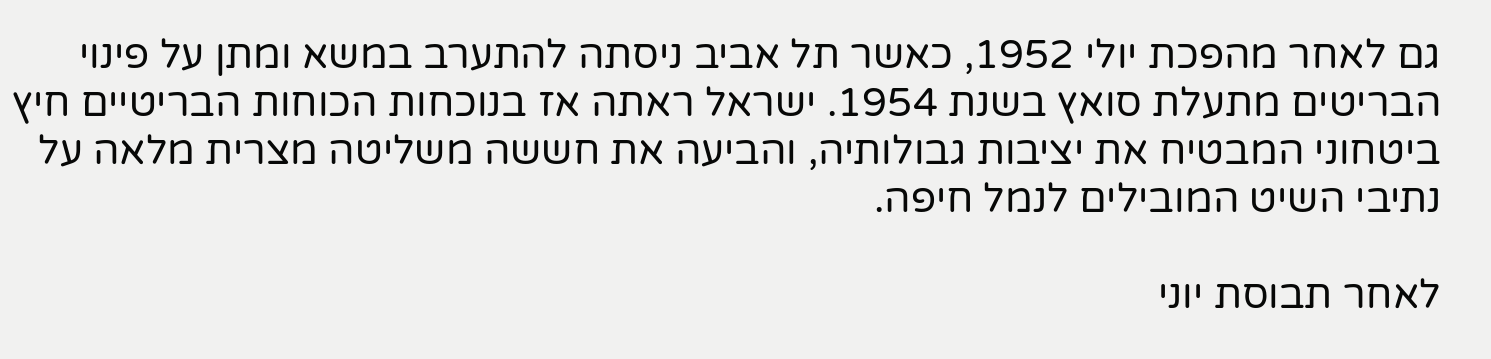גם לאחר מהפכת יולי 1952, כאשר תל אביב ניסתה להתערב במשא ומתן על פינוי הבריטים מתעלת סואץ בשנת 1954. ישראל ראתה אז בנוכחות הכוחות הבריטיים חיץ ביטחוני המבטיח את יציבות גבולותיה, והביעה את חששה משליטה מצרית מלאה על נתיבי השיט המובילים לנמל חיפה.

לאחר תבוסת יוני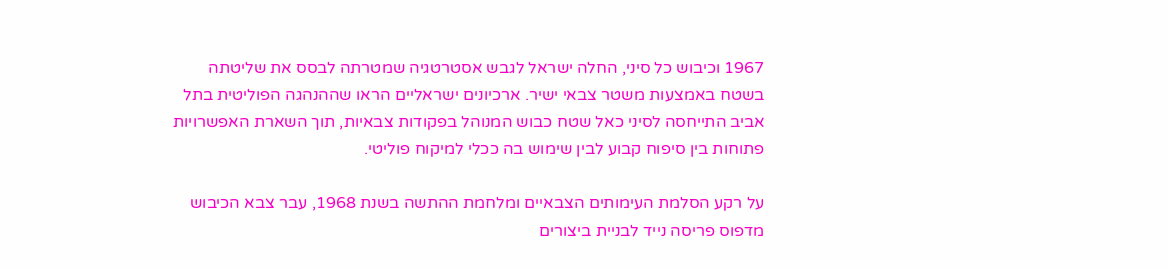1967 וכיבוש כל סיני, החלה ישראל לגבש אסטרטגיה שמטרתה לבסס את שליטתה בשטח באמצעות משטר צבאי ישיר. ארכיונים ישראליים הראו שההנהגה הפוליטית בתל אביב התייחסה לסיני כאל שטח כבוש המנוהל בפקודות צבאיות, תוך השארת האפשרויות פתוחות בין סיפוח קבוע לבין שימוש בה ככלי למיקוח פוליטי.

על רקע הסלמת העימותים הצבאיים ומלחמת ההתשה בשנת 1968, עבר צבא הכיבוש מדפוס פריסה נייד לבניית ביצורים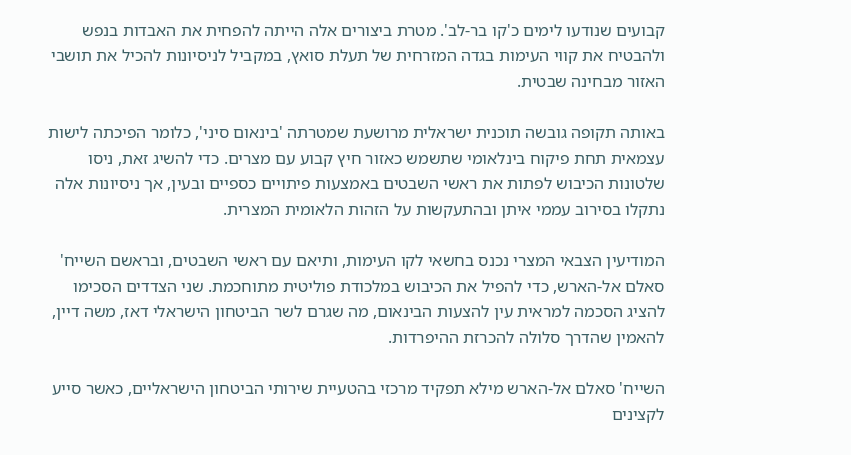קבועים שנודעו לימים כ'קו בר-לב'. מטרת ביצורים אלה הייתה להפחית את האבדות בנפש ולהבטיח את קווי העימות בגדה המזרחית של תעלת סואץ, במקביל לניסיונות להכיל את תושבי האזור מבחינה שבטית.

באותה תקופה גובשה תוכנית ישראלית מרושעת שמטרתה 'בינאום סיני', כלומר הפיכתה לישות עצמאית תחת פיקוח בינלאומי שתשמש כאזור חיץ קבוע עם מצרים. כדי להשיג זאת, ניסו שלטונות הכיבוש לפתות את ראשי השבטים באמצעות פיתויים כספיים ובעין, אך ניסיונות אלה נתקלו בסירוב עממי איתן ובהתעקשות על הזהות הלאומית המצרית.

המודיעין הצבאי המצרי נכנס בחשאי לקו העימות, ותיאם עם ראשי השבטים, ובראשם השייח' סאלם אל-הארש, כדי להפיל את הכיבוש במלכודת פוליטית מתוחכמת. שני הצדדים הסכימו להציג הסכמה למראית עין להצעות הבינאום, מה שגרם לשר הביטחון הישראלי דאז, משה דיין, להאמין שהדרך סלולה להכרזת ההיפרדות.

השייח' סאלם אל-הארש מילא תפקיד מרכזי בהטעיית שירותי הביטחון הישראליים, כאשר סייע לקצינים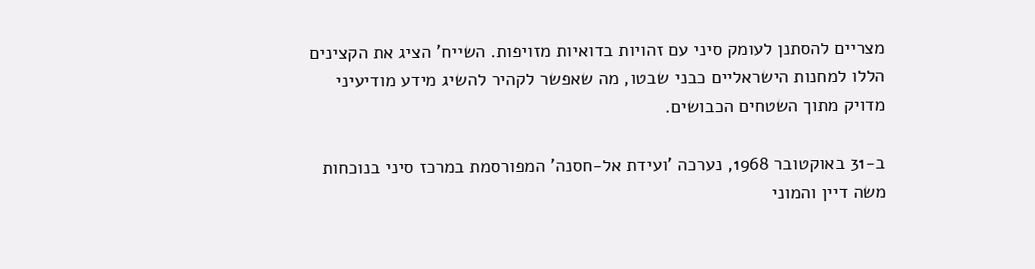מצריים להסתנן לעומק סיני עם זהויות בדואיות מזויפות. השייח' הציג את הקצינים הללו למחנות הישראליים כבני שבטו, מה שאפשר לקהיר להשיג מידע מודיעיני מדויק מתוך השטחים הכבושים.

ב-31 באוקטובר 1968, נערכה 'ועידת אל-חסנה' המפורסמת במרכז סיני בנוכחות משה דיין והמוני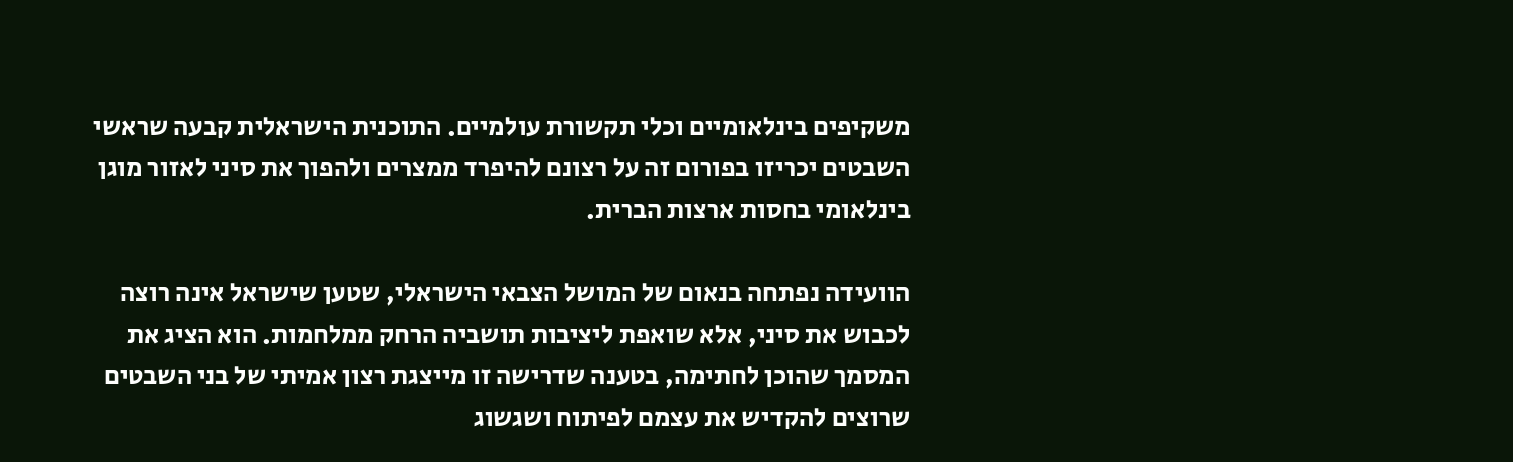משקיפים בינלאומיים וכלי תקשורת עולמיים. התוכנית הישראלית קבעה שראשי השבטים יכריזו בפורום זה על רצונם להיפרד ממצרים ולהפוך את סיני לאזור מוגן בינלאומי בחסות ארצות הברית.

הוועידה נפתחה בנאום של המושל הצבאי הישראלי, שטען שישראל אינה רוצה לכבוש את סיני, אלא שואפת ליציבות תושביה הרחק ממלחמות. הוא הציג את המסמך שהוכן לחתימה, בטענה שדרישה זו מייצגת רצון אמיתי של בני השבטים שרוצים להקדיש את עצמם לפיתוח ושגשוג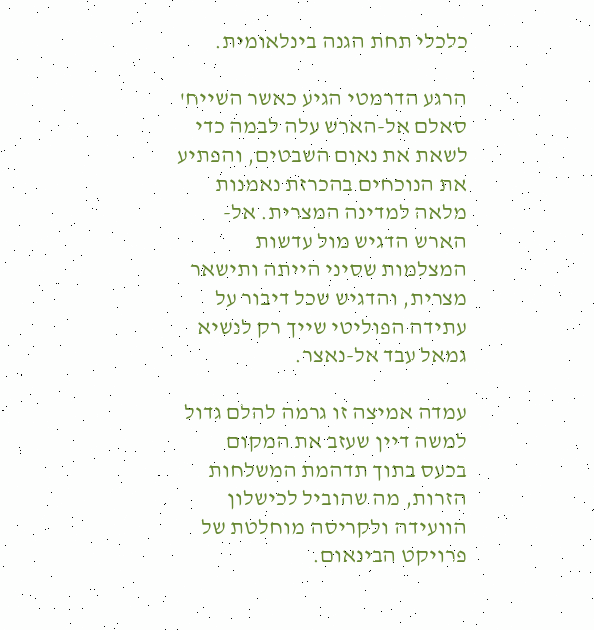כלכלי תחת הגנה בינלאומית.

הרגע הדרמטי הגיע כאשר השייח' סאלם אל-הארש עלה לבמה כדי לשאת את נאום השבטים, והפתיע את הנוכחים בהכרזת נאמנות מלאה למדינה המצרית. אל-הארש הדגיש מול עדשות המצלמות שסיני הייתה ותישאר מצרית, והדגיש שכל דיבור על עתידה הפוליטי שייך רק לנשיא גמאל עבד אל-נאצר.

עמדה אמיצה זו גרמה להלם גדול למשה דיין שעזב את המקום בכעס בתוך תדהמת המשלחות הזרות, מה שהוביל לכישלון הוועידה ולקריסה מוחלטת של פרויקט הבינאום.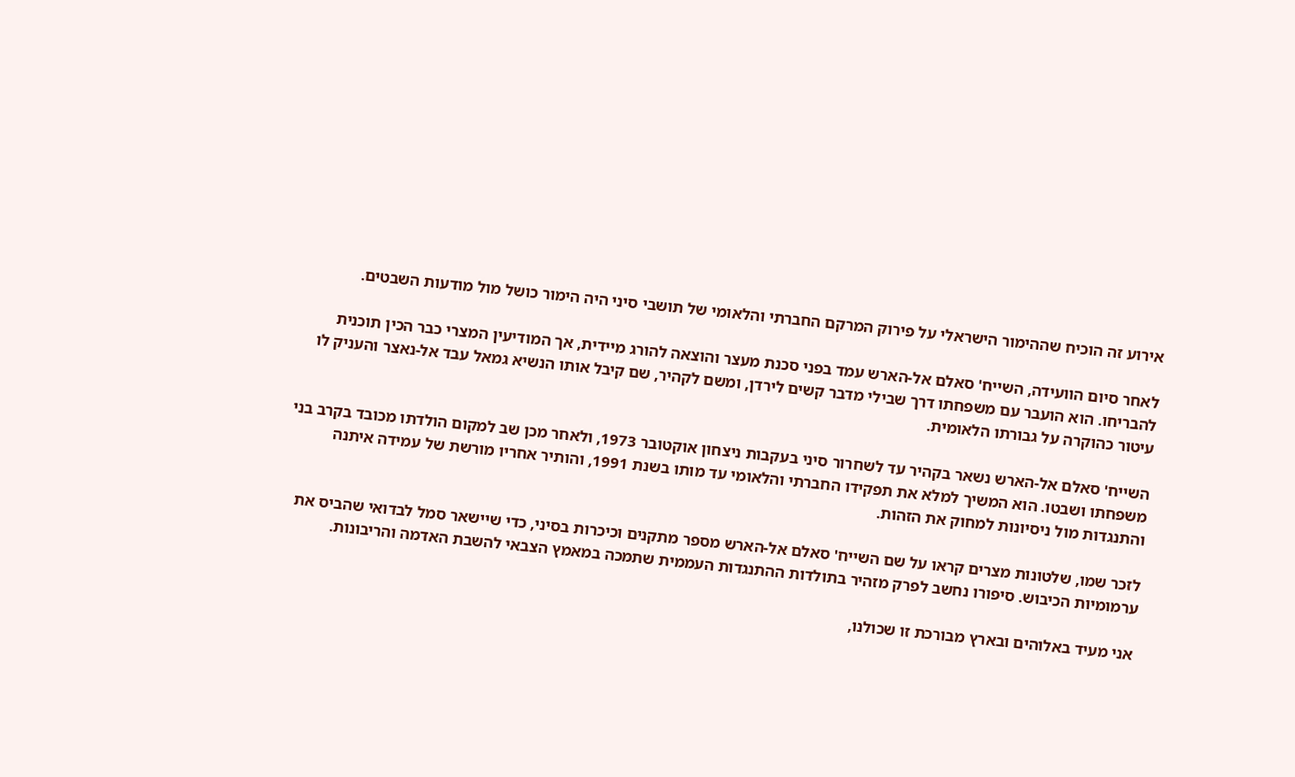אירוע זה הוכיח שההימור הישראלי על פירוק המרקם החברתי והלאומי של תושבי סיני היה הימור כושל מול מודעות השבטים.

לאחר סיום הוועידה, השייח' סאלם אל-הארש עמד בפני סכנת מעצר והוצאה להורג מיידית, אך המודיעין המצרי כבר הכין תוכנית להבריחו. הוא הועבר עם משפחתו דרך שבילי מדבר קשים לירדן, ומשם לקהיר, שם קיבל אותו הנשיא גמאל עבד אל-נאצר והעניק לו עיטור כהוקרה על גבורתו הלאומית.

השייח' סאלם אל-הארש נשאר בקהיר עד לשחרור סיני בעקבות ניצחון אוקטובר 1973, ולאחר מכן שב למקום הולדתו מכובד בקרב בני משפחתו ושבטו. הוא המשיך למלא את תפקידו החברתי והלאומי עד מותו בשנת 1991, והותיר אחריו מורשת של עמידה איתנה והתנגדות מול ניסיונות למחוק את הזהות.

לזכר שמו, שלטונות מצרים קראו על שם השייח' סאלם אל-הארש מספר מתקנים וכיכרות בסיני, כדי שיישאר סמל לבדואי שהביס את ערמומיות הכיבוש. סיפורו נחשב לפרק מזהיר בתולדות ההתנגדות העממית שתמכה במאמץ הצבאי להשבת האדמה והריבונות.

אני מעיד באלוהים ובארץ מבורכת זו שכולנו,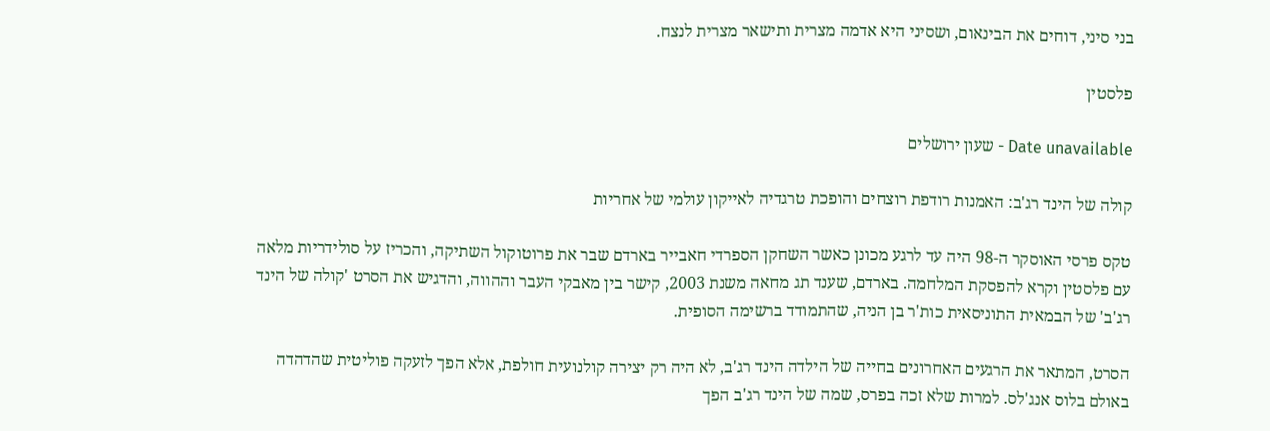בני סיני, דוחים את הבינאום, ושסיני היא אדמה מצרית ותישאר מצרית לנצח.

פלסטין

Date unavailable - שעון ירושלים

קולה של הינד רג'ב: האמנות רודפת רוצחים והופכת טרגדיה לאייקון עולמי של אחריות

טקס פרסי האוסקר ה-98 היה עד לרגע מכונן כאשר השחקן הספרדי חאבייר בארדם שבר את פרוטוקול השתיקה, והכריז על סולידריות מלאה עם פלסטין וקרא להפסקת המלחמה. בארדם, שענד תג מחאה משנת 2003, קישר בין מאבקי העבר וההווה, והדגיש את הסרט 'קולה של הינד רג'ב' של הבמאית התוניסאית כות'ר בן הניה, שהתמודד ברשימה הסופית.

הסרט, המתאר את הרגעים האחרונים בחייה של הילדה הינד רג'ב, לא היה רק יצירה קולנועית חולפת, אלא הפך לזעקה פוליטית שהדהדה באולם בלוס אנג'לס. למרות שלא זכה בפרס, שמה של הינד רג'ב הפך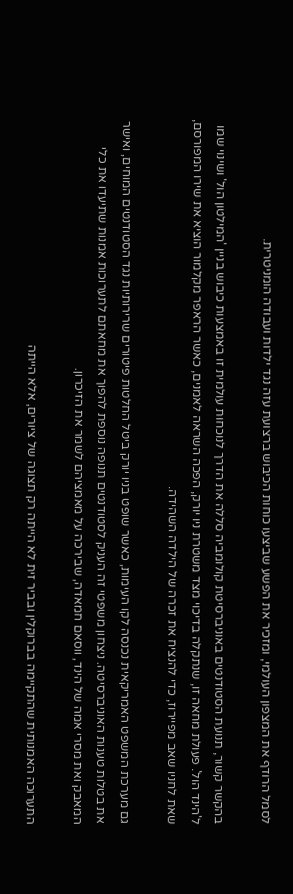לסמל הרודף את המצפון העולמי, ומזכיר את הפשע שביצעו כוחות הכיבוש ברצועת עזה נגד ילדות ועבודה הומניטרית.

בהקשר קשור, תנועת הסטודנטים באוניברסיטת קולומביה סללה את הדרך לנוכחות עולמית זו באמצעות כיבוש בניין 'המילטון הול' ושינוי שמו ל'הינד הול'. פעולת מחאה זו, שנתקלה בדיכוי מצד משטרת ניו יורק, הפכה השראה לאמנים, כאשר הראפר מקלמור הוציא את שירו המפורסם, שאת לחניו שאב מפיירוז, כדי להנציח את זכרה של הילדה השהידה.

גם מערכת המשפט האמריקאית נכנסה לקו העימות, כאשר שופט בניו יורק ביטל החלטות פיטורים שרירותיות נגד הסטודנטים המוחים, ואישר את בטלות טענות האוניברסיטה. ניצחון משפטי זה העניק לסטודנטים תנופה נוספת להפוך את מחאתם לתערוכות אמנות שתיעדו את כלי המאבק ואת מסרי אמה של הינד, ווסאם חמאדה, שבירכה על מאמציהם לשמר את הזיכרון.

התערוכה האמנותית שהתקיימה בברוקלין ובביר זית לא הייתה רק תצוגה של ציורים, אלא הייתה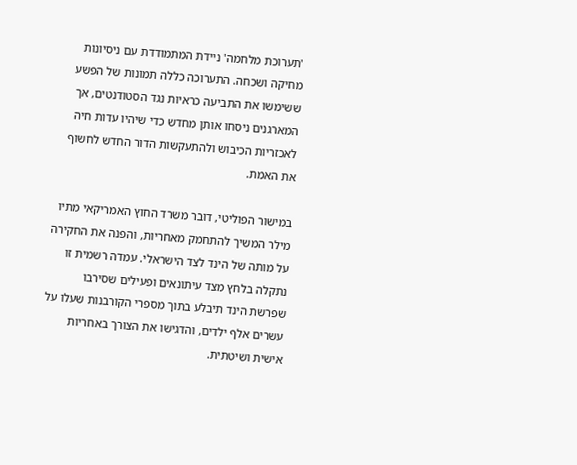'תערוכת מלחמה' ניידת המתמודדת עם ניסיונות מחיקה ושכחה. התערוכה כללה תמונות של הפשע ששימשו את התביעה כראיות נגד הסטודנטים, אך המארגנים ניסחו אותן מחדש כדי שיהיו עדות חיה לאכזריות הכיבוש ולהתעקשות הדור החדש לחשוף את האמת.

במישור הפוליטי, דובר משרד החוץ האמריקאי מתיו מילר המשיך להתחמק מאחריות, והפנה את החקירה על מותה של הינד לצד הישראלי. עמדה רשמית זו נתקלה בלחץ מצד עיתונאים ופעילים שסירבו שפרשת הינד תיבלע בתוך מספרי הקורבנות שעלו על עשרים אלף ילדים, והדגישו את הצורך באחריות אישית ושיטתית.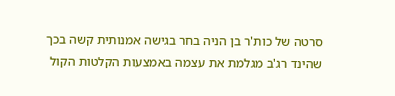סרטה של כות'ר בן הניה בחר בגישה אמנותית קשה בכך שהינד רג'ב מגלמת את עצמה באמצעות הקלטות הקול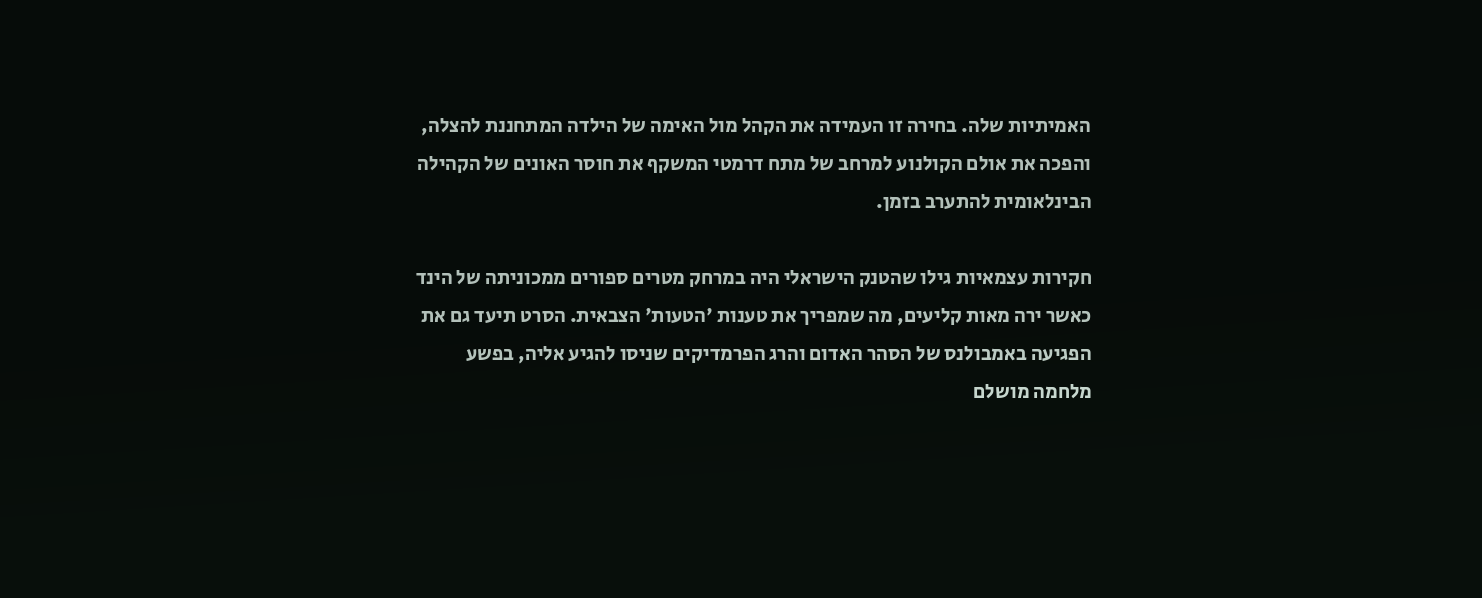האמיתיות שלה. בחירה זו העמידה את הקהל מול האימה של הילדה המתחננת להצלה, והפכה את אולם הקולנוע למרחב של מתח דרמטי המשקף את חוסר האונים של הקהילה הבינלאומית להתערב בזמן.

חקירות עצמאיות גילו שהטנק הישראלי היה במרחק מטרים ספורים ממכוניתה של הינד כאשר ירה מאות קליעים, מה שמפריך את טענות 'הטעות' הצבאית. הסרט תיעד גם את הפגיעה באמבולנס של הסהר האדום והרג הפרמדיקים שניסו להגיע אליה, בפשע מלחמה מושלם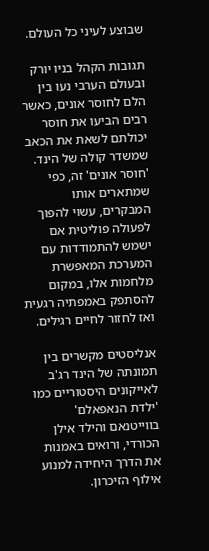שבוצע לעיני כל העולם.

תגובות הקהל בניו יורק ובעולם הערבי נעו בין הלם לחוסר אונים, כאשר רבים הביעו את חוסר יכולתם לשאת את הכאב שמשדר קולה של הינד. 'חוסר אונים' זה, כפי שמתארים אותו המבקרים, עשוי להפוך לפעולה פוליטית אם ישמש להתמודדות עם המערכת המאפשרת מלחמות אלו, במקום להסתפק באמפתיה רגעית ואז לחזור לחיים רגילים.

אנליסטים מקשרים בין תמונתה של הינד רג'ב לאייקונים היסטוריים כמו 'ילדת הנאפאלם' בווייטנאם והילד אילן הכורדי, ורואים באמנות את הדרך היחידה למנוע אילוף הזיכרון.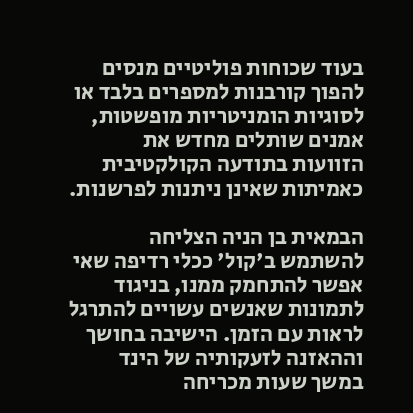בעוד שכוחות פוליטיים מנסים להפוך קורבנות למספרים בלבד או לסוגיות הומניטריות מופשטות, אמנים שותלים מחדש את הזוועות בתודעה הקולקטיבית כאמיתות שאינן ניתנות לפרשנות.

הבמאית בן הניה הצליחה להשתמש ב'קול' ככלי רדיפה שאי אפשר להתחמק ממנו, בניגוד לתמונות שאנשים עשויים להתרגל לראות עם הזמן. הישיבה בחושך וההאזנה לזעקותיה של הינד במשך שעות מכריחה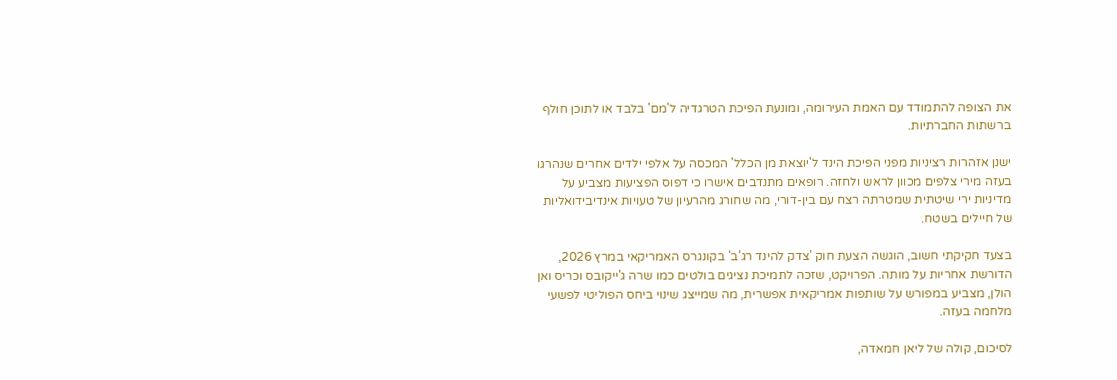את הצופה להתמודד עם האמת העירומה, ומונעת הפיכת הטרגדיה ל'מם' בלבד או לתוכן חולף ברשתות החברתיות.

ישנן אזהרות רציניות מפני הפיכת הינד ל'יוצאת מן הכלל' המכסה על אלפי ילדים אחרים שנהרגו בעזה מירי צלפים מכוון לראש ולחזה. רופאים מתנדבים אישרו כי דפוס הפציעות מצביע על מדיניות ירי שיטתית שמטרתה רצח עם בין-דורי, מה שחורג מהרעיון של טעויות אינדיבידואליות של חיילים בשטח.

בצעד חקיקתי חשוב, הוגשה הצעת חוק 'צדק להינד רג'ב' בקונגרס האמריקאי במרץ 2026, הדורשת אחריות על מותה. הפרויקט, שזכה לתמיכת נציגים בולטים כמו שרה ג'ייקובס וכריס ואן הולן, מצביע במפורש על שותפות אמריקאית אפשרית, מה שמייצג שינוי ביחס הפוליטי לפשעי מלחמה בעזה.

לסיכום, קולה של ליאן חמאדה,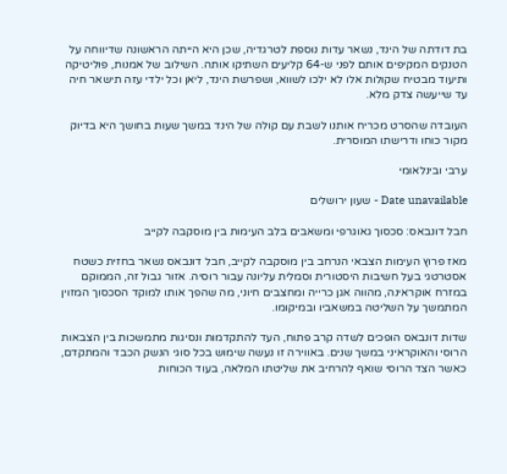בת דודתה של הינד, נשאר עדות נוספת לטרגדיה, שכן היא הייתה הראשונה שדיווחה על הטנקים המקיפים אותם לפני ש-64 קליעים השתיקו אותה. השילוב של אמנות, פוליטיקה ותיעוד מבטיח שקולות אלו לא ילכו לשווא, ושפרשת הינד, ליאן וכל ילדי עזה תישאר חיה עד שייעשה צדק מלא.

העובדה שהסרט מכריח אותנו לשבת עם קולה של הינד במשך שעות בחושך היא בדיוק מקור כוחו ודרישתו המוסרית.

ערבי ובינלאומי

Date unavailable - שעון ירושלים

חבל דונבאס: סכסוך גאוגרפי ומשאבים בלב העימות בין מוסקבה לקייב

מאז פרוץ העימות הצבאי הנרחב בין מוסקבה לקייב, חבל דונבאס נשאר בחזית כשטח אסטרטגי בעל חשיבות היסטורית וסמלית עליונה עבור רוסיה. אזור גבול זה, הממוקם במזרח אוקראינה, מהווה אגן כרייה ומחצבים חיוני, מה שהפך אותו למוקד הסכסוך המזוין המתמשך על השליטה במשאביו ובמיקומו.

שדות דונבאס הופכים לשדה קרב פתוח, העד להתקדמות ונסיגות מתמשכות בין הצבאות הרוסי והאוקראיני במשך שנים. באווירה זו נעשה שימוש בכל סוגי הנשק הכבד והמתקדם, כאשר הצד הרוסי שואף להרחיב את שליטתו המלאה, בעוד הכוחות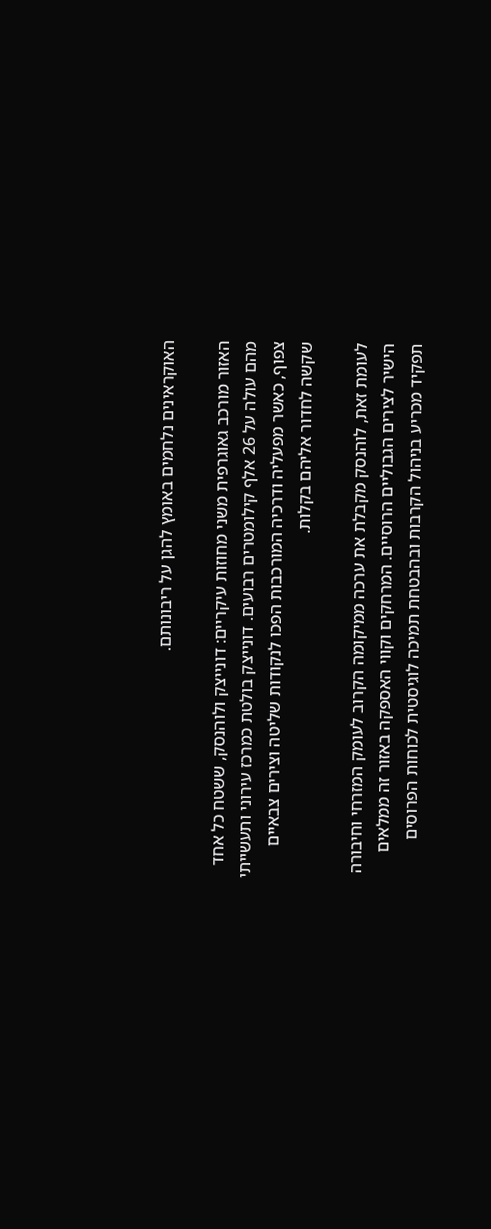האוקראינים נלחמים באומץ להגן על ריבונותם.

האזור מורכב גאוגרפית משני מחוזות עיקריים: דונייצק ולוהנסק, ששטח כל אחד מהם עולה על 26 אלף קילומטרים רבועים. דונייצק בולטת כמרכז עירוני ותעשייתי צפוף, כאשר מפעליה ודרכיה המורכבות הפכו לנקודות שליטה וצירים צבאיים שקשה לחדור אליהם בקלות.

לעומת זאת, לוהנסק מקבלת את ערכה ממיקומה הקרוב לעומק המזרחי וחיבורה הישיר לצירים הגבוליים הרוסיים. המרחקים וקווי האספקה באזור זה ממלאים תפקיד מכריע בניהול הקרבות ובהבטחת תמיכה לוגיסטית לכוחות הפרוסים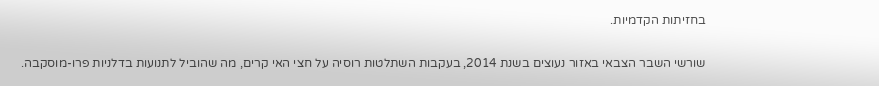בחזיתות הקדמיות.

שורשי השבר הצבאי באזור נעוצים בשנת 2014, בעקבות השתלטות רוסיה על חצי האי קרים, מה שהוביל לתנועות בדלניות פרו-מוסקבה.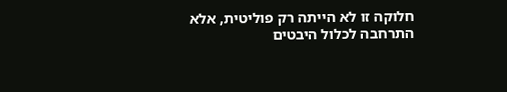חלוקה זו לא הייתה רק פוליטית, אלא התרחבה לכלול היבטים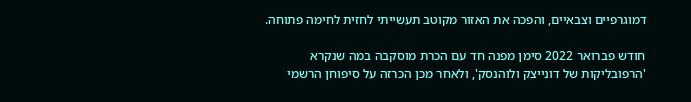דמוגרפיים וצבאיים, והפכה את האזור מקוטב תעשייתי לחזית לחימה פתוחה.

חודש פברואר 2022 סימן מפנה חד עם הכרת מוסקבה במה שנקרא 'הרפובליקות של דונייצק ולוהנסק', ולאחר מכן הכרזה על סיפוחן הרשמי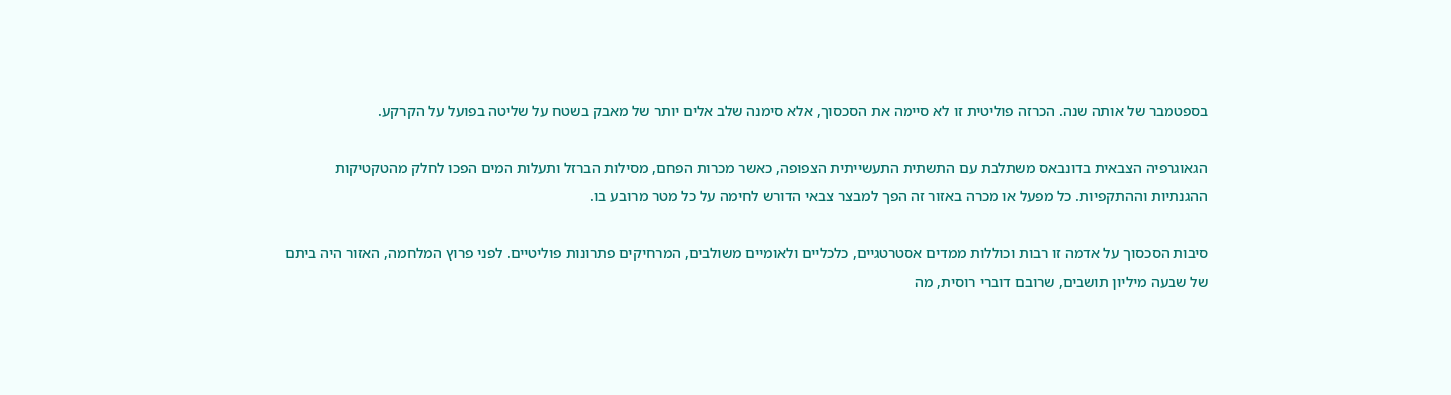בספטמבר של אותה שנה. הכרזה פוליטית זו לא סיימה את הסכסוך, אלא סימנה שלב אלים יותר של מאבק בשטח על שליטה בפועל על הקרקע.

הגאוגרפיה הצבאית בדונבאס משתלבת עם התשתית התעשייתית הצפופה, כאשר מכרות הפחם, מסילות הברזל ותעלות המים הפכו לחלק מהטקטיקות ההגנתיות וההתקפיות. כל מפעל או מכרה באזור זה הפך למבצר צבאי הדורש לחימה על כל מטר מרובע בו.

סיבות הסכסוך על אדמה זו רבות וכוללות ממדים אסטרטגיים, כלכליים ולאומיים משולבים, המרחיקים פתרונות פוליטיים. לפני פרוץ המלחמה, האזור היה ביתם של שבעה מיליון תושבים, שרובם דוברי רוסית, מה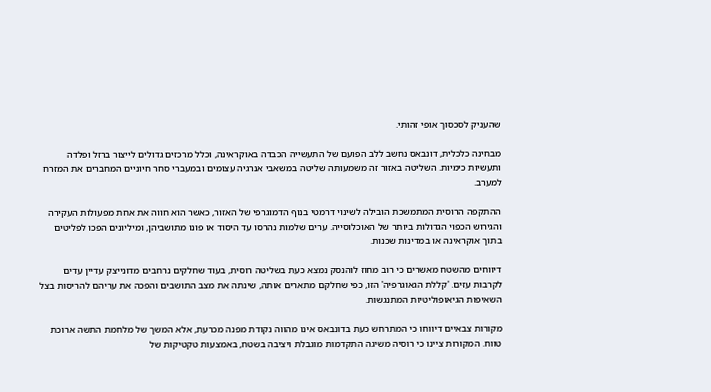שהעניק לסכסוך אופי זהותי.

מבחינה כלכלית, דונבאס נחשב ללב הפועם של התעשייה הכבדה באוקראינה, וכלל מרכזים גדולים לייצור ברזל ופלדה ותעשיות כימיות. השליטה באזור זה משמעותה שליטה במשאבי אנרגיה עצומים ובמעברי סחר חיוניים המחברים את המזרח למערב.

ההתקפה הרוסית המתמשכת הובילה לשינוי דרמטי בנוף הדמוגרפי של האזור, כאשר הוא חווה את אחת מפעולות העקירה והגירוש הכפוי הגדולות ביותר של האוכלוסייה. ערים שלמות נהרסו עד היסוד או פונו מתושביהן, ומיליונים הפכו לפליטים בתוך אוקראינה או במדינות שכנות.

דיווחים מהשטח מאשרים כי רוב מחוז לוהנסק נמצא כעת בשליטה רוסית, בעוד שחלקים נרחבים מדונייצק עדיין עדים לקרבות עזים. 'קללת הגאוגרפיה' הזו, כפי שחלקם מתארים אותה, שינתה את מצב התושבים והפכה את עריהם להריסות בצל השאיפות הגיאופוליטיות המתנגשות.

מקורות צבאיים דיווחו כי המתרחש כעת בדונבאס אינו מהווה נקודת מפנה מכרעת, אלא המשך של מלחמת התשה ארוכת טווח. המקורות ציינו כי רוסיה משיגה התקדמות מוגבלת ויציבה בשטח, באמצעות טקטיקות של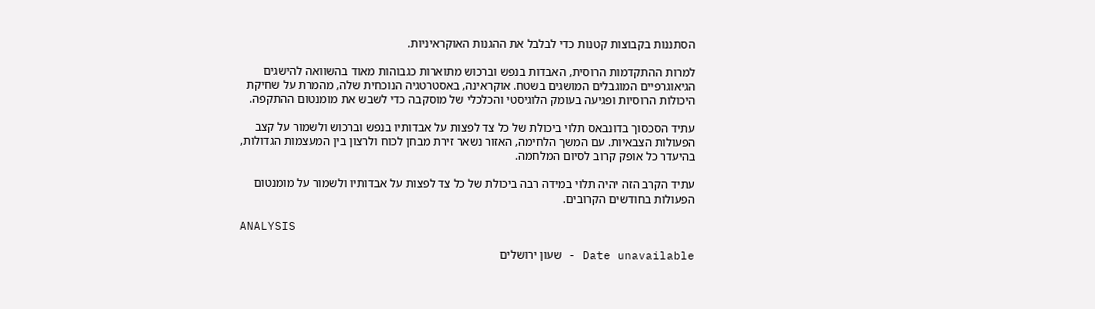הסתננות בקבוצות קטנות כדי לבלבל את ההגנות האוקראיניות.

למרות ההתקדמות הרוסית, האבדות בנפש וברכוש מתוארות כגבוהות מאוד בהשוואה להישגים הגיאוגרפיים המוגבלים המושגים בשטח. אוקראינה, באסטרטגיה הנוכחית שלה, מהמרת על שחיקת היכולות הרוסיות ופגיעה בעומק הלוגיסטי והכלכלי של מוסקבה כדי לשבש את מומנטום ההתקפה.

עתיד הסכסוך בדונבאס תלוי ביכולת של כל צד לפצות על אבדותיו בנפש וברכוש ולשמור על קצב הפעולות הצבאיות. עם המשך הלחימה, האזור נשאר זירת מבחן לכוח ולרצון בין המעצמות הגדולות, בהיעדר כל אופק קרוב לסיום המלחמה.

עתיד הקרב הזה יהיה תלוי במידה רבה ביכולת של כל צד לפצות על אבדותיו ולשמור על מומנטום הפעולות בחודשים הקרובים.

ANALYSIS

Date unavailable - שעון ירושלים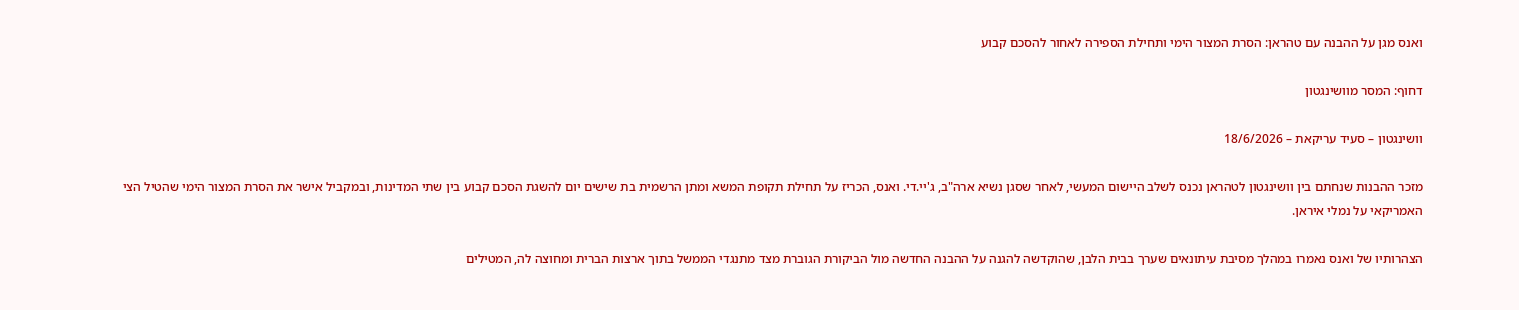ואנס מגן על ההבנה עם טהראן: הסרת המצור הימי ותחילת הספירה לאחור להסכם קבוע

דחוף: המסר מוושינגטון

וושינגטון – סעיד עריקאת – 18/6/2026

מזכר ההבנות שנחתם בין וושינגטון לטהראן נכנס לשלב היישום המעשי, לאחר שסגן נשיא ארה"ב, ג'יי.די. ואנס, הכריז על תחילת תקופת המשא ומתן הרשמית בת שישים יום להשגת הסכם קבוע בין שתי המדינות, ובמקביל אישר את הסרת המצור הימי שהטיל הצי האמריקאי על נמלי איראן.

הצהרותיו של ואנס נאמרו במהלך מסיבת עיתונאים שערך בבית הלבן, שהוקדשה להגנה על ההבנה החדשה מול הביקורת הגוברת מצד מתנגדי הממשל בתוך ארצות הברית ומחוצה לה, המטילים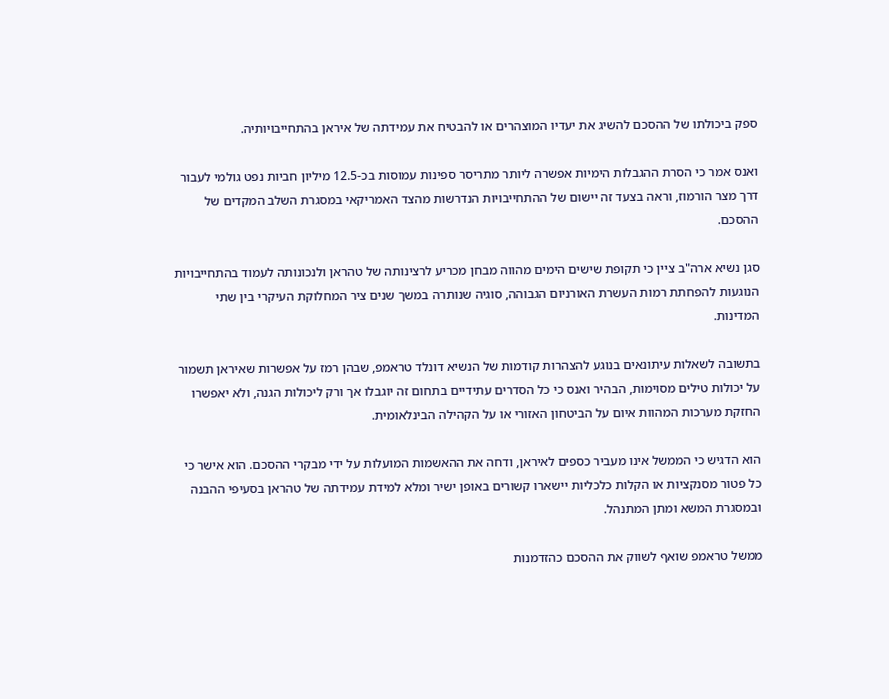ספק ביכולתו של ההסכם להשיג את יעדיו המוצהרים או להבטיח את עמידתה של איראן בהתחייבויותיה.

ואנס אמר כי הסרת ההגבלות הימיות אפשרה ליותר מתריסר ספינות עמוסות בכ-12.5 מיליון חביות נפט גולמי לעבור דרך מצר הורמוז, וראה בצעד זה יישום של ההתחייבויות הנדרשות מהצד האמריקאי במסגרת השלב המקדים של ההסכם.

סגן נשיא ארה"ב ציין כי תקופת שישים הימים מהווה מבחן מכריע לרצינותה של טהראן ולנכונותה לעמוד בהתחייבויות הנוגעות להפחתת רמות העשרת האורניום הגבוהה, סוגיה שנותרה במשך שנים ציר המחלוקת העיקרי בין שתי המדינות.

בתשובה לשאלות עיתונאים בנוגע להצהרות קודמות של הנשיא דונלד טראמפ, שבהן רמז על אפשרות שאיראן תשמור על יכולות טילים מסוימות, הבהיר ואנס כי כל הסדרים עתידיים בתחום זה יוגבלו אך ורק ליכולות הגנה, ולא יאפשרו החזקת מערכות המהוות איום על הביטחון האזורי או על הקהילה הבינלאומית.

הוא הדגיש כי הממשל אינו מעביר כספים לאיראן, ודחה את ההאשמות המועלות על ידי מבקרי ההסכם. הוא אישר כי כל פטור מסנקציות או הקלות כלכליות יישארו קשורים באופן ישיר ומלא למידת עמידתה של טהראן בסעיפי ההבנה ובמסגרת המשא ומתן המתנהל.

ממשל טראמפ שואף לשווק את ההסכם כהזדמנות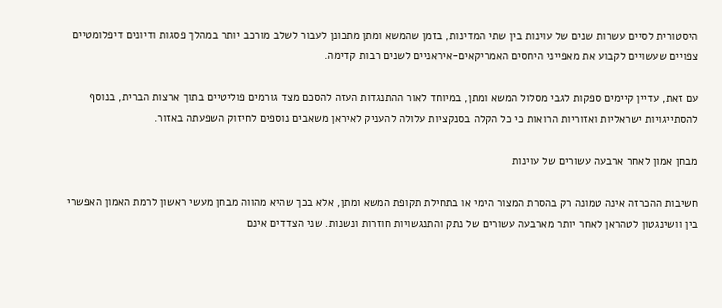היסטורית לסיים עשרות שנים של עוינות בין שתי המדינות, בזמן שהמשא ומתן מתכונן לעבור לשלב מורכב יותר במהלך פסגות ודיונים דיפלומטיים צפויים שעשויים לקבוע את מאפייני היחסים האמריקאים-איראניים לשנים רבות קדימה.

עם זאת, עדיין קיימים ספקות לגבי מסלול המשא ומתן, במיוחד לאור ההתנגדות העזה להסכם מצד גורמים פוליטיים בתוך ארצות הברית, בנוסף להסתייגויות ישראליות ואזוריות הרואות כי כל הקלה בסנקציות עלולה להעניק לאיראן משאבים נוספים לחיזוק השפעתה באזור.

מבחן אמון לאחר ארבעה עשורים של עוינות

חשיבות ההכרזה אינה טמונה רק בהסרת המצור הימי או בתחילת תקופת המשא ומתן, אלא בכך שהיא מהווה מבחן מעשי ראשון לרמת האמון האפשרי בין וושינגטון לטהראן לאחר יותר מארבעה עשורים של נתק והתנגשויות חוזרות ונשנות. שני הצדדים אינם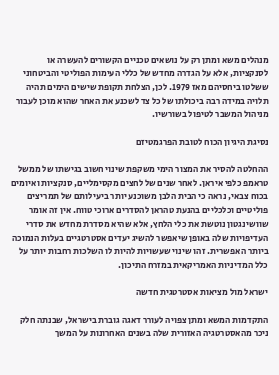מנהלים משא ומתן רק על נושאים טכניים הקשורים להעשרה או לסנקציות, אלא על הגדרה מחדש של כללי העימות הפוליטי והביטחוני ששלטו ביחסיהם מאז 1979. לכן, הצלחת תקופת שישים הימים תהיה תלויה במידה רבה ביכולתו של כל צד לשכנע את האחר שהוא מוכן לעבור מניהול המשבר לטיפול בשורשיו.

נסיגת היגיון הכוח לטובת הפרגמטיזם

ההחלטה להסיר את המצור הימי משקפת שינוי חשוב בגישתו של ממשל טראמפ כלפי איראן. לאחר שנים של לחצים מקסימליים, סנקציות ואיומים בכוח צבאי, נראה כי הבית הלבן משוכנע יותר ביעילותם של תמריצים פוליטיים וכלכליים בהנעת טהראן להסדרים ארוכי טווח. אין זה אומר שוושינגטון נוטשת את כלי הלחץ, אלא שהיא מסדרת מחדש את סדרי העדיפויות שלה באופן שיאפשר להשיג יעדים אסטרטגיים בעלות הנמוכה ביותר האפשרית. זהו שינוי שעשויות להיות לו השלכות רחבות יותר על כלל המדיניות האמריקאית במזרח התיכון.

ישראל מול מציאות אסטרטגית חדשה

התקדמות המשא ומתן צפויה לעורר דאגה גוברת בישראל, שבנתה חלק ניכר מהאסטרטגיה האזורית שלה בשנים האחרונות על המשך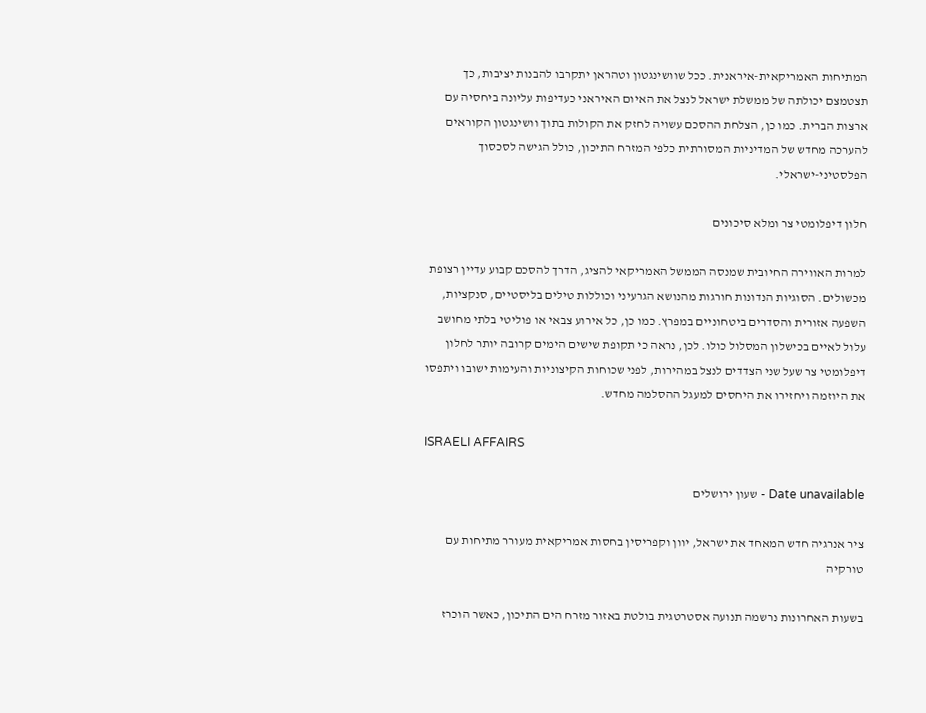המתיחות האמריקאית-איראנית. ככל שוושינגטון וטהראן יתקרבו להבנות יציבות, כך תצטמצם יכולתה של ממשלת ישראל לנצל את האיום האיראני כעדיפות עליונה ביחסיה עם ארצות הברית. כמו כן, הצלחת ההסכם עשויה לחזק את הקולות בתוך וושינגטון הקוראים להערכה מחדש של המדיניות המסורתית כלפי המזרח התיכון, כולל הגישה לסכסוך הפלסטיני-ישראלי.

חלון דיפלומטי צר ומלא סיכונים

למרות האווירה החיובית שמנסה הממשל האמריקאי להציג, הדרך להסכם קבוע עדיין רצופת מכשולים. הסוגיות הנדונות חורגות מהנושא הגרעיני וכוללות טילים בליסטיים, סנקציות, השפעה אזורית והסדרים ביטחוניים במפרץ. כמו כן, כל אירוע צבאי או פוליטי בלתי מחושב עלול לאיים בכישלון המסלול כולו. לכן, נראה כי תקופת שישים הימים קרובה יותר לחלון דיפלומטי צר שעל שני הצדדים לנצל במהירות, לפני שכוחות הקיצוניות והעימות ישובו ויתפסו את היוזמה ויחזירו את היחסים למעגל ההסלמה מחדש.

ISRAELI AFFAIRS

Date unavailable - שעון ירושלים

ציר אנרגיה חדש המאחד את ישראל, יוון וקפריסין בחסות אמריקאית מעורר מתיחות עם טורקיה

בשעות האחרונות נרשמה תנועה אסטרטגית בולטת באזור מזרח הים התיכון, כאשר הוכרז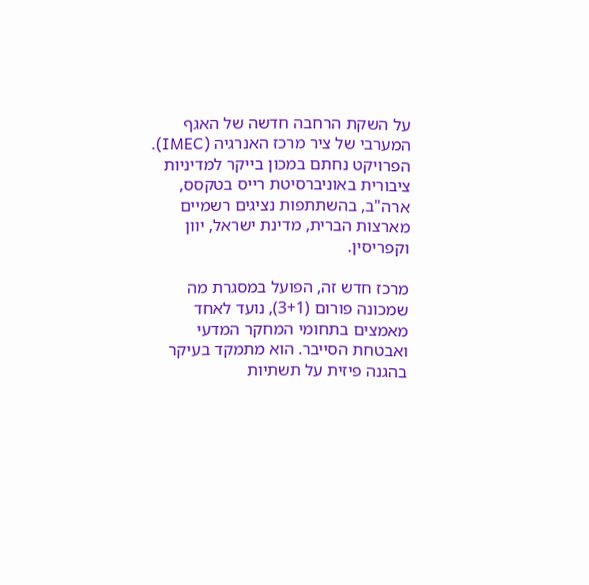על השקת הרחבה חדשה של האגף המערבי של ציר מרכז האנרגיה (IMEC). הפרויקט נחתם במכון בייקר למדיניות ציבורית באוניברסיטת רייס בטקסס, ארה"ב, בהשתתפות נציגים רשמיים מארצות הברית, מדינת ישראל, יוון וקפריסין.

מרכז חדש זה, הפועל במסגרת מה שמכונה פורום (3+1), נועד לאחד מאמצים בתחומי המחקר המדעי ואבטחת הסייבר. הוא מתמקד בעיקר בהגנה פיזית על תשתיות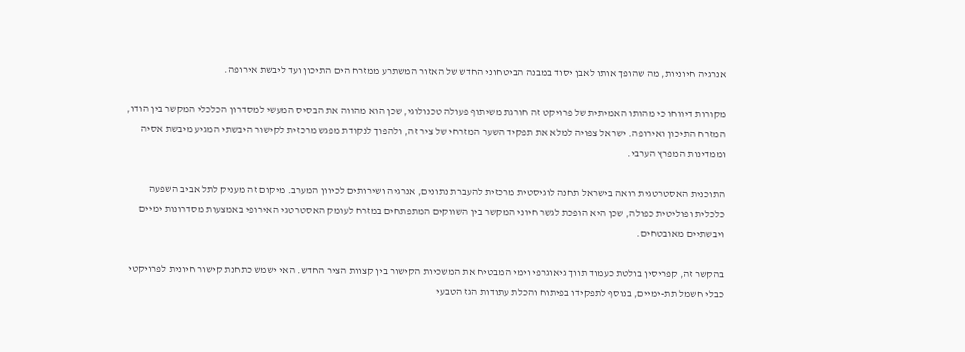אנרגיה חיוניות, מה שהופך אותו לאבן יסוד במבנה הביטחוני החדש של האזור המשתרע ממזרח הים התיכון ועד ליבשת אירופה.

מקורות דיווחו כי מהותו האמיתית של פרויקט זה חורגת משיתוף פעולה טכנולוגי, שכן הוא מהווה את הבסיס המעשי למסדרון הכלכלי המקשר בין הודו, המזרח התיכון ואירופה. ישראל צפויה למלא את תפקיד השער המזרחי של ציר זה, ולהפוך לנקודת מפגש מרכזית לקישור היבשתי המגיע מיבשת אסיה וממדינות המפרץ הערבי.

התוכנית האסטרטגית רואה בישראל תחנה לוגיסטית מרכזית להעברת נתונים, אנרגיה ושירותים לכיוון המערב. מיקום זה מעניק לתל אביב השפעה כלכלית ופוליטית כפולה, שכן היא הופכת לגשר חיוני המקשר בין השווקים המתפתחים במזרח לעומק האסטרטגי האירופי באמצעות מסדרונות ימיים ויבשתיים מאובטחים.

בהקשר זה, קפריסין בולטת כעמוד תווך גיאוגרפי וימי המבטיח את המשכיות הקישור בין קצוות הציר החדש. האי ישמש כתחנת קישור חיונית לפרויקטי כבלי חשמל תת-ימיים, בנוסף לתפקידו בפיתוח והכלת עתודות הגז הטבעי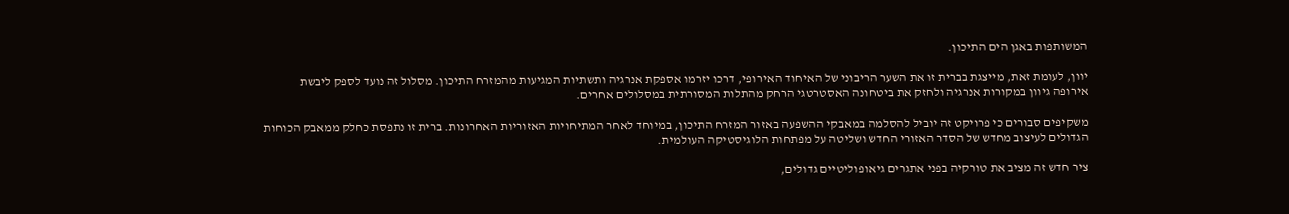המשותפות באגן הים התיכון.

יוון, לעומת זאת, מייצגת בברית זו את השער הריבוני של האיחוד האירופי, דרכו יזרמו אספקת אנרגיה ותשתיות המגיעות מהמזרח התיכון. מסלול זה נועד לספק ליבשת אירופה גיוון במקורות אנרגיה ולחזק את ביטחונה האסטרטגי הרחק מהתלות המסורתית במסלולים אחרים.

משקיפים סבורים כי פרויקט זה יוביל להסלמה במאבקי ההשפעה באזור המזרח התיכון, במיוחד לאחר המתיחויות האזוריות האחרונות. ברית זו נתפסת כחלק ממאבק הכוחות הגדולים לעיצוב מחדש של הסדר האזורי החדש ושליטה על מפתחות הלוגיסטיקה העולמית.

ציר חדש זה מציב את טורקיה בפני אתגרים גיאופוליטיים גדולים,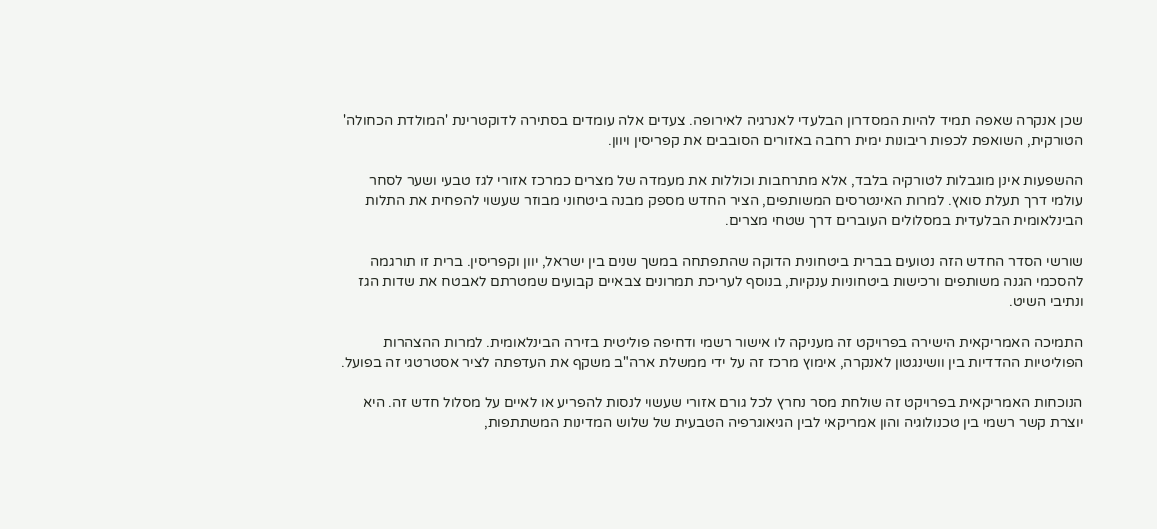שכן אנקרה שאפה תמיד להיות המסדרון הבלעדי לאנרגיה לאירופה. צעדים אלה עומדים בסתירה לדוקטרינת 'המולדת הכחולה' הטורקית, השואפת לכפות ריבונות ימית רחבה באזורים הסובבים את קפריסין ויוון.

ההשפעות אינן מוגבלות לטורקיה בלבד, אלא מתרחבות וכוללות את מעמדה של מצרים כמרכז אזורי לגז טבעי ושער לסחר עולמי דרך תעלת סואץ. למרות האינטרסים המשותפים, הציר החדש מספק מבנה ביטחוני מבוזר שעשוי להפחית את התלות הבינלאומית הבלעדית במסלולים העוברים דרך שטחי מצרים.

שורשי הסדר החדש הזה נטועים בברית ביטחונית הדוקה שהתפתחה במשך שנים בין ישראל, יוון וקפריסין. ברית זו תורגמה להסכמי הגנה משותפים ורכישות ביטחוניות ענקיות, בנוסף לעריכת תמרונים צבאיים קבועים שמטרתם לאבטח את שדות הגז ונתיבי השיט.

התמיכה האמריקאית הישירה בפרויקט זה מעניקה לו אישור רשמי ודחיפה פוליטית בזירה הבינלאומית. למרות ההצהרות הפוליטיות ההדדיות בין וושינגטון לאנקרה, אימוץ מרכז זה על ידי ממשלת ארה"ב משקף את העדפתה לציר אסטרטגי זה בפועל.

הנוכחות האמריקאית בפרויקט זה שולחת מסר נחרץ לכל גורם אזורי שעשוי לנסות להפריע או לאיים על מסלול חדש זה. היא יוצרת קשר רשמי בין טכנולוגיה והון אמריקאי לבין הגיאוגרפיה הטבעית של שלוש המדינות המשתתפות,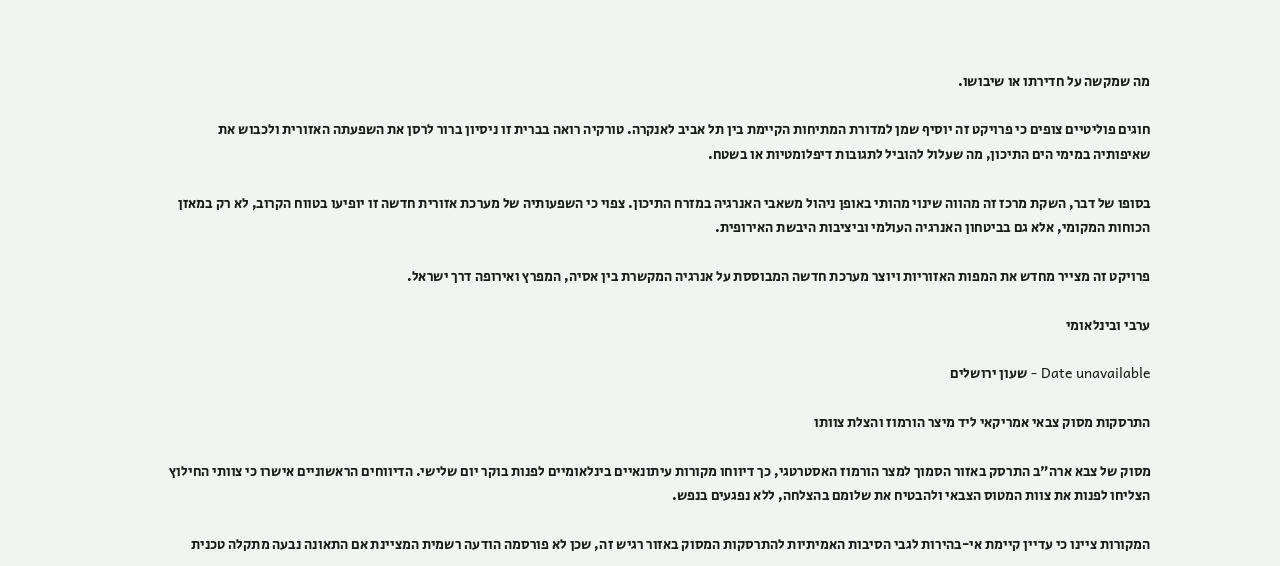מה שמקשה על חדירתו או שיבושו.

חוגים פוליטיים צופים כי פרויקט זה יוסיף שמן למדורת המתיחות הקיימת בין תל אביב לאנקרה. טורקיה רואה בברית זו ניסיון ברור לרסן את השפעתה האזורית ולכבוש את שאיפותיה במימי הים התיכון, מה שעלול להוביל לתגובות דיפלומטיות או בשטח.

בסופו של דבר, השקת מרכז זה מהווה שינוי מהותי באופן ניהול משאבי האנרגיה במזרח התיכון. צפוי כי השפעותיה של מערכת אזורית חדשה זו יופיעו בטווח הקרוב, לא רק במאזן הכוחות המקומי, אלא גם בביטחון האנרגיה העולמי וביציבות היבשת האירופית.

פרויקט זה מצייר מחדש את המפות האזוריות ויוצר מערכת חדשה המבוססת על אנרגיה המקשרת בין אסיה, המפרץ ואירופה דרך ישראל.

ערבי ובינלאומי

Date unavailable - שעון ירושלים

התרסקות מסוק צבאי אמריקאי ליד מיצר הורמוז והצלת צוותו

מסוק של צבא ארה"ב התרסק באזור הסמוך למצר הורמוז האסטרטגי, כך דיווחו מקורות עיתונאיים בינלאומיים לפנות בוקר יום שלישי. הדיווחים הראשוניים אישרו כי צוותי החילוץ הצליחו לפנות את צוות המטוס הצבאי ולהבטיח את שלומם בהצלחה, ללא נפגעים בנפש.

המקורות ציינו כי עדיין קיימת אי-בהירות לגבי הסיבות האמיתיות להתרסקות המסוק באזור רגיש זה, שכן לא פורסמה הודעה רשמית המציינת אם התאונה נבעה מתקלה טכנית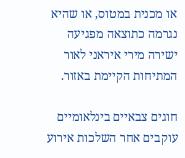או מכנית במטוס, או שהיא נגרמה כתוצאה מפגיעה ישירה מירי איראני לאור המתיחות הקיימת באזור.

חוגים צבאיים בינלאומיים עוקבים אחר השלכות אירוע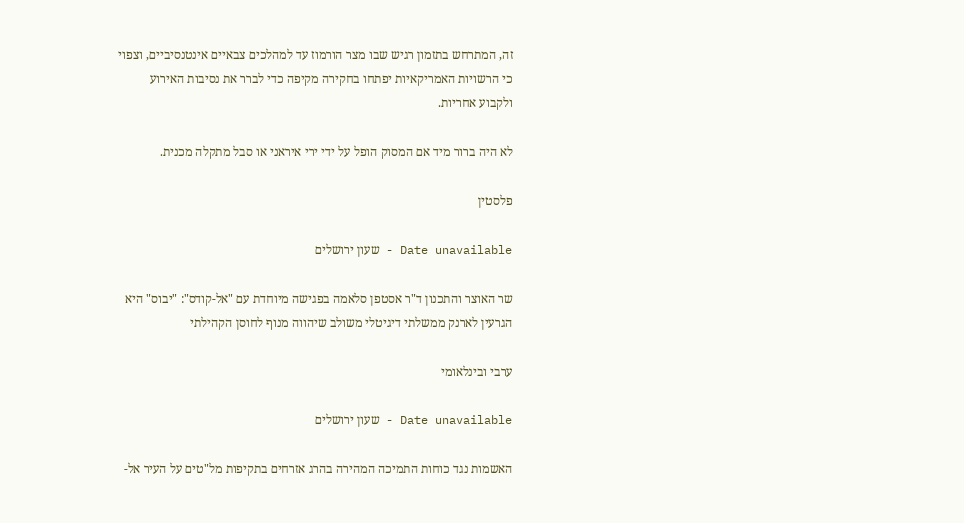זה, המתרחש בתזמון רגיש שבו מצר הורמוז עד למהלכים צבאיים אינטנסיביים, וצפוי כי הרשויות האמריקאיות יפתחו בחקירה מקיפה כדי לברר את נסיבות האירוע ולקבוע אחריות.

לא היה ברור מיד אם המסוק הופל על ידי ירי איראני או סבל מתקלה מכנית.

פלסטין

Date unavailable - שעון ירושלים

שר האוצר והתכנון ד"ר אסטפן סלאמה בפגישה מיוחדת עם "אל-קודס": "יבוס" היא הגרעין לארנק ממשלתי דיגיטלי משולב שיהווה מנוף לחוסן הקהילתי

ערבי ובינלאומי

Date unavailable - שעון ירושלים

האשמות נגד כוחות התמיכה המהירה בהרג אזרחים בתקיפות מל"טים על העיר אל-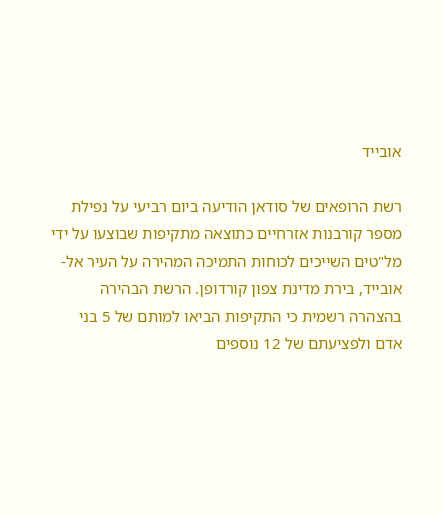אובייד

רשת הרופאים של סודאן הודיעה ביום רביעי על נפילת מספר קורבנות אזרחיים כתוצאה מתקיפות שבוצעו על ידי מל"טים השייכים לכוחות התמיכה המהירה על העיר אל-אובייד, בירת מדינת צפון קורדופן. הרשת הבהירה בהצהרה רשמית כי התקיפות הביאו למותם של 5 בני אדם ולפציעתם של 12 נוספים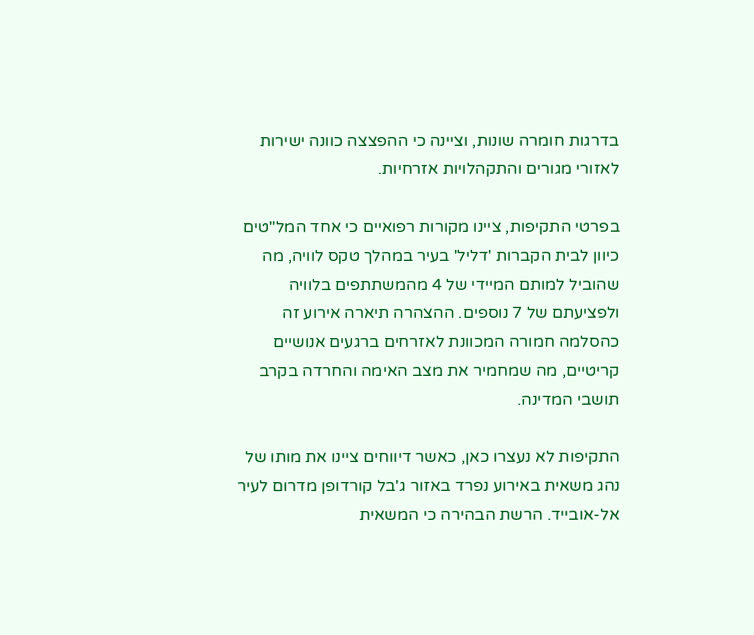בדרגות חומרה שונות, וציינה כי ההפצצה כוונה ישירות לאזורי מגורים והתקהלויות אזרחיות.

בפרטי התקיפות, ציינו מקורות רפואיים כי אחד המל"טים כיוון לבית הקברות 'דליל' בעיר במהלך טקס לוויה, מה שהוביל למותם המיידי של 4 מהמשתתפים בלוויה ולפציעתם של 7 נוספים. ההצהרה תיארה אירוע זה כהסלמה חמורה המכוונת לאזרחים ברגעים אנושיים קריטיים, מה שמחמיר את מצב האימה והחרדה בקרב תושבי המדינה.

התקיפות לא נעצרו כאן, כאשר דיווחים ציינו את מותו של נהג משאית באירוע נפרד באזור ג'בל קורדופן מדרום לעיר אל-אובייד. הרשת הבהירה כי המשאית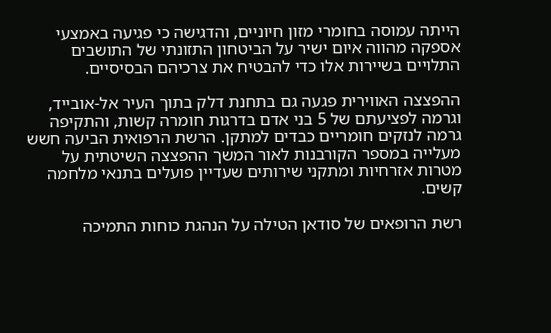הייתה עמוסה בחומרי מזון חיוניים, והדגישה כי פגיעה באמצעי אספקה מהווה איום ישיר על הביטחון התזונתי של התושבים התלויים בשיירות אלו כדי להבטיח את צרכיהם הבסיסיים.

ההפצצה האווירית פגעה גם בתחנת דלק בתוך העיר אל-אובייד, וגרמה לפציעתם של 5 בני אדם בדרגות חומרה קשות, והתקיפה גרמה לנזקים חומריים כבדים למתקן. הרשת הרפואית הביעה חשש מעלייה במספר הקורבנות לאור המשך ההפצצה השיטתית על מטרות אזרחיות ומתקני שירותים שעדיין פועלים בתנאי מלחמה קשים.

רשת הרופאים של סודאן הטילה על הנהגת כוחות התמיכה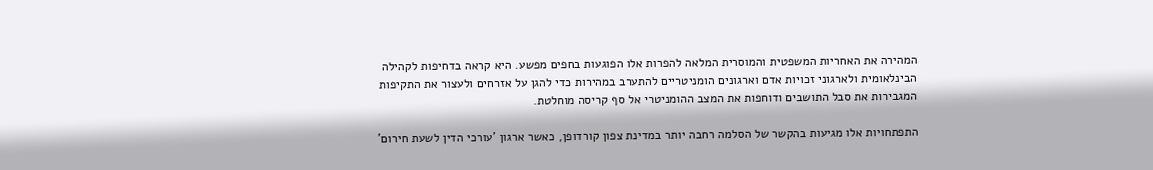המהירה את האחריות המשפטית והמוסרית המלאה להפרות אלו הפוגעות בחפים מפשע. היא קראה בדחיפות לקהילה הבינלאומית ולארגוני זכויות אדם וארגונים הומניטריים להתערב במהירות כדי להגן על אזרחים ולעצור את התקיפות המגבירות את סבל התושבים ודוחפות את המצב ההומניטרי אל סף קריסה מוחלטת.

התפתחויות אלו מגיעות בהקשר של הסלמה רחבה יותר במדינת צפון קורדופן, כאשר ארגון 'עורכי הדין לשעת חירום'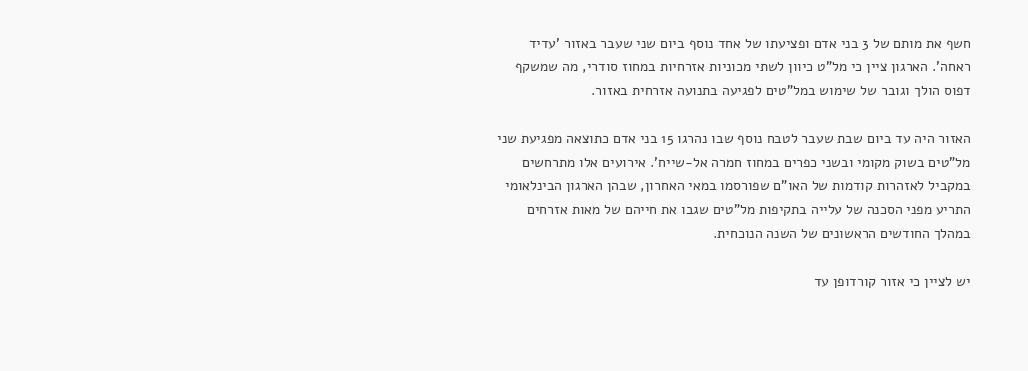חשף את מותם של 3 בני אדם ופציעתו של אחד נוסף ביום שני שעבר באזור 'עדיד ראחה'. הארגון ציין כי מל"ט כיוון לשתי מכוניות אזרחיות במחוז סודרי, מה שמשקף דפוס הולך וגובר של שימוש במל"טים לפגיעה בתנועה אזרחית באזור.

האזור היה עד ביום שבת שעבר לטבח נוסף שבו נהרגו 15 בני אדם כתוצאה מפגיעת שני מל"טים בשוק מקומי ובשני כפרים במחוז חמרה אל-שייח'. אירועים אלו מתרחשים במקביל לאזהרות קודמות של האו"ם שפורסמו במאי האחרון, שבהן הארגון הבינלאומי התריע מפני הסכנה של עלייה בתקיפות מל"טים שגבו את חייהם של מאות אזרחים במהלך החודשים הראשונים של השנה הנוכחית.

יש לציין כי אזור קורדופן עד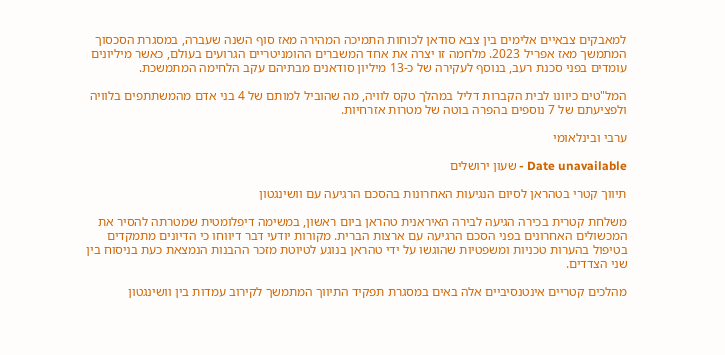למאבקים צבאיים אלימים בין צבא סודאן לכוחות התמיכה המהירה מאז סוף השנה שעברה, במסגרת הסכסוך המתמשך מאז אפריל 2023. מלחמה זו יצרה את אחד המשברים ההומניטריים הגרועים בעולם, כאשר מיליונים עומדים בפני סכנת רעב, בנוסף לעקירה של כ-13 מיליון סודאנים מבתיהם עקב הלחימה המתמשכת.

המל"טים כיוונו לבית הקברות דליל במהלך טקס לוויה, מה שהוביל למותם של 4 בני אדם מהמשתתפים בלוויה ולפציעתם של 7 נוספים בהפרה בוטה של מטרות אזרחיות.

ערבי ובינלאומי

Date unavailable - שעון ירושלים

תיווך קטרי בטהראן לסיום הנגיעות האחרונות בהסכם הרגיעה עם וושינגטון

משלחת קטרית בכירה הגיעה לבירה האיראנית טהראן ביום ראשון, במשימה דיפלומטית שמטרתה להסיר את המכשולים האחרונים בפני הסכם הרגיעה עם ארצות הברית. מקורות יודעי דבר דיווחו כי הדיונים מתמקדים בטיפול בהערות טכניות ומשפטיות שהוגשו על ידי טהראן בנוגע לטיוטת מזכר ההבנות הנמצאת כעת בניסוח בין שני הצדדים.

מהלכים קטריים אינטנסיביים אלה באים במסגרת תפקיד התיווך המתמשך לקירוב עמדות בין וושינגטון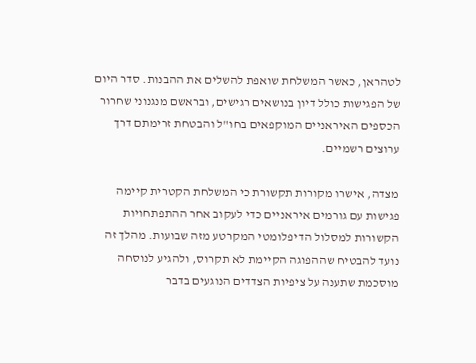לטהראן, כאשר המשלחת שואפת להשלים את ההבנות. סדר היום של הפגישות כולל דיון בנושאים רגישים, ובראשם מנגנוני שחרור הכספים האיראניים המוקפאים בחו"ל והבטחת זרימתם דרך ערוצים רשמיים.

מצדה, אישרו מקורות תקשורת כי המשלחת הקטרית קיימה פגישות עם גורמים איראניים כדי לעקוב אחר ההתפתחויות הקשורות למסלול הדיפלומטי המקרטע מזה שבועות. מהלך זה נועד להבטיח שההפוגה הקיימת לא תקרוס, ולהגיע לנוסחה מוסכמת שתענה על ציפיות הצדדים הנוגעים בדבר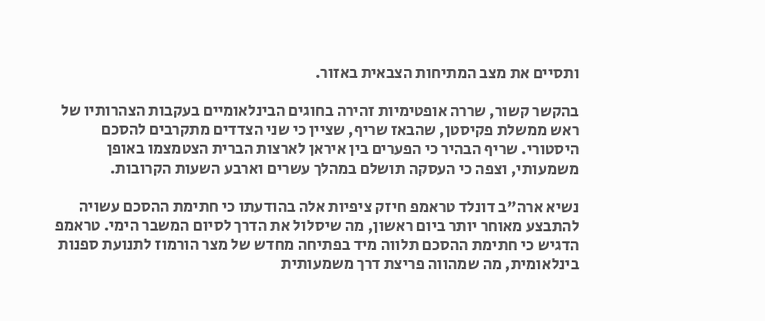ותסיים את מצב המתיחות הצבאית באזור.

בהקשר קשור, שררה אופטימיות זהירה בחוגים הבינלאומיים בעקבות הצהרותיו של ראש ממשלת פקיסטן, שהבאז שריף, שציין כי שני הצדדים מתקרבים להסכם היסטורי. שריף הבהיר כי הפערים בין איראן לארצות הברית הצטמצמו באופן משמעותי, וצפה כי העסקה תושלם במהלך עשרים וארבע השעות הקרובות.

נשיא ארה"ב דונלד טראמפ חיזק ציפיות אלה בהודעתו כי חתימת ההסכם עשויה להתבצע מאוחר יותר ביום ראשון, מה שיסלול את הדרך לסיום המשבר הימי. טראמפ הדגיש כי חתימת ההסכם תלווה מיד בפתיחה מחדש של מצר הורמוז לתנועת ספנות בינלאומית, מה שמהווה פריצת דרך משמעותית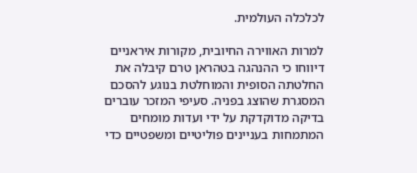לכלכלה העולמית.

למרות האווירה החיובית, מקורות איראניים דיווחו כי ההנהגה בטהראן טרם קיבלה את החלטתה הסופית והמוחלטת בנוגע להסכם המסגרת שהוצג בפניה. סעיפי המזכר עוברים בדיקה מדוקדקת על ידי ועדות מומחים המתמחות בעניינים פוליטיים ומשפטיים כדי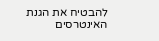להבטיח את הגנת האינטרסים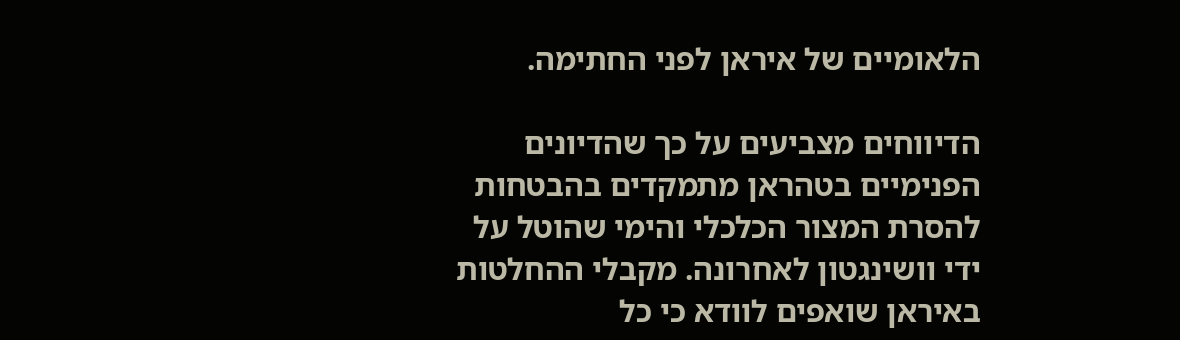הלאומיים של איראן לפני החתימה.

הדיווחים מצביעים על כך שהדיונים הפנימיים בטהראן מתמקדים בהבטחות להסרת המצור הכלכלי והימי שהוטל על ידי וושינגטון לאחרונה. מקבלי ההחלטות באיראן שואפים לוודא כי כל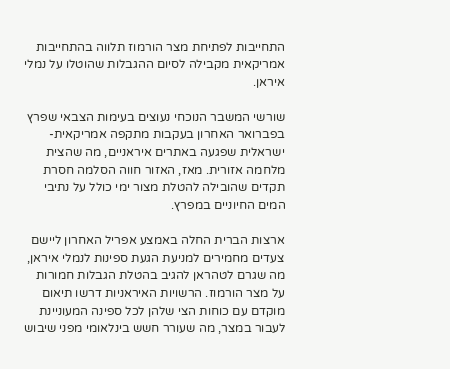התחייבות לפתיחת מצר הורמוז תלווה בהתחייבות אמריקאית מקבילה לסיום ההגבלות שהוטלו על נמלי איראן.

שורשי המשבר הנוכחי נעוצים בעימות הצבאי שפרץ בפברואר האחרון בעקבות מתקפה אמריקאית-ישראלית שפגעה באתרים איראניים, מה שהצית מלחמה אזורית. מאז, האזור חווה הסלמה חסרת תקדים שהובילה להטלת מצור ימי כולל על נתיבי המים החיוניים במפרץ.

ארצות הברית החלה באמצע אפריל האחרון ליישם צעדים מחמירים למניעת הגעת ספינות לנמלי איראן, מה שגרם לטהראן להגיב בהטלת הגבלות חמורות על מצר הורמוז. הרשויות האיראניות דרשו תיאום מוקדם עם כוחות הצי שלהן לכל ספינה המעוניינת לעבור במצר, מה שעורר חשש בינלאומי מפני שיבוש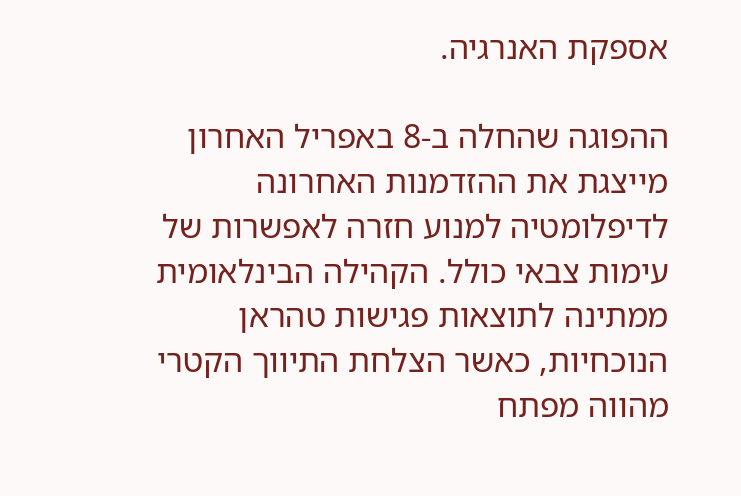אספקת האנרגיה.

ההפוגה שהחלה ב-8 באפריל האחרון מייצגת את ההזדמנות האחרונה לדיפלומטיה למנוע חזרה לאפשרות של עימות צבאי כולל. הקהילה הבינלאומית ממתינה לתוצאות פגישות טהראן הנוכחיות, כאשר הצלחת התיווך הקטרי מהווה מפתח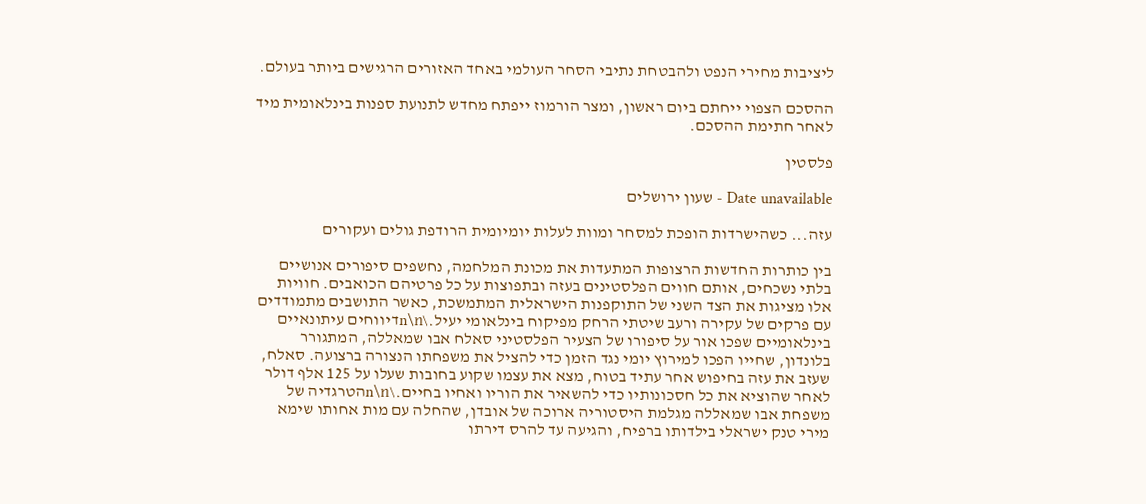ליציבות מחירי הנפט ולהבטחת נתיבי הסחר העולמי באחד האזורים הרגישים ביותר בעולם.

ההסכם הצפוי ייחתם ביום ראשון, ומצר הורמוז ייפתח מחדש לתנועת ספנות בינלאומית מיד לאחר חתימת ההסכם.

פלסטין

Date unavailable - שעון ירושלים

עזה... כשהישרדות הופכת למסחר ומוות לעלות יומיומית הרודפת גולים ועקורים

בין כותרות החדשות הרצופות המתעדות את מכונת המלחמה, נחשפים סיפורים אנושיים בלתי נשכחים, אותם חווים הפלסטינים בעזה ובתפוצות על כל פרטיהם הכואבים. חוויות אלו מציגות את הצד השני של התוקפנות הישראלית המתמשכת, כאשר התושבים מתמודדים עם פרקים של עקירה ורעב שיטתי הרחק מפיקוח בינלאומי יעיל.\n\nדיווחים עיתונאיים בינלאומיים שפכו אור על סיפורו של הצעיר הפלסטיני סאלח אבו שמאללה, המתגורר בלונדון, שחייו הפכו למירוץ יומי נגד הזמן כדי להציל את משפחתו הנצורה ברצועה. סאלח, שעזב את עזה בחיפוש אחר עתיד בטוח, מצא את עצמו שקוע בחובות שעלו על 125 אלף דולר לאחר שהוציא את כל חסכונותיו כדי להשאיר את הוריו ואחיו בחיים.\n\nהטרגדיה של משפחת אבו שמאללה מגלמת היסטוריה ארוכה של אובדן, שהחלה עם מות אחותו שימא מירי טנק ישראלי בילדותו ברפיח, והגיעה עד להרס דירתו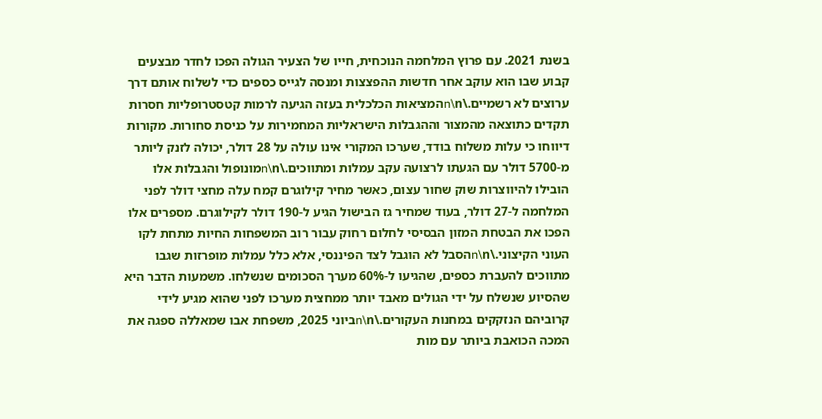בשנת 2021. עם פרוץ המלחמה הנוכחית, חייו של הצעיר הגולה הפכו לחדר מבצעים קבוע שבו הוא עוקב אחר חדשות ההפצצות ומנסה לגייס כספים כדי לשלוח אותם דרך ערוצים לא רשמיים.\n\nהמציאות הכלכלית בעזה הגיעה לרמות קטסטרופליות חסרות תקדים כתוצאה מהמצור וההגבלות הישראליות המחמירות על כניסת סחורות. מקורות דיווחו כי עלות משלוח בודד, שערכו המקורי אינו עולה על 28 דולר, יכולה לזנק ליותר מ-5700 דולר עם הגעתו לרצועה עקב עמלות ומתווכים.\n\nמונופול והגבלות אלו הובילו להיווצרות שוק שחור עצום, כאשר מחיר קילוגרם קמח עלה מחצי דולר לפני המלחמה ל-27 דולר, בעוד שמחיר גז הבישול הגיע ל-190 דולר לקילוגרם. מספרים אלו הפכו את הבטחת המזון הבסיסי לחלום רחוק עבור רוב המשפחות החיות מתחת לקו העוני הקיצוני.\n\nהסבל לא הוגבל לצד הפיננסי, אלא כלל עמלות מופרזות שגבו מתווכים להעברת כספים, שהגיעו ל-60% מערך הסכומים שנשלחו. משמעות הדבר היא שהסיוע שנשלח על ידי הגולים מאבד יותר ממחצית מערכו לפני שהוא מגיע לידי קרוביהם הנזקקים במחנות העקורים.\n\nביוני 2025, משפחת אבו שמאללה ספגה את המכה הכואבת ביותר עם מות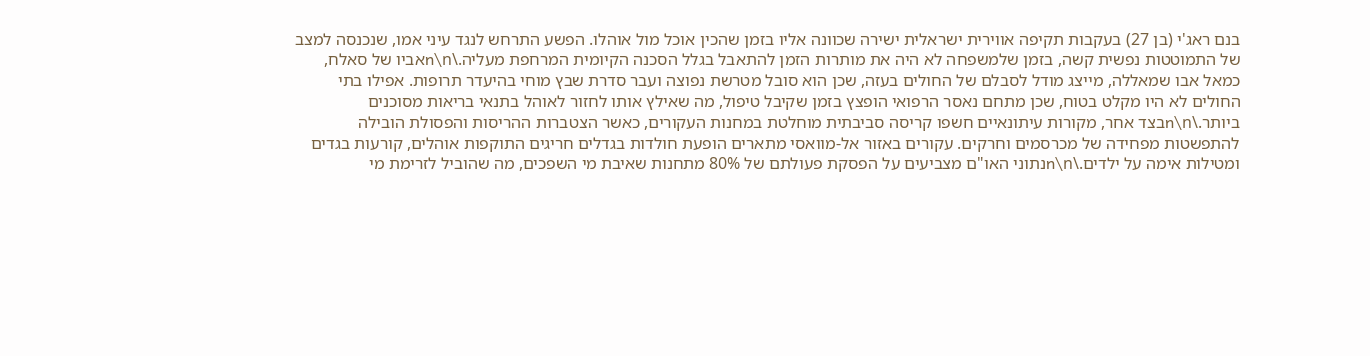בנם ראג'י (בן 27) בעקבות תקיפה אווירית ישראלית ישירה שכוונה אליו בזמן שהכין אוכל מול אוהלו. הפשע התרחש לנגד עיני אמו, שנכנסה למצב של התמוטטות נפשית קשה, בזמן שלמשפחה לא היה את מותרות הזמן להתאבל בגלל הסכנה הקיומית המרחפת מעליה.\n\nאביו של סאלח, כמאל אבו שמאללה, מייצג מודל לסבלם של החולים בעזה, שכן הוא סובל מטרשת נפוצה ועבר סדרת שבץ מוחי בהיעדר תרופות. אפילו בתי החולים לא היו מקלט בטוח, שכן מתחם נאסר הרפואי הופצץ בזמן שקיבל טיפול, מה שאילץ אותו לחזור לאוהל בתנאי בריאות מסוכנים ביותר.\n\nבצד אחר, מקורות עיתונאיים חשפו קריסה סביבתית מוחלטת במחנות העקורים, כאשר הצטברות ההריסות והפסולת הובילה להתפשטות מפחידה של מכרסמים וחרקים. עקורים באזור אל-מוואסי מתארים הופעת חולדות בגדלים חריגים התוקפות אוהלים, קורעות בגדים ומטילות אימה על ילדים.\n\nנתוני האו"ם מצביעים על הפסקת פעולתם של 80% מתחנות שאיבת מי השפכים, מה שהוביל לזרימת מי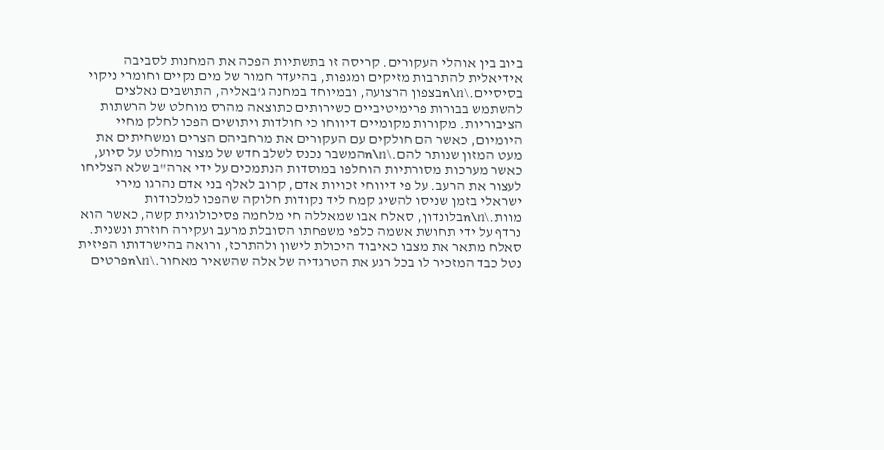ביוב בין אוהלי העקורים. קריסה זו בתשתיות הפכה את המחנות לסביבה אידיאלית להתרבות מזיקים ומגפות, בהיעדר חמור של מים נקיים וחומרי ניקוי בסיסיים.\n\nבצפון הרצועה, ובמיוחד במחנה ג'באליה, התושבים נאלצים להשתמש בבורות פרימיטיביים כשירותים כתוצאה מהרס מוחלט של הרשתות הציבוריות. מקורות מקומיים דיווחו כי חולדות ויתושים הפכו לחלק מחיי היומיום, כאשר הם חולקים עם העקורים את מרחביהם הצרים ומשחיתים את מעט המזון שנותר להם.\n\nהמשבר נכנס לשלב חדש של מצור מוחלט על סיוע, כאשר מערכות מסורתיות הוחלפו במוסדות הנתמכים על ידי ארה"ב שלא הצליחו לעצור את הרעב. על פי דיווחי זכויות אדם, קרוב לאלף בני אדם נהרגו מירי ישראלי בזמן שניסו להשיג קמח ליד נקודות חלוקה שהפכו למלכודות מוות.\n\nבלונדון, סאלח אבו שמאללה חי מלחמה פסיכולוגית קשה, כאשר הוא נרדף על ידי תחושת אשמה כלפי משפחתו הסובלת מרעב ועקירה חוזרת ונשנית. סאלח מתאר את מצבו כאיבוד היכולת לישון ולהתרכז, ורואה בהישרדותו הפיזית נטל כבד המזכיר לו בכל רגע את הטרגדיה של אלה שהשאיר מאחור.\n\nפרטים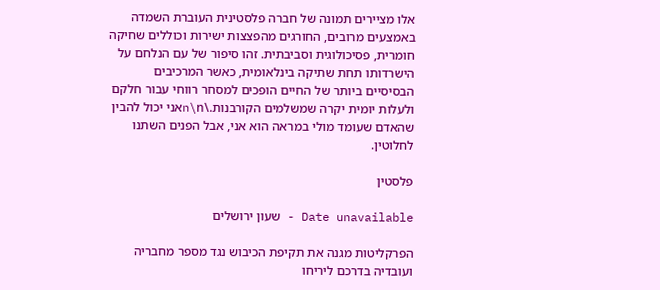אלו מציירים תמונה של חברה פלסטינית העוברת השמדה באמצעים מרובים, החורגים מהפצצות ישירות וכוללים שחיקה חומרית, פסיכולוגית וסביבתית. זהו סיפור של עם הנלחם על הישרדותו תחת שתיקה בינלאומית, כאשר המרכיבים הבסיסיים ביותר של החיים הופכים למסחר רווחי עבור חלקם ולעלות יומית יקרה שמשלמים הקורבנות.\n\nאני יכול להבין שהאדם שעומד מולי במראה הוא אני, אבל הפנים השתנו לחלוטין.

פלסטין

Date unavailable - שעון ירושלים

הפרקליטות מגנה את תקיפת הכיבוש נגד מספר מחבריה ועובדיה בדרכם ליריחו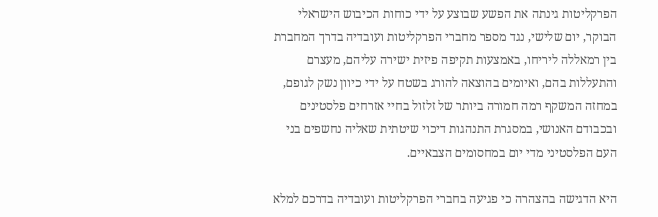הפרקליטות גינתה את הפשע שבוצע על ידי כוחות הכיבוש הישראלי הבוקר, יום שלישי, נגד מספר מחברי הפרקליטות ועובדיה בדרך המחברת בין רמאללה ליריחו, באמצעות תקיפה פיזית ישירה עליהם, מעצרם והתעללות בהם, ואיומים בהוצאה להורג בשטח על ידי כיוון נשק לגופם, במחזה המשקף רמה חמורה ביותר של זלזול בחיי אזרחים פלסטינים ובכבודם האנושי, במסגרת התנהגות דיכוי שיטתית שאליה נחשפים בני העם הפלסטיני מדי יום במחסומים הצבאיים.

היא הדגישה בהצהרה כי פגיעה בחברי הפרקליטות ועובדיה בדרכם למלא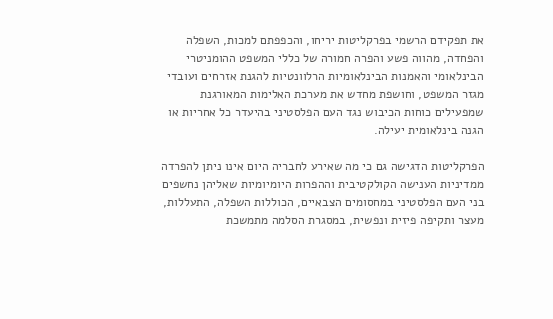את תפקידם הרשמי בפרקליטות יריחו, והכפפתם למכות, השפלה והפחדה, מהווה פשע והפרה חמורה של כללי המשפט ההומניטרי הבינלאומי והאמנות הבינלאומיות הרלוונטיות להגנת אזרחים ועובדי מגזר המשפט, וחושפת מחדש את מערכת האלימות המאורגנת שמפעילים כוחות הכיבוש נגד העם הפלסטיני בהיעדר כל אחריות או הגנה בינלאומית יעילה.

הפרקליטות הדגישה גם כי מה שאירע לחבריה היום אינו ניתן להפרדה ממדיניות הענישה הקולקטיבית וההפרות היומיומיות שאליהן נחשפים בני העם הפלסטיני במחסומים הצבאיים, הכוללות השפלה, התעללות, מעצר ותקיפה פיזית ונפשית, במסגרת הסלמה מתמשכת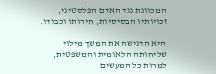המכוונת נגד האדם הפלסטיני, זכויותיו הבסיסיות, חירותו וכבודו.

היא הדגישה את המשך מילוי שליחותה הלאומית והמשפטית, למרות כל המעשים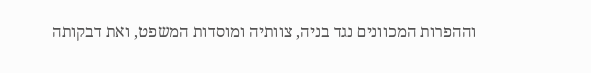וההפרות המכוונים נגד בניה, צוותיה ומוסדות המשפט, ואת דבקותה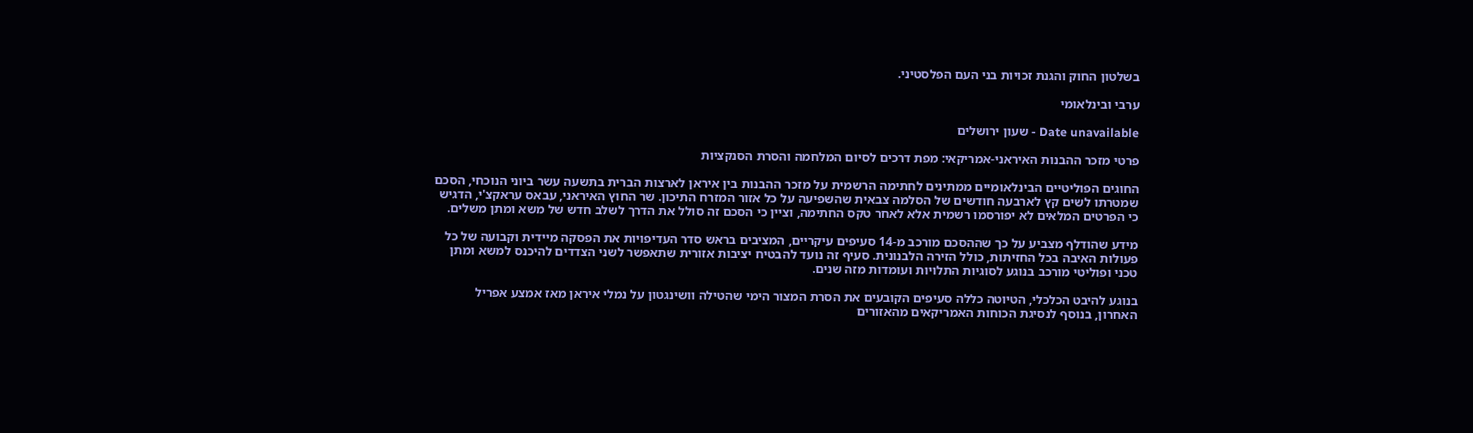בשלטון החוק והגנת זכויות בני העם הפלסטיני.

ערבי ובינלאומי

Date unavailable - שעון ירושלים

פרטי מזכר ההבנות האיראני-אמריקאי: מפת דרכים לסיום המלחמה והסרת הסנקציות

החוגים הפוליטיים הבינלאומיים ממתינים לחתימה הרשמית על מזכר ההבנות בין איראן לארצות הברית בתשעה עשר ביוני הנוכחי, הסכם שמטרתו לשים קץ לארבעה חודשים של הסלמה צבאית שהשפיעה על כל אזור המזרח התיכון. שר החוץ האיראני, עבאס עראקצ'י, הדגיש כי הפרטים המלאים לא יפורסמו רשמית אלא לאחר טקס החתימה, וציין כי הסכם זה סולל את הדרך לשלב חדש של משא ומתן משלים.

מידע שהודלף מצביע על כך שההסכם מורכב מ-14 סעיפים עיקריים, המציבים בראש סדר העדיפויות את הפסקה מיידית וקבועה של כל פעולות האיבה בכל החזיתות, כולל הזירה הלבנונית. סעיף זה נועד להבטיח יציבות אזורית שתאפשר לשני הצדדים להיכנס למשא ומתן טכני ופוליטי מורכב בנוגע לסוגיות התלויות ועומדות מזה שנים.

בנוגע להיבט הכלכלי, הטיוטה כללה סעיפים הקובעים את הסרת המצור הימי שהטילה וושינגטון על נמלי איראן מאז אמצע אפריל האחרון, בנוסף לנסיגת הכוחות האמריקאים מהאזורים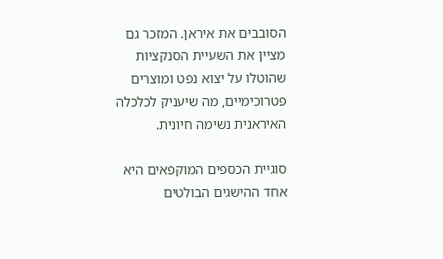הסובבים את איראן. המזכר גם מציין את השעיית הסנקציות שהוטלו על יצוא נפט ומוצרים פטרוכימיים, מה שיעניק לכלכלה האיראנית נשימה חיונית.

סוגיית הכספים המוקפאים היא אחד ההישגים הבולטים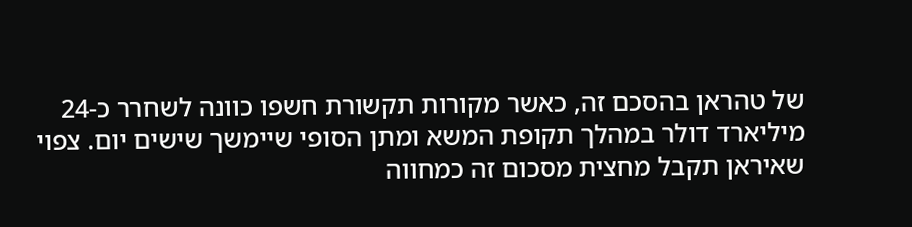של טהראן בהסכם זה, כאשר מקורות תקשורת חשפו כוונה לשחרר כ-24 מיליארד דולר במהלך תקופת המשא ומתן הסופי שיימשך שישים יום. צפוי שאיראן תקבל מחצית מסכום זה כמחווה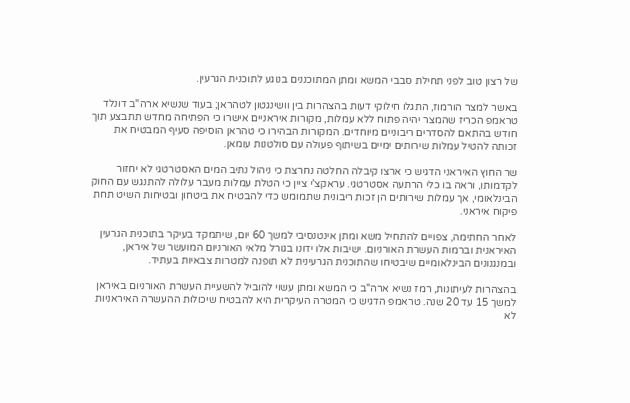של רצון טוב לפני תחילת סבבי המשא ומתן המתוכננים בנוגע לתוכנית הגרעין.

באשר למצר הורמוז, התגלו חילוקי דעות בהצהרות בין וושינגטון לטהראן; בעוד שנשיא ארה"ב דונלד טראמפ הכריז שהמצר יהיה פתוח ללא עמלות, מקורות איראניים אישרו כי הפתיחה מחדש תתבצע תוך חודש בהתאם להסדרים ריבוניים מיוחדים. המקורות הבהירו כי טהראן הוסיפה סעיף המבטיח את זכותה להטיל עמלות שירותים ימיים בשיתוף פעולה עם סולטנות עומאן.

שר החוץ האיראני הדגיש כי ארצו קיבלה החלטה נחרצת כי ניהול נתיב המים האסטרטגי לא יחזור לקדמותו, וראה בו כלי הרתעה אסטרטגי. עראקצ'י ציין כי הטלת עמלות מעבר עלולה להתנגש עם החוק הבינלאומי, אך עמלות שירותים הן זכות ריבונית שתמומש כדי להבטיח את ביטחון ובטיחות השיט תחת פיקוח איראני.

לאחר החתימה, צפויים להתחיל משא ומתן אינטנסיבי למשך 60 יום, שיתמקד בעיקר בתוכנית הגרעין האיראנית וברמות העשרת האורניום. ישיבות אלו ידונו בגורל מלאי האורניום המועשר של איראן, ובמנגנונים הבינלאומיים שיבטיחו שהתוכנית הגרעינית לא תופנה למטרות צבאיות בעתיד.

בהצהרות לעיתונות, רמז נשיא ארה"ב כי המשא ומתן עשוי להוביל להשעיית העשרת האורניום באיראן למשך 15 עד 20 שנה. טראמפ הדגיש כי המטרה העיקרית היא להבטיח שיכולות ההעשרה האיראניות לא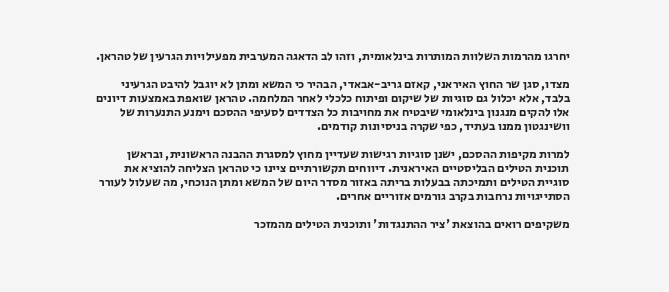יחרגו מהרמות השלוות המותרות בינלאומית, וזהו לב הדאגה המערבית מפעילויות הגרעין של טהראן.

מצדו, סגן שר החוץ האיראני, קאזם גריב-אבאדי, הבהיר כי המשא ומתן לא יוגבל להיבט הגרעיני בלבד, אלא יכלול גם סוגיות של שיקום ופיתוח כלכלי לאחר המלחמה. טהראן שואפת באמצעות דיונים אלו להקים מנגנון בינלאומי שיבטיח את מחויבות כל הצדדים לסעיפי ההסכם וימנע התנערות של וושינגטון ממנו בעתיד, כפי שקרה בניסיונות קודמים.

למרות מקיפות ההסכם, ישנן סוגיות רגישות שעדיין מחוץ למסגרת ההבנה הראשונית, ובראשן תוכנית הטילים הבליסטיים האיראנית. דיווחים תקשורתיים ציינו כי טהראן הצליחה להוציא את סוגיית הטילים ותמיכתה בבעלות בריתה באזור מסדר היום של המשא ומתן הנוכחי, מה שעלול לעורר הסתייגויות נרחבות בקרב גורמים אזוריים אחרים.

משקיפים רואים בהוצאת 'ציר ההתנגדות' ותוכנית הטילים מהמזכר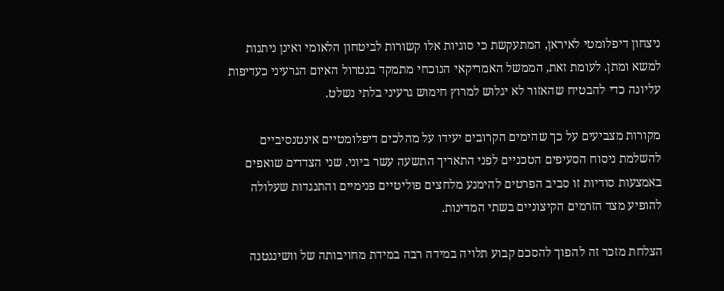ניצחון דיפלומטי לאיראן, המתעקשת כי סוגיות אלו קשורות לביטחון הלאומי ואינן ניתנות למשא ומתן. לעומת זאת, הממשל האמריקאי הנוכחי מתמקד בנטרול האיום הגרעיני כעדיפות עליונה כדי להבטיח שהאזור לא יגלוש למרוץ חימוש גרעיני בלתי נשלט.

מקורות מצביעים על כך שהימים הקרובים יעידו על מהלכים דיפלומטיים אינטנסיביים להשלמת ניסוח הסעיפים הטכניים לפני התאריך התשעה עשר ביוני. שני הצדדים שואפים באמצעות סודיות זו סביב הפרטים להימנע מלחצים פוליטיים פנימיים והתנגדות שעלולה להופיע מצד הזרמים הקיצוניים בשתי המדינות.

הצלחת מזכר זה להפוך להסכם קבוע תלויה במידה רבה במידת מחויבותה של וושינגטנה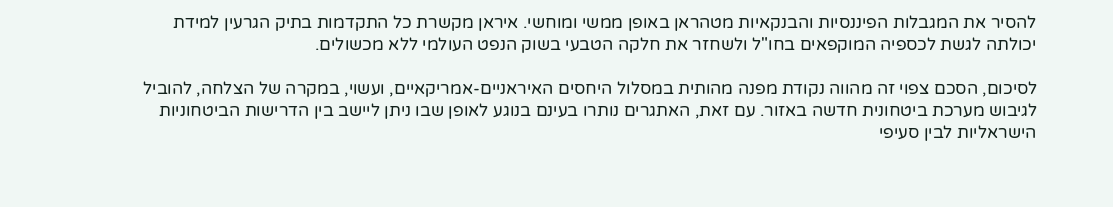להסיר את המגבלות הפיננסיות והבנקאיות מטהראן באופן ממשי ומוחשי. איראן מקשרת כל התקדמות בתיק הגרעין למידת יכולתה לגשת לכספיה המוקפאים בחו"ל ולשחזר את חלקה הטבעי בשוק הנפט העולמי ללא מכשולים.

לסיכום, הסכם צפוי זה מהווה נקודת מפנה מהותית במסלול היחסים האיראניים-אמריקאיים, ועשוי, במקרה של הצלחה, להוביל לגיבוש מערכת ביטחונית חדשה באזור. עם זאת, האתגרים נותרו בעינם בנוגע לאופן שבו ניתן ליישב בין הדרישות הביטחוניות הישראליות לבין סעיפי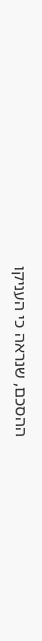ההסכם, שנראה כי העניקו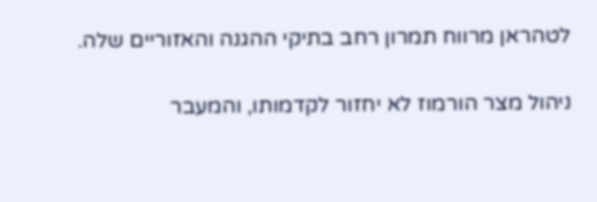לטהראן מרווח תמרון רחב בתיקי ההגנה והאזוריים שלה.

ניהול מצר הורמוז לא יחזור לקדמותו, והמעבר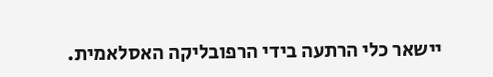יישאר כלי הרתעה בידי הרפובליקה האסלאמית.